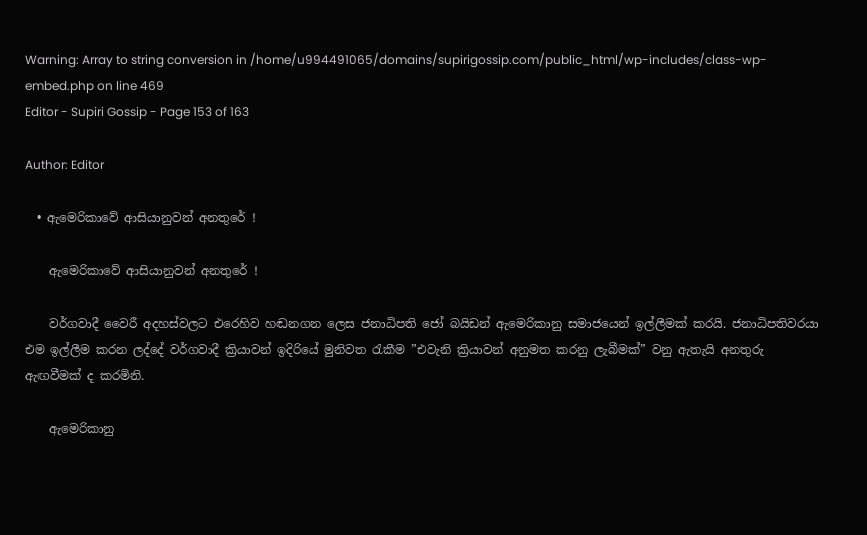Warning: Array to string conversion in /home/u994491065/domains/supirigossip.com/public_html/wp-includes/class-wp-embed.php on line 469
Editor - Supiri Gossip - Page 153 of 163

Author: Editor

  • ඇමෙරිකාවේ ආසියානුවන් අනතුරේ !

    ඇමෙරිකාවේ ආසියානුවන් අනතුරේ !

    වර්ගවාදී වෛරී අදහස්වලට එරෙහිව හඬනගන ලෙස ජනාධිපති ජෝ බයිඩන් ඇමෙරිකානු සමාජයෙන් ඉල්ලීමක් කරයි. ජනාධිපතිවරයා එම ඉල්ලීම කරන ලද්දේ වර්ගවාදී ක්‍රියාවන් ඉදිරියේ මුනිවත රැකීම ”එවැනි ක්‍රියාවන් අනුමත කරනු ලැබීමක්” වනු ඇතැයි අනතුරු ඇඟවීමක් ද කරමිනි.

    ඇමෙරිකානු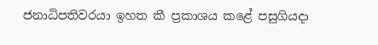ජනාධිපතිවරයා ඉහත කී ප්‍රකාශය කළේ පසුගියදා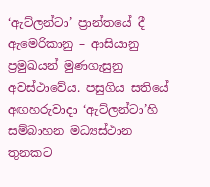‘ඇට්ලන්ටා’ ප්‍රාන්තයේ දී ඇමෙරිකානු – ආසියානු ප්‍රමුඛයන් මුණගැසුනු අවස්ථාවේය. පසුගිය සතියේ අඟහරුවාදා ‘ඇට්ලන්ටා’හි සම්බාහන මධ්‍යස්ථාන තුනකට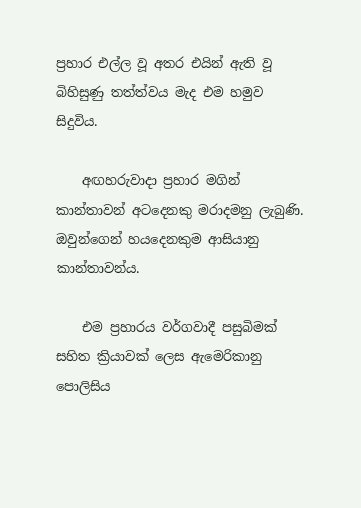ප්‍රහාර එල්ල වූ අතර එයින් ඇති වූ බිහිසුණු තත්ත්වය මැද එම හමුව සිදුවිය.

    අඟහරුවාදා ප්‍රහාර මගින් කාන්තාවන් අටදෙනකු මරාදමනු ලැබුණි. ඔවුන්ගෙන් හයදෙනකුම ආසියානු කාන්තාවන්ය.

    එම ප්‍රහාරය වර්ගවාදී පසුබිමක් සහිත ක්‍රියාවක් ලෙස ඇමෙරිකානු පොලිසිය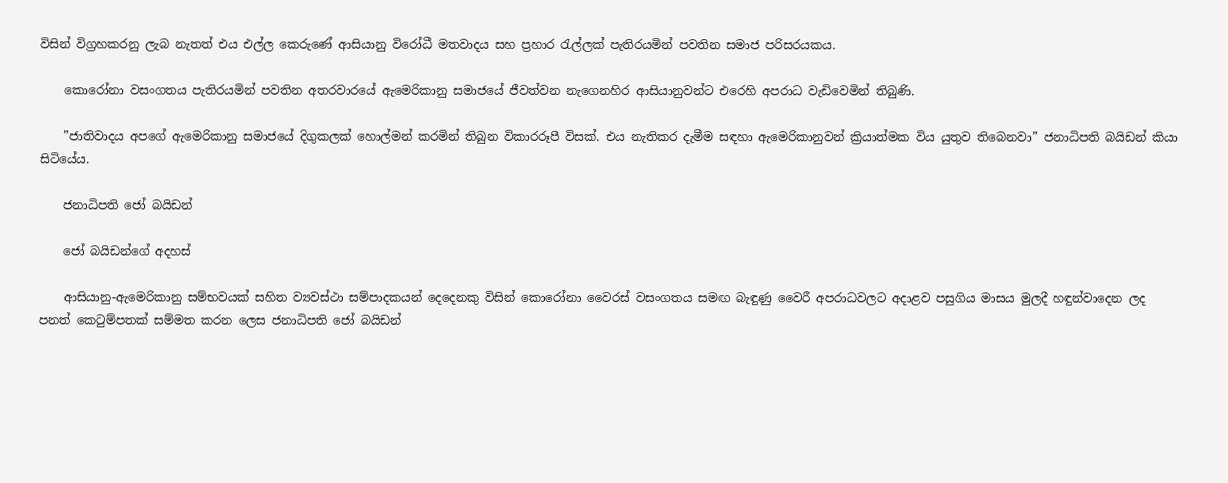විසින් විග්‍රහකරනු ලැබ නැතත් එය එල්ල කෙරුණේ ආසියානු විරෝධී මතවාදය සහ ප්‍රහාර රැල්ලක් පැතිරයමින් පවතින සමාජ පරිසරයකය.

    කොරෝනා වසංගතය පැතිරයමින් පවතින අතරවාරයේ ඇමෙරිකානු සමාජයේ ජීවත්වන නැගෙනහිර ආසියානුවන්ට එරෙහි අපරාධ වැඩිවෙමින් තිබුණි.

    ”ජාතිවාදය අපගේ ඇමෙරිකානු සමාජයේ දිගුකලක් හොල්මන් කරමින් තිබුන විකාරරූපී විසක්. එය නැතිකර දැමීම සඳහා ඇමෙරිකානුවන් ක්‍රියාත්මක විය යුතුව තිබෙනවා” ජනාධිපති බයිඩන් කියා සිටියේය.

    ජනාධිපති ජෝ බයිඩන්

    ජෝ බයිඩන්ගේ අදහස්

    ආසියානු-ඇමෙරිකානු සම්භවයක් සහිත ව්‍යවස්ථා සම්පාදකයන් දෙදෙනකු විසින් කොරෝනා වෛරස් වසංගතය සමඟ බැඳුණු වෛරී අපරාධවලට අදාළව පසුගිය මාසය මුලදී හඳුන්වාදෙන ලද පනත් කෙටුම්පතක් සම්මත කරන ලෙස ජනාධිපති ජෝ බයිඩන්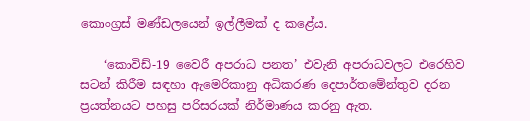කොංග්‍රස් මණ්ඩලයෙන් ඉල්ලීමක් ද කළේය.

    ‘කොවිඩ්-19 වෛරී අපරාධ පනත’ එවැනි අපරාධවලට එරෙහිව සටන් කිරීම සඳහා ඇමෙරිකානු අධිකරණ දෙපාර්තමේන්තුව දරන ප්‍රයත්නයට පහසු පරිසරයක් නිර්මාණය කරනු ඇත.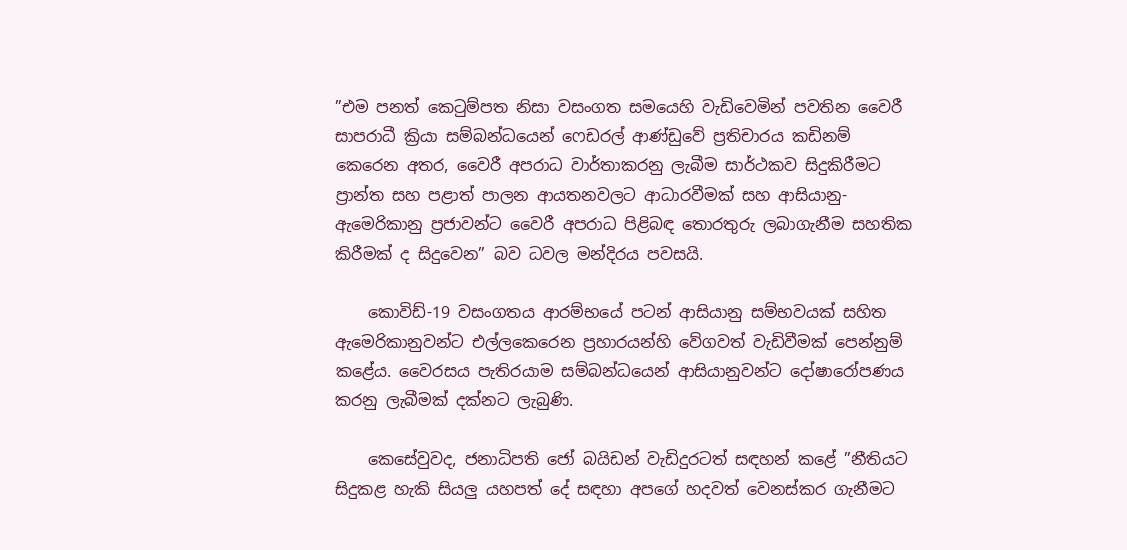”එම පනත් කෙටුම්පත නිසා වසංගත සමයෙහි වැඩිවෙමින් පවතින වෛරී සාපරාධී ක්‍රියා සම්බන්ධයෙන් ෆෙඩරල් ආණ්ඩුවේ ප්‍රතිචාරය කඩිනම් කෙරෙන අතර, වෛරී අපරාධ වාර්තාකරනු ලැබීම සාර්ථකව සිදුකිරීමට ප්‍රාන්ත සහ පළාත් පාලන ආයතනවලට ආධාරවීමක් සහ ආසියානු-ඇමෙරිකානු ප්‍රජාවන්ට වෛරී අපරාධ පිළිබඳ තොරතුරු ලබාගැනීම සහතික කිරීමක් ද සිදුවෙන” බව ධවල මන්දිරය පවසයි.

    කොවිඩ්-19 වසංගතය ආරම්භයේ පටන් ආසියානු සම්භවයක් සහිත ඇමෙරිකානුවන්ට එල්ලකෙරෙන ප්‍රහාරයන්හි වේගවත් වැඩිවීමක් පෙන්නුම් කළේය. වෛරසය පැතිරයාම සම්බන්ධයෙන් ආසියානුවන්ට දෝෂාරෝපණය කරනු ලැබීමක් දක්නට ලැබුණි.

    කෙසේවුවද, ජනාධිපති ජෝ බයිඩන් වැඩිදුරටත් සඳහන් කළේ ”නීතියට සිදුකළ හැකි සියලු යහපත් දේ සඳහා අපගේ හදවත් වෙනස්කර ගැනීමට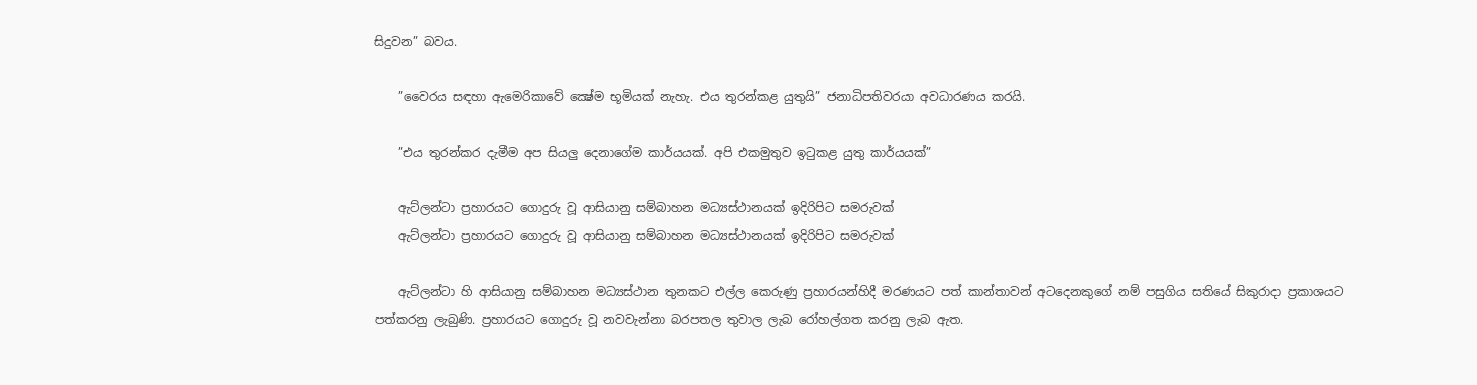සිදුවන” බවය.

    ”වෛරය සඳහා ඇමෙරිකාවේ ක්‍ෂේම භූමියක් නැහැ. එය තුරන්කළ යුතුයි” ජනාධිපතිවරයා අවධාරණය කරයි.

    ”එය තුරන්කර දැමීම අප සියලු දෙනාගේම කාර්යයක්. අපි එකමුතුව ඉටුකළ යුතු කාර්යයක්”

    ඇට්ලන්ටා ප්‍රහාරයට ගොදුරු වූ ආසියානු සම්බාහන මධ්‍යස්ථානයක් ඉදිරිපිට සමරුවක්
    ඇට්ලන්ටා ප්‍රහාරයට ගොදුරු වූ ආසියානු සම්බාහන මධ්‍යස්ථානයක් ඉදිරිපිට සමරුවක්

    ඇට්ලන්ටා හි ආසියානු සම්බාහන මධ්‍යස්ථාන තුනකට එල්ල කෙරුණු ප්‍රහාරයන්හිදී මරණයට පත් කාන්තාවන් අටදෙනකුගේ නම් පසුගිය සතියේ සිකුරාදා ප්‍රකාශයට පත්කරනු ලැබුණි. ප්‍රහාරයට ගොදුරු වූ නවවැන්නා බරපතල තුවාල ලැබ රෝහල්ගත කරනු ලැබ ඇත.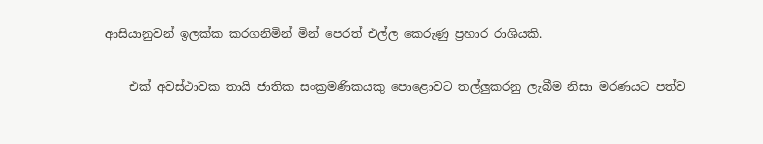ආසියානුවන් ඉලක්ක කරගනිමින් මින් පෙරත් එල්ල කෙරුණු ප්‍රහාර රාශියකි.

    එක් අවස්ථාවක තායි ජාතික සංක්‍රමණිකයකු පොළොවට තල්ලුකරනු ලැබීම නිසා මරණයට පත්ව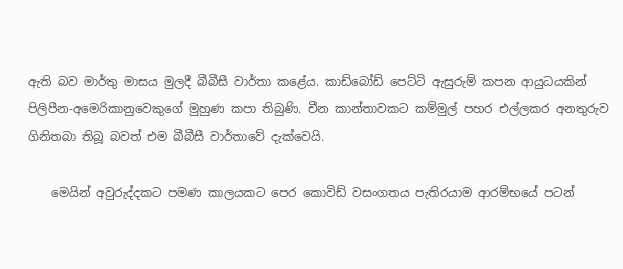ඇති බව මාර්තු මාසය මුලදී බීබීසී වාර්තා කළේය. කාඩ්බෝඩ් පෙට්ටි ඇසුරුම් කපන ආයුධයකින් පිලිපීන-අමෙරිකානුවෙකුගේ මුහුණ කපා තිබුණි. චීන කාන්තාවකට කම්මුල් පහර එල්ලකර අනතුරුව ගිනිතබා තිබූ බවත් එම බීබීසී වාර්තාවේ දැක්වෙයි.

    මෙයින් අවුරුද්දකට පමණ කාලයකට පෙර කොවිඩ් වසංගතය පැතිරයාම ආරම්භයේ පටන්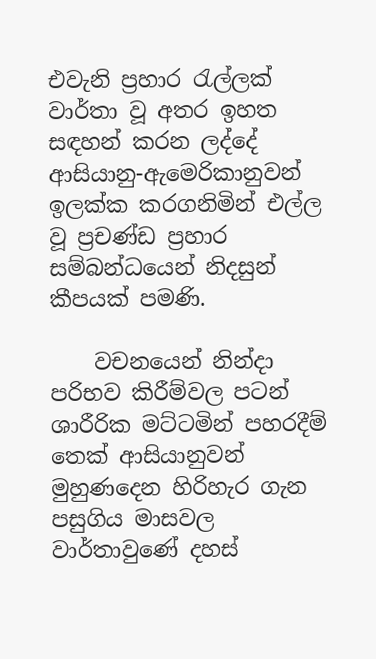එවැනි ප්‍රහාර රැල්ලක් වාර්තා වූ අතර ඉහත සඳහන් කරන ලද්දේ ආසියානු-ඇමෙරිකානුවන් ඉලක්ක කරගනිමින් එල්ල වූ ප්‍රචණ්ඩ ප්‍රහාර සම්බන්ධයෙන් නිදසුන් කීපයක් පමණි.

    වචනයෙන් නින්දා පරිභව කිරීම්වල පටන් ශාරීරික මට්ටමින් පහරදීම් තෙක් ආසියානුවන් මුහුණදෙන හිරිහැර ගැන පසුගිය මාසවල වාර්තාවුණේ දහස්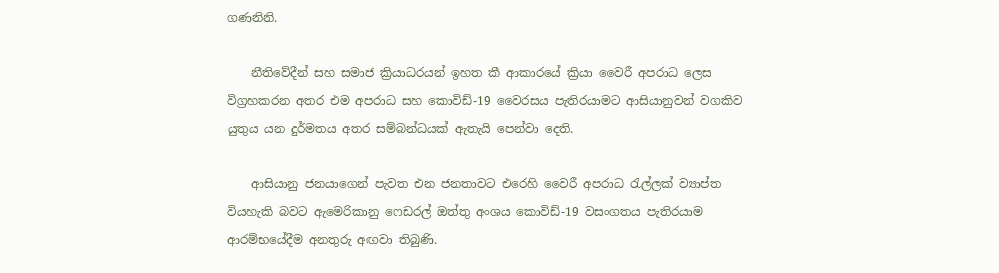ගණනිනි.

    නීතිවේදීන් සහ සමාජ ක්‍රියාධරයන් ඉහත කී ආකාරයේ ක්‍රියා වෛරී අපරාධ ලෙස විග්‍රහකරන අතර එම අපරාධ සහ කොවිඩ්-19 වෛරසය පැතිරයාමට ආසියානුවන් වගකිව යුතුය යන දුර්මතය අතර සම්බන්ධයක් ඇතැයි පෙන්වා දෙති.

    ආසියානු ජනයාගෙන් පැවත එන ජනතාවට එරෙහි වෛරී අපරාධ රැල්ලක් ව්‍යාප්ත වියහැකි බවට ඇමෙරිකානු ෆෙඩරල් ඔත්තු අංශය කොවිඩ්-19 වසංගතය පැතිරයාම ආරම්භයේදීම අනතුරු අඟවා තිබුණි.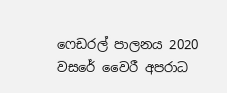ෆෙඩරල් පාලනය 2020 වසරේ වෛරී අපරාධ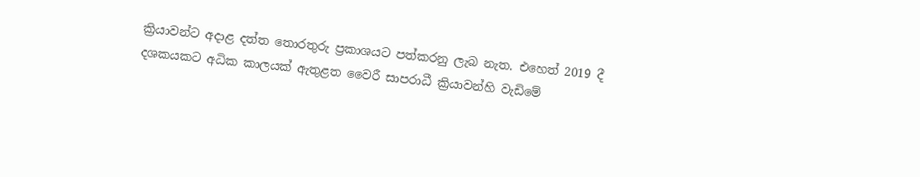ක්‍රියාවන්ට අදාළ දත්ත තොරතුරු ප්‍රකාශයට පත්කරනු ලැබ නැත. එහෙත් 2019 දී දශකයකට අධික කාලයක් ඇතුළත වෛරී සාපරාධී ක්‍රියාවන්හි වැඩිමේ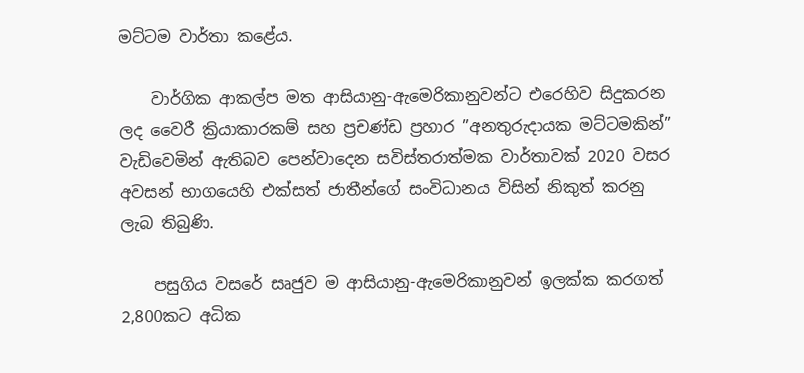මට්ටම වාර්තා කළේය.

    වාර්ගික ආකල්ප මත ආසියානු-ඇමෙරිකානුවන්ට එරෙහිව සිදුකරන ලද වෛරී ක්‍රියාකාරකම් සහ ප්‍රචණ්ඩ ප්‍රහාර ”අනතුරුදායක මට්ටමකින්” වැඩිවෙමින් ඇතිබව පෙන්වාදෙන සවිස්තරාත්මක වාර්තාවක් 2020 වසර අවසන් භාගයෙහි එක්සත් ජාතීන්ගේ සංවිධානය විසින් නිකුත් කරනු ලැබ තිබුණි.

    පසුගිය වසරේ සෘජුව ම ආසියානු-ඇමෙරිකානුවන් ඉලක්ක කරගත් 2,800කට අධික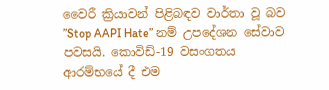වෛරී ක්‍රියාවන් පිළිබඳව වාර්තා වූ බව ”Stop AAPI Hate” නම් උපදේශන සේවාව පවසයි. කොවිඩ්-19 වසංගතය ආරම්භයේ දී එම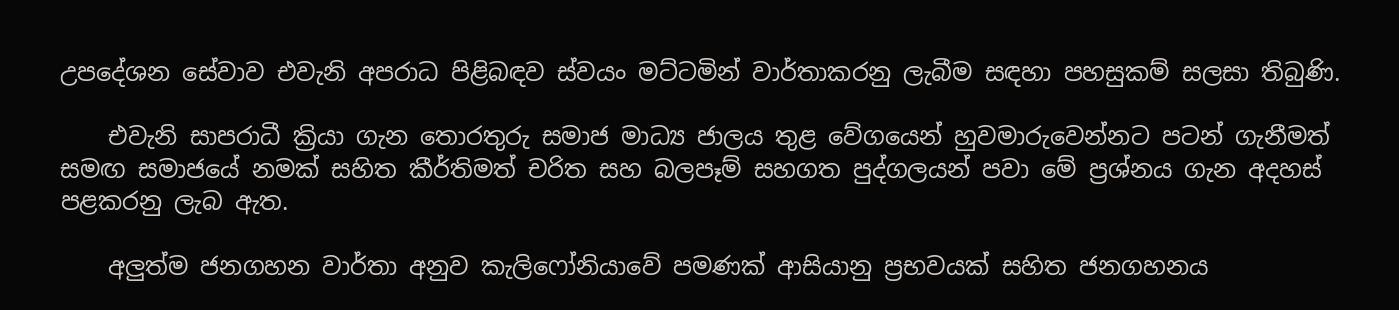උපදේශන සේවාව එවැනි අපරාධ පිළිබඳව ස්වයං මට්ටමින් වාර්තාකරනු ලැබීම සඳහා පහසුකම් සලසා තිබුණි.

    එවැනි සාපරාධී ක්‍රියා ගැන තොරතුරු සමාජ මාධ්‍ය ජාලය තුළ වේගයෙන් හුවමාරුවෙන්නට පටන් ගැනීමත් සමඟ සමාජයේ නමක් සහිත කීර්තිමත් චරිත සහ බලපෑම් සහගත පුද්ගලයන් පවා මේ ප්‍රශ්නය ගැන අදහස් පළකරනු ලැබ ඇත.

    අලුත්ම ජනගහන වාර්තා අනුව කැලිෆෝනියාවේ පමණක් ආසියානු ප්‍රභවයක් සහිත ජනගහනය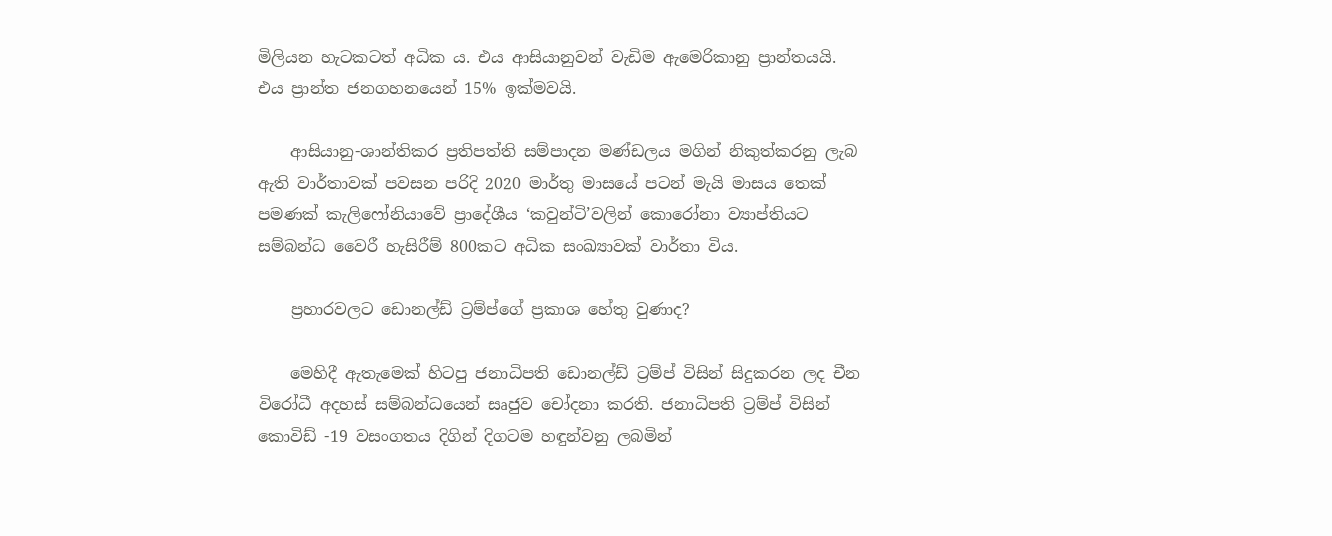මිලියන හැටකටත් අධික ය. එය ආසියානුවන් වැඩිම ඇමෙරිකානු ප්‍රාන්තයයි. එය ප්‍රාන්ත ජනගහනයෙන් 15% ඉක්මවයි.

    ආසියානු-ශාන්තිකර ප්‍රතිපත්ති සම්පාදන මණ්ඩලය මගින් නිකුත්කරනු ලැබ ඇති වාර්තාවක් පවසන පරිදි 2020 මාර්තු මාසයේ පටන් මැයි මාසය තෙක් පමණක් කැලිෆෝනියාවේ ප්‍රාදේශීය ‘කවුන්ටි’වලින් කොරෝනා ව්‍යාප්තියට සම්බන්ධ වෛරී හැසිරීම් 800කට අධික සංඛ්‍යාවක් වාර්තා විය.

    ප්‍රහාරවලට ඩොනල්ඩ් ට්‍රම්ප්ගේ ප්‍රකාශ හේතු වුණාද?

    මෙහිදී ඇතැමෙක් හිටපු ජනාධිපති ඩොනල්ඩ් ට්‍රම්ප් විසින් සිදුකරන ලද චීන විරෝධී අදහස් සම්බන්ධයෙන් සෘජුව චෝදනා කරති. ජනාධිපති ට්‍රම්ප් විසින් කොවිඩ් -19 වසංගතය දිගින් දිගටම හඳුන්වනු ලබමින්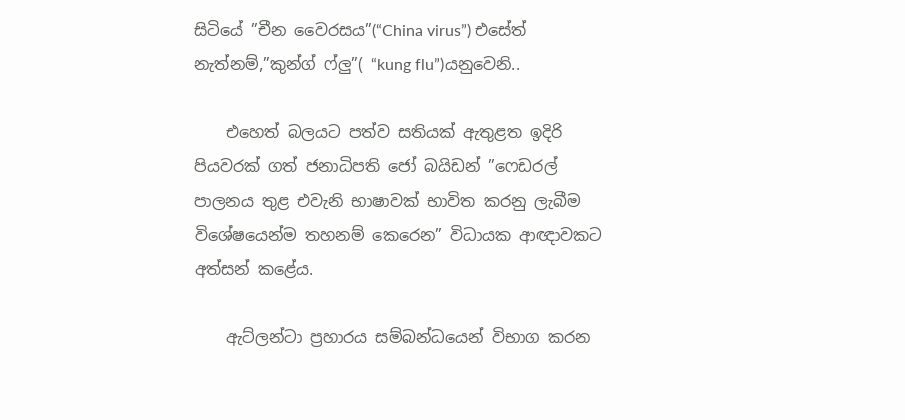සිටියේ ”චීන වෛරසය”(“China virus”) එසේත් නැත්නම්,”කුන්ග් ෆ්ලු”( “kung flu”)යනුවෙනි..

    එහෙත් බලයට පත්ව සතියක් ඇතුළත ඉදිරි පියවරක් ගත් ජනාධිපති ජෝ බයිඩන් ”ෆෙඩරල් පාලනය තුළ එවැනි භාෂාවක් භාවිත කරනු ලැබීම විශේෂයෙන්ම තහනම් කෙරෙන” විධායක ආඥාවකට අත්සන් කළේය.

    ඇට්ලන්ටා ප්‍රහාරය සම්බන්ධයෙන් විභාග කරන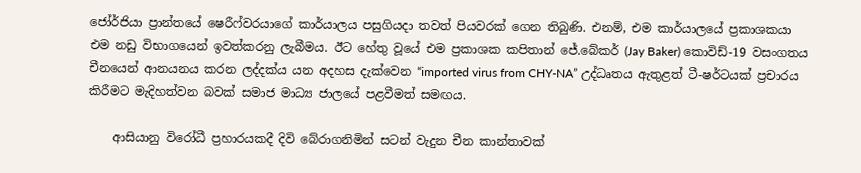ජෝර්ජියා ප්‍රාන්තයේ ෂෙරීෆ්වරයාගේ කාර්යාලය පසුගියදා තවත් පියවරක් ගෙන තිබුණි. එනම්, එම කාර්යාලයේ ප්‍රකාශකයා එම නඩු විභාගයෙන් ඉවත්කරනු ලැබීමය. ඊට හේතු වූයේ එම ප්‍රකාශක කපිතාන් ජේ.බේකර් (Jay Baker) කොවිඩ්-19 වසංගතය චීනයෙන් ආනයනය කරන ලද්දක්ය යන අදහස දැක්වෙන “imported virus from CHY-NA” උද්ධෘතය ඇතුළත් ටී-ෂර්ටයක් ප්‍රචාරය කිරීමට මැදිහත්වන බවක් සමාජ මාධ්‍ය ජාලයේ පළවීමත් සමඟය.

    ආසියානු විරෝධී ප්‍රහාරයකදී දිවි බේරාගනිමින් සටන් වැදුන චීන කාන්තාවක්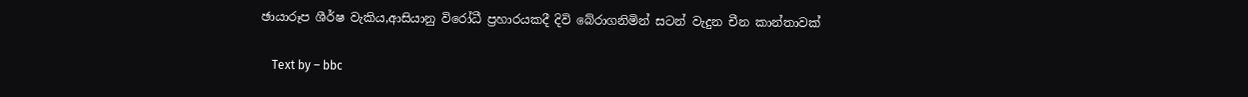ඡායාරූප ශීර්ෂ වැකිය,ආසියානු විරෝධී ප්‍රහාරයකදී දිවි බේරාගනිමින් සටන් වැදුන චීන කාන්තාවක්

    Text by – bbc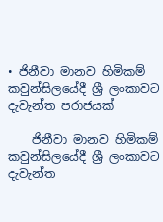• ජිනීවා මානව හිමිකම් කවුන්සිලයේදී ශ්‍රී ලංකාවට දැවැන්ත පරාජයක්

    ජිනීවා මානව හිමිකම් කවුන්සිලයේදී ශ්‍රී ලංකාවට දැවැන්ත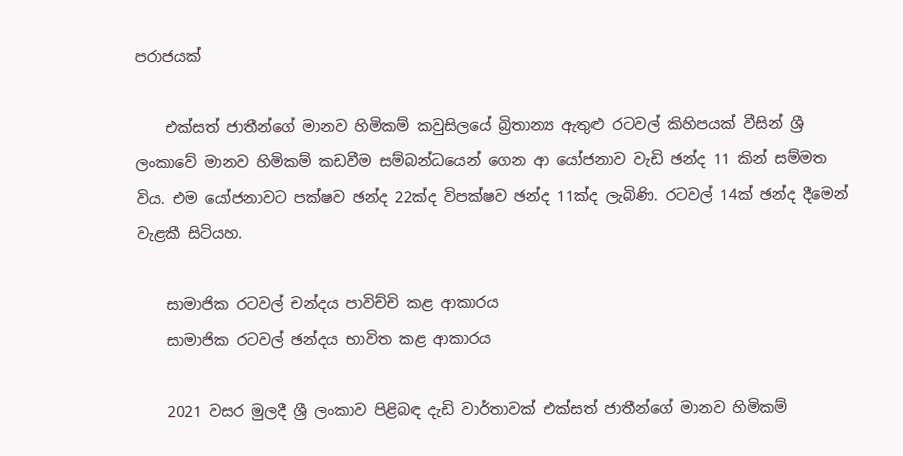පරාජයක්

    එක්සත් ජාතීන්ගේ මානව හිමිකම් කවුසිලයේ බ්‍රිතාන්‍ය ඇතුළු රටවල් කිහිපයක් වීසින් ශ්‍රී ලංකාවේ මානව හිමිකම් කඩවීම සම්බන්ධයෙන් ගෙන ආ යෝජනාව වැඩි ඡන්ද 11 කින් සම්මත විය. එම යෝජනාවට පක්ෂව ඡන්ද 22ක්ද විපක්ෂව ඡන්ද 11ක්ද ලැබිණි. රටවල් 14ක් ඡන්ද දීමෙන් වැළකී සිටියහ.

    සාමාජික රටවල් චන්දය පාවිච්චි කළ ආකාරය
    සාමාජික රටවල් ඡන්දය භාවිත කළ ආකාරය

    2021 වසර මුලදී ශ්‍රී ලංකාව පිළිබඳ දැඩි වාර්තාවක් එක්සත් ජාතීන්ගේ මානව හිමිකම්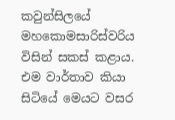කවුන්සිලයේ මහකොමසාරිස්වරිය විසින් සකස් කළාය. එම වාර්තාව කියා සිටියේ මෙයට වසර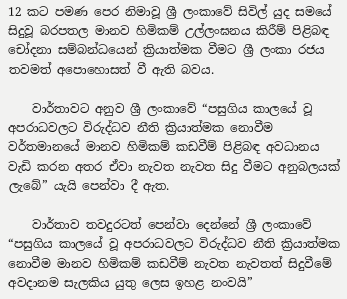12 කට පමණ පෙර නිමාවූ ශ්‍රී ලංකාවේ සිවිල් යුද සමයේ සිදුවූ බරපතල මානව හිමිකම් උල්ලංඝනය කිරීම් පිළිබඳ චෝදනා සම්බන්ධයෙන් ක්‍රියාත්මක වීමට ශ්‍රී ලංකා රජය තවමත් අපොහොසත් වී ඇති බවය.

    වාර්තාවට අනුව ශ්‍රී ලංකාවේ “පසුගිය කාලයේ වූ අපරාධවලට විරුද්ධව නීති ක්‍රියාත්මක නොවීම වර්තමානයේ මානව හිමිකම් කඩවීම් පිළිබඳ අවධානය වැඩි කරන අතර ඒවා නැවත නැවත සිදු වීමට අනුබලයක් ලැබේ” යැයි පෙන්වා දී ඇත.

    වාර්තාව තවදුරටත් පෙන්වා දෙන්නේ ශ්‍රී ලංකාවේ “පසුගිය කාලයේ වූ අපරාධවලට විරුද්ධව නීති ක්‍රියාත්මක නොවීම මානව හිමිකම් කඩවීම් නැවත නැවතත් සිදුවීමේ අවදානම සැලකිය යුතු ලෙස ඉහළ නංවයි”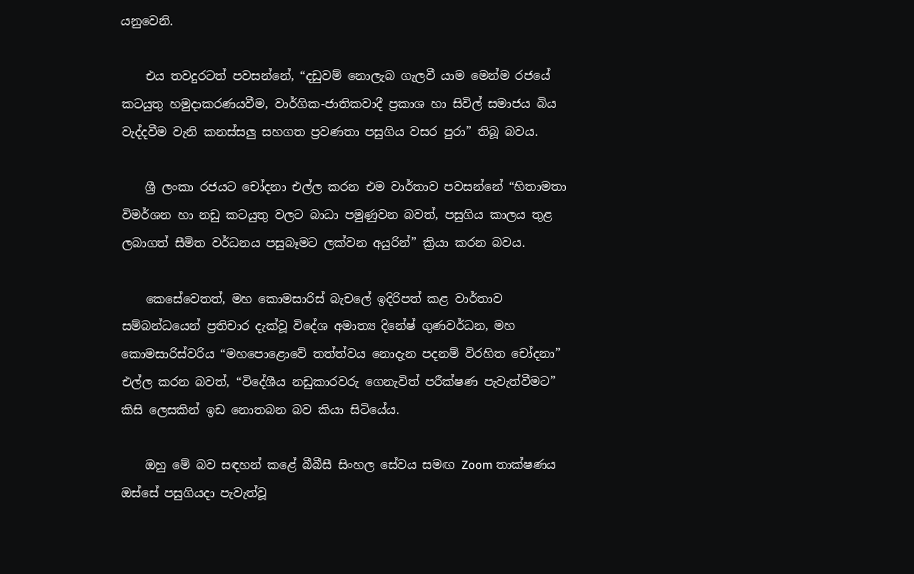යනුවෙනි.

    එය තවදුරටත් පවසන්නේ, “දඩුවම් නොලැබ ගැලවී යාම මෙන්ම රජයේ කටයුතු හමුදාකරණයවීම, වාර්ගික-ජාතිකවාදී ප්‍රකාශ හා සිවිල් සමාජය බිය වැද්දවීම වැනි කනස්සලු සහගත ප්‍රවණතා පසුගිය වසර පුරා” තිබූ බවය.

    ශ්‍රී ලංකා රජයට චෝදනා එල්ල කරන එම වාර්තාව පවසන්නේ “හිතාමතා විමර්ශන හා නඩු කටයුතු වලට බාධා පමුණුවන බවත්, පසුගිය කාලය තුළ ලබාගත් සීමිත වර්ධනය පසුබෑමට ලක්වන අයුරින්” ක්‍රියා කරන බවය.

    කෙසේවෙතත්, මහ කොමසාරිස් බැචලේ ඉදිරිපත් කළ වාර්තාව සම්බන්ධයෙන් ප්‍රතිචාර දැක්වූ විදේශ අමාත්‍ය දිනේෂ් ගුණවර්ධන, මහ කොමසාරිස්වරිය “මහපොළොවේ තත්ත්වය නොදැන පදනම් විරහිත චෝදනා” එල්ල කරන බවත්, “විදේශීය නඩුකාරවරු ගෙනැවිත් පරීක්ෂණ පැවැත්වීමට” කිසි ලෙසකින් ඉඩ නොතබන බව කියා සිටියේය.

    ඔහු මේ බව සඳහන් කළේ බීබීසී සිංහල සේවය සමඟ Zoom තාක්ෂණය ඔස්සේ පසුගියදා පැවැත්වූ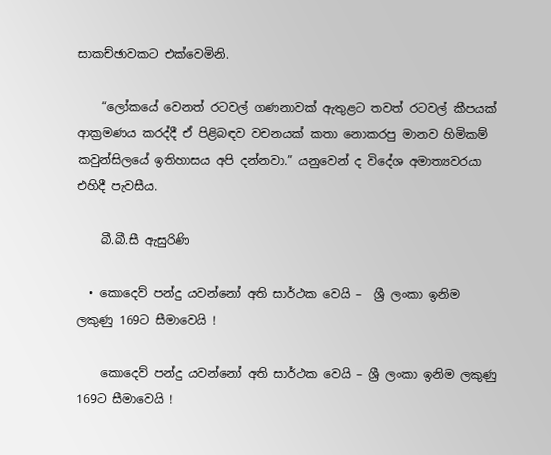සාකච්ඡාවකට එක්වෙමිනි.

    “ලෝකයේ වෙනත් රටවල් ගණනාවක් ඇතුළට තවත් රටවල් කීපයක් ආක්‍රමණය කරද්දී ඒ පිළිබඳව වචනයක් කතා නොකරපු මානව හිමිකම් කවුන්සිලයේ ඉතිහාසය අපි දන්නවා.” යනුවෙන් ද විදේශ අමාත්‍යවරයා එහිදී පැවසීය.

    බී.බී.සී ඇසුරිණි

  • කොදෙව් පන්දු යවන්නෝ අති සාර්ථක වෙයි –  ශ්‍රී ලංකා ඉනිම ලකුණු 169ට සීමාවෙයි !

    කොදෙව් පන්දු යවන්නෝ අති සාර්ථක වෙයි – ශ්‍රී ලංකා ඉනිම ලකුණු 169ට සීමාවෙයි !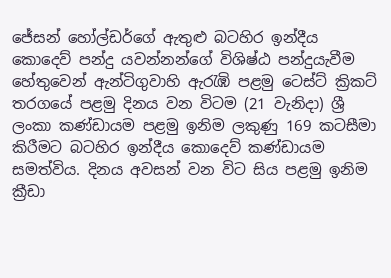ජේසන් හෝල්ඩර්ගේ ඇතුළු බටහිර ඉන්දීය කොදෙව් පන්දු යවන්නන්ගේ විශිෂ්ඨ පන්දුයැවීම හේතුවෙන් ඇන්ටිගුවාහි ඇරැඹි පළමු ටෙස්ට් ක්‍රිකට් තරගයේ පළමු දිනය වන විටම (21 වැනිදා) ශ්‍රී ලංකා කණ්ඩායම පළමු ඉනිම ලකුණු 169 කටසීමා කිරීමට බටහිර ඉන්දීය කොදෙව් කණ්ඩායම සමත්විය. දිනය අවසන් වන විට සිය පළමු ඉනිම ක්‍රීඩා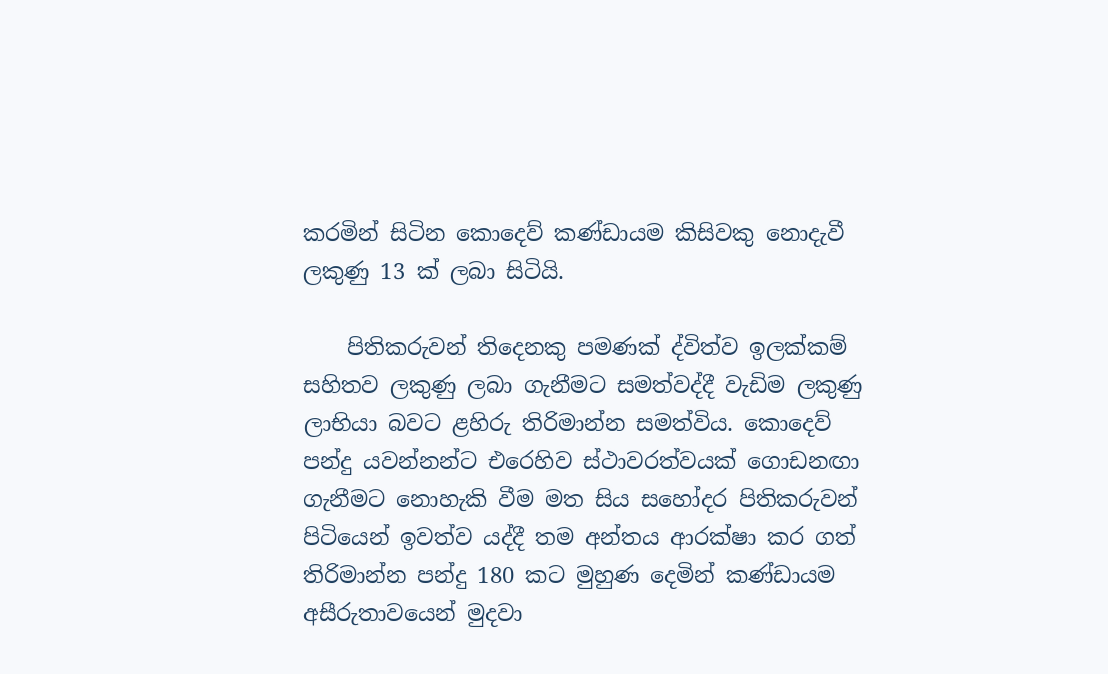කරමින් සිටින කොදෙව් කණ්ඩායම කිසිවකු නොදැවී ලකුණු 13 ක් ලබා සිටියි.

    පිතිකරුවන් තිදෙනකු පමණක් ද්විත්ව ඉලක්කම් සහිතව ලකුණු ලබා ගැනීමට සමත්වද්දී වැඩිම ලකුණු ලාභියා බවට ළහිරු තිරිමාන්න සමත්විය. කොදෙව් පන්දු යවන්නන්ට එරෙහිව ස්ථාවරත්වයක් ගොඩනඟා ගැනීමට නොහැකි වීම මත සිය සහෝදර පිතිකරුවන් පිටියෙන් ඉවත්ව යද්දී තම අන්තය ආරක්ෂා කර ගත් තිරිමාන්න පන්දු 180 කට මුහුණ දෙමින් කණ්ඩායම අසීරුතාවයෙන් මුදවා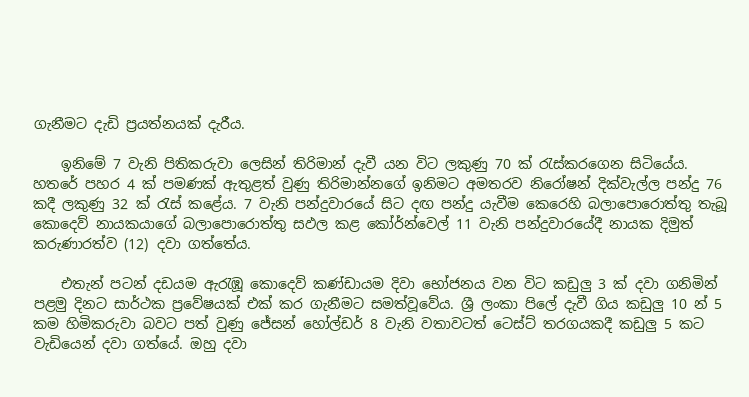ගැනීමට දැඩි ප්‍රයත්නයක් දැරීය.

    ඉනිමේ 7 වැනි පිතිකරුවා ලෙසින් තිරිමාන් දැවී යන විට ලකුණු 70 ක් රැස්කරගෙන සිටියේය. හතරේ පහර 4 ක් පමණක් ඇතුළත් වුණු තිරිමාන්නගේ ඉනිමට අමතරව නිරෝෂන් දික්වැල්ල පන්දු 76 කදී ලකුණු 32 ක් රැස් කළේය. 7 වැනි පන්දුවාරයේ සිට දඟ පන්දු යැවීම කෙරෙහි බලාපොරොත්තු තැබූ  කොදෙව් නායකයාගේ බලාපොරොත්තු සඵල කළ කෝර්න්වෙල් 11 වැනි පන්දුවාරයේදී නායක දිමුත් කරුණාරත්ව (12) දවා ගත්තේය.

    එතැන් පටන් දඩයම ඇරැඹූ කොදෙව් කණ්ඩායම දිවා භෝජනය වන විට කඩුලු 3 ක් දවා ගනිමින් පළමු දිනට සාර්ථක ප්‍රවේෂයක් එක් කර ගැනීමට සමත්වූවේය. ශ්‍රී ලංකා පිලේ දැවී ගිය කඩුලු 10 න් 5 කම හිමිකරුවා බවට පත් වුණු ජේසන් හෝල්ඩර් 8 වැනි වතාවටත් ටෙස්ට් තරගයකදී කඩුලු 5 කට වැඩියෙන් දවා ගත්යේ. ඔහු දවා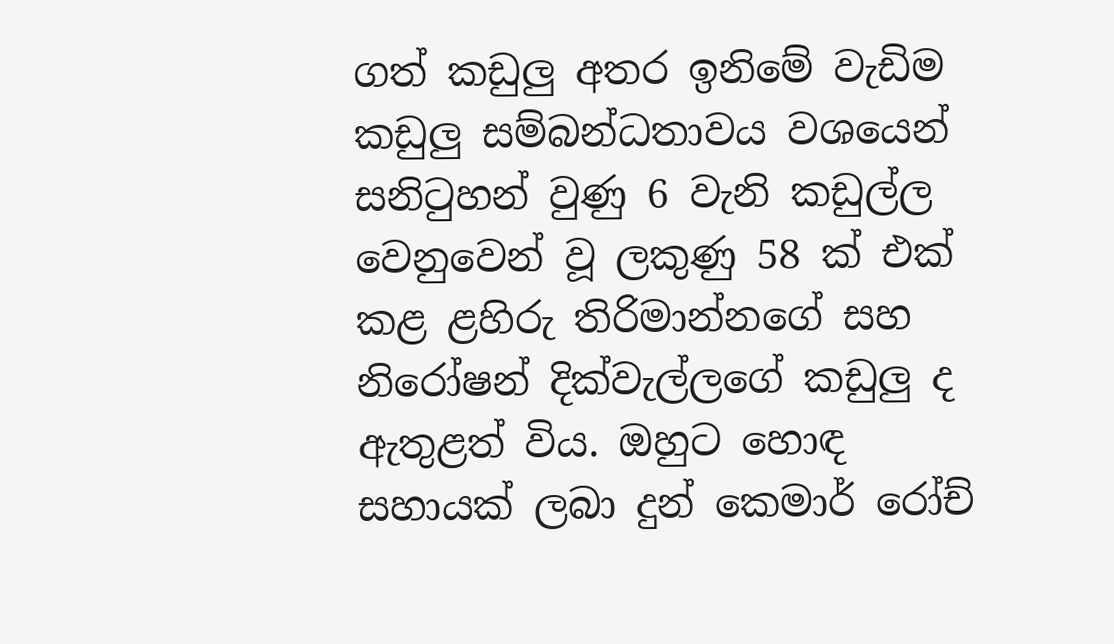ගත් කඩුලු අතර ඉනිමේ වැඩිම කඩුලු සම්බන්ධතාවය වශයෙන් සනිටුහන් වුණු 6 වැනි කඩුල්ල වෙනුවෙන් වූ ලකුණු 58 ක් එක් කළ ළහිරු තිරිමාන්නගේ සහ නිරෝෂන් දික්වැල්ලගේ කඩුලු ද ඇතුළත් විය. ඔහුට හොඳ සහායක් ලබා දුන් කෙමාර් රෝච්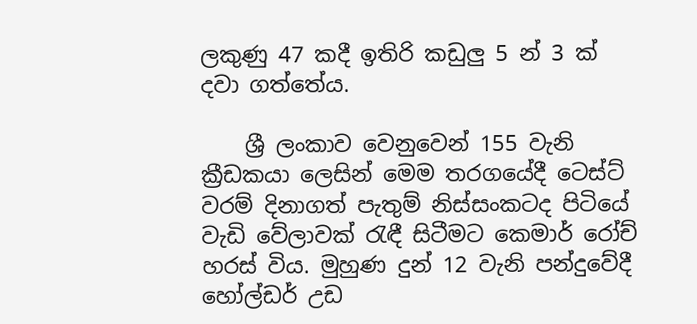ලකුණු 47 කදී ඉතිරි කඩුලු 5 න් 3 ක් දවා ගත්තේය.

    ශ්‍රී ලංකාව වෙනුවෙන් 155 වැනි ක්‍රීඩකයා ලෙසින් මෙම තරගයේදී ටෙස්ට් වරම් දිනාගත් පැතුම් නිස්සංකටද පිටියේ වැඩි වේලාවක් රැඳී සිටීමට කෙමාර් රෝච් හරස් විය. මුහුණ දුන් 12 වැනි පන්දුවේදී හෝල්ඩර් උඩ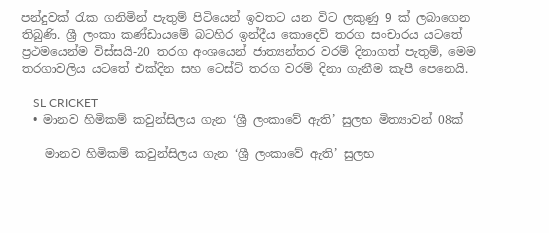පන්දුවක් රැක ගනිමින් පැතුම් පිටියෙන් ඉවතට යන විට ලකුණු 9 ක් ලබාගෙන තිබුණි. ශ්‍රී ලංකා කණ්ඩායමේ බටහිර ඉන්දීය කොදෙව් තරග සංචාරය යටතේ ප්‍රථමයෙන්ම විස්සයි-20 තරග අංශයෙන් ජාත්‍යන්තර වරම් දිනාගත් පැතුම්, මෙම තරගාවලිය යටතේ එක්දින සහ ටෙස්ට් තරග වරම් දිනා ගැනීම කැපී පෙනෙයි.

    SL CRICKET
  • මානව හිමිකම් කවුන්සිලය ගැන ‘ශ්‍රී ලංකාවේ ඇති’ සුලභ මිත්‍යාවන් 08ක්

    මානව හිමිකම් කවුන්සිලය ගැන ‘ශ්‍රී ලංකාවේ ඇති’ සුලභ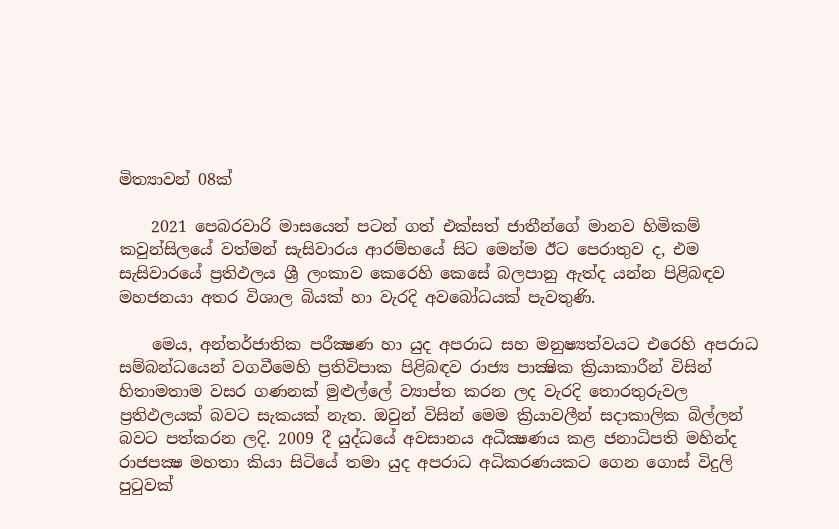මිත්‍යාවන් 08ක්

    2021 පෙබරවාරි මාසයෙන් පටන් ගත් එක්සත් ජාතීන්ගේ මානව හිමිකම් කවුන්සිලයේ වත්මන් සැසිවාරය ආරම්භයේ සිට මෙන්ම ඊට පෙරාතුව ද, එම සැසිවාරයේ ප්‍රතිඵලය ශ්‍රී ලංකාව කෙරෙහි කෙසේ බලපානු ඇත්ද යන්න පිළිබඳව මහජනයා අතර විශාල බියක් හා වැරදි අවබෝධයක් පැවතුණි.

    මෙය, අන්තර්ජාතික පරීක්‍ෂණ හා යුද අපරාධ සහ මනුෂ්‍යත්වයට එරෙහි අපරාධ සම්බන්ධයෙන් වගවීමෙහි ප්‍රතිවිපාක පිළිබඳව රාජ්‍ය පාක්‍ෂික ක්‍රියාකාරීන් විසින් හිතාමතාම වසර ගණනක් මුළුල්ලේ ව්‍යාප්ත කරන ලද වැරදි තොරතුරුවල ප්‍රතිඵලයක් බවට සැකයක් නැත. ඔවුන් විසින් මෙම ක්‍රියාවලීන් සදාකාලික බිල්ලන් බවට පත්කරන ලදි. 2009 දී යුද්ධයේ අවසානය අධීක්‍ෂණය කළ ජනාධිපති මහින්ද රාජපක්‍ෂ මහතා කියා සිටියේ තමා යුද අපරාධ අධිකරණයකට ගෙන ගොස් විදුලි පුටුවක්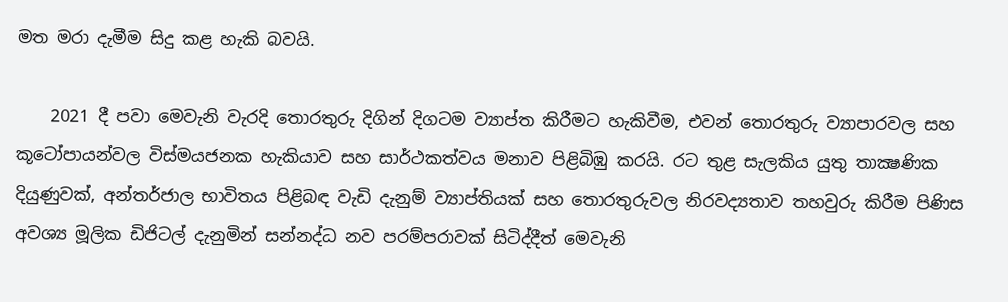මත මරා දැමීම සිදු කළ හැකි බවයි.

    2021 දී පවා මෙවැනි වැරදි තොරතුරු දිගින් දිගටම ව්‍යාප්ත කිරීමට හැකිවීම, එවන් තොරතුරු ව්‍යාපාරවල සහ කූටෝපායන්වල විස්මයජනක හැකියාව සහ සාර්ථකත්වය මනාව පිළිබිඹු කරයි. රට තුළ සැලකිය යුතු තාක්‍ෂණික දියුණුවක්, අන්තර්ජාල භාවිතය පිළිබඳ වැඩි දැනුම් ව්‍යාප්තියක් සහ තොරතුරුවල නිරවද්‍යතාව තහවුරු කිරීම පිණිස අවශ්‍ය මූලික ඩිජිටල් දැනුමින් සන්නද්ධ නව පරම්පරාවක් සිටිද්දීත් මෙවැනි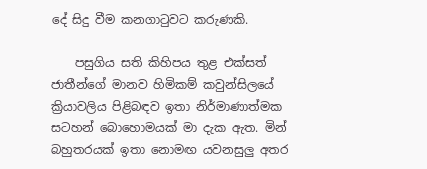දේ සිදු වීම කනගාටුවට කරුණකි.

    පසුගිය සති කිහිපය තුළ එක්සත් ජාතීන්ගේ මානව හිමිකම් කවුන්සිලයේ ක්‍රියාවලිය පිළිබඳව ඉතා නිර්මාණාත්මක සටහන් බොහොමයක් මා දැක ඇත. මින් බහුතරයක් ඉතා නොමඟ යවනසුලු අතර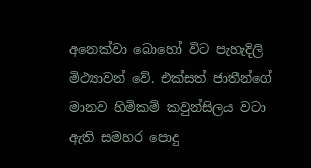අනෙක්වා බොහෝ විට පැහැදිලි මිථ්‍යාවන් වේ. එක්සත් ජාතීන්ගේ මානව හිමිකම් කවුන්සිලය වටා ඇති සමහර පොදු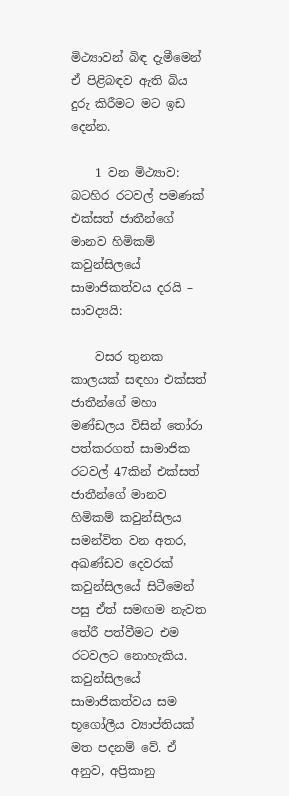මිථ්‍යාවන් බිඳ දැමීමෙන් ඒ පිළිබඳව ඇති බිය දුරු කිරීමට මට ඉඩ දෙන්න.

    1 වන මිථ්‍යාව: බටහිර රටවල් පමණක් එක්සත් ජාතීන්ගේ මානව හිමිකම් කවුන්සිලයේ සාමාජිකත්වය දරයි – සාවද්‍යයි:

    වසර තුනක කාලයක් සඳහා එක්සත් ජාතීන්ගේ මහා මණ්ඩලය විසින් තෝරා පත්කරගත් සාමාජික රටවල් 47කින් එක්සත් ජාතීන්ගේ මානව හිමිකම් කවුන්සිලය සමන්විත වන අතර, අඛණ්ඩව දෙවරක් කවුන්සිලයේ සිටීමෙන් පසු ඒත් සමඟම නැවත තේරී පත්වීමට එම රටවලට නොහැකිය. කවුන්සිලයේ සාමාජිකත්වය සම භූගෝලීය ව්‍යාප්තියක් මත පදනම් වේ. ඒ අනුව, අප්‍රිකානු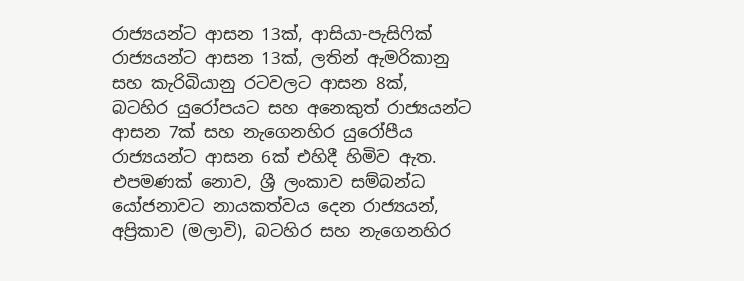රාජ්‍යයන්ට ආසන 13ක්, ආසියා-පැසිෆික් රාජ්‍යයන්ට ආසන 13ක්, ලතින් ඇමරිකානු සහ කැරිබියානු රටවලට ආසන 8ක්, බටහිර යුරෝපයට සහ අනෙකුත් රාජ්‍යයන්ට ආසන 7ක් සහ නැගෙනහිර යුරෝපීය රාජ්‍යයන්ට ආසන 6ක් එහිදී හිමිව ඇත. එපමණක් නොව, ශ්‍රී ලංකාව සම්බන්ධ යෝජනාවට නායකත්වය දෙන රාජ්‍යයන්, අප්‍රිකාව (මලාවි), බටහිර සහ නැගෙනහිර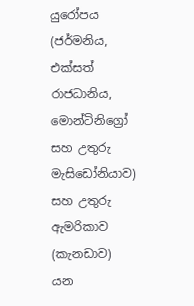යුරෝපය (ජර්මනිය, එක්සත් රාජධානිය, මොන්ටිනිග්‍රෝ සහ උතුරු මැසිඩෝනියාව) සහ උතුරු ඇමරිකාව (කැනඩාව) යන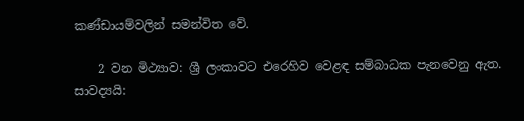කණ්ඩායම්වලින් සමන්විත වේ.

    2 වන මිථ්‍යාව: ශ්‍රී ලංකාවට එරෙහිව වෙළඳ සම්බාධක පැනවෙනු ඇත. සාවද්‍යයි: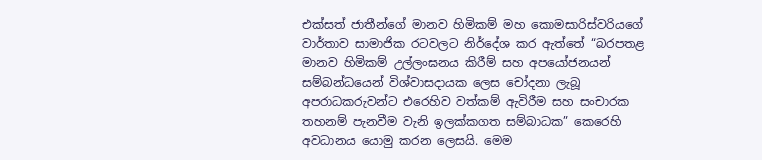එක්සත් ජාතීන්ගේ මානව හිමිකම් මහ කොමසාරිස්වරියගේ වාර්තාව සාමාජික රටවලට නිර්දේශ කර ඇත්තේ “බරපතළ මානව හිමිකම් උල්ලංඝනය කිරීම් සහ අපයෝජනයන් සම්බන්ධයෙන් විශ්වාසදායක ලෙස චෝදනා ලැබූ අපරාධකරුවන්ට එරෙහිව වත්කම් ඇවිරීම සහ සංචාරක තහනම් පැනවීම වැනි ඉලක්කගත සම්බාධක” කෙරෙහි අවධානය යොමු කරන ලෙසයි. මෙම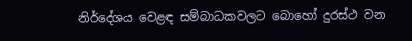නිර්දේශය වෙළඳ සම්බාධකවලට බොහෝ දුරස්ථ වන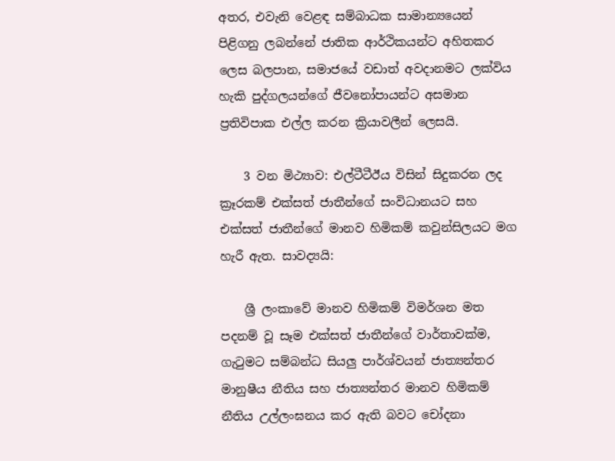අතර, එවැනි වෙළඳ සම්බාධක සාමාන්‍යයෙන් පිළිගනු ලබන්නේ ජාතික ආර්ථිකයන්ට අහිතකර ලෙස බලපාන, සමාජයේ වඩාත් අවදානමට ලක්විය හැකි පුද්ගලයන්ගේ ජීවනෝපායන්ට අසමාන ප්‍රතිවිපාක එල්ල කරන ක්‍රියාවලීන් ලෙසයි.

    3 වන මිථ්‍යාව: එල්ටීටීඊය විසින් සිදුකරන ලද ක්‍රෑරකම් එක්සත් ජාතීන්ගේ සංවිධානයට සහ එක්සත් ජාතීන්ගේ මානව හිමිකම් කවුන්සිලයට මග හැරී ඇත. සාවද්‍යයි:

    ශ්‍රී ලංකාවේ මානව හිමිකම් විමර්ශන මත පදනම් වූ සෑම එක්සත් ජාතීන්ගේ වාර්තාවක්ම, ගැටුමට සම්බන්ධ සියලු‍ පාර්ශ්වයන් ජාත්‍යන්තර මානුෂීය නීතිය සහ ජාත්‍යන්තර මානව හිමිකම් නීතිය උල්ලංඝනය කර ඇති බවට චෝදනා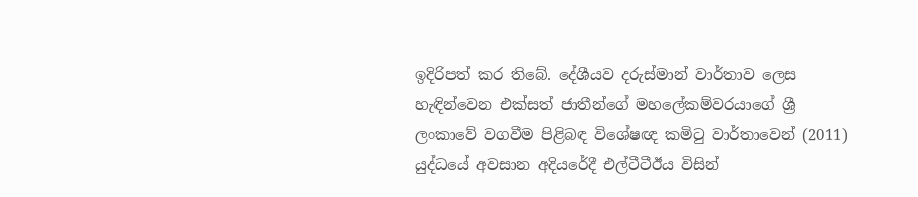ඉදිරිපත් කර තිබේ. දේශීයව දරුස්මාන් වාර්තාව ලෙස හැඳින්වෙන එක්සත් ජාතීන්ගේ මහලේකම්වරයාගේ ශ්‍රී ලංකාවේ වගවීම පිළිබඳ විශේෂඥ කමිටු වාර්තාවෙන් (2011) යුද්ධයේ අවසාන අදියරේදී එල්ටීටීඊය විසින්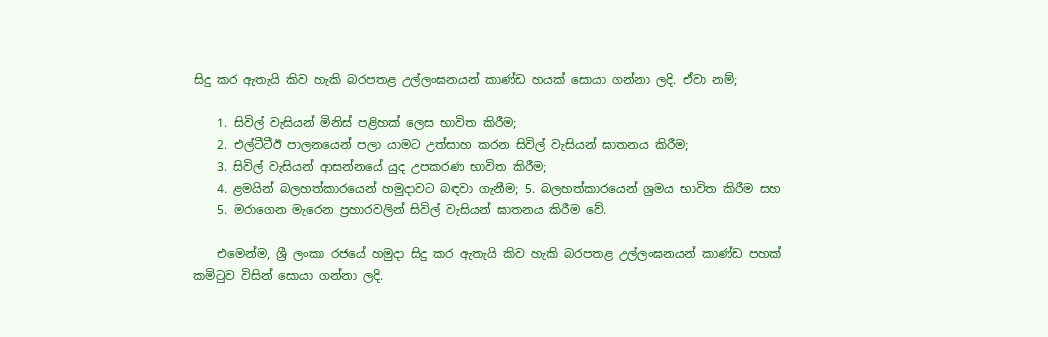සිදු කර ඇතැයි කිව හැකි බරපතළ උල්ලංඝනයන් කාණ්ඩ හයක් සොයා ගන්නා ලදි. ඒවා නම්;

    1. සිවිල් වැසියන් මිනිස් පළිහක් ලෙස භාවිත කිරීම;
    2. එල්ටීටීඊ පාලනයෙන් පලා යාමට උත්සාහ කරන සිවිල් වැසියන් ඝාතනය කිරීම;
    3. සිවිල් වැසියන් ආසන්නයේ යුද උපකරණ භාවිත කිරීම;
    4. ළමයින් බලහත්කාරයෙන් හමුදාවට බඳවා ගැනීම; 5. බලහත්කාරයෙන් ශ්‍රමය භාවිත කිරීම සහ
    5. මරාගෙන මැරෙන ප්‍රහාරවලින් සිවිල් වැසියන් ඝාතනය කිරීම වේ.

    එමෙන්ම, ශ්‍රී ලංකා රජයේ හමුදා සිදු කර ඇතැයි කිව හැකි බරපතළ උල්ලංඝනයන් කාණ්ඩ පහක් කමිටුව විසින් සොයා ගන්නා ලදි.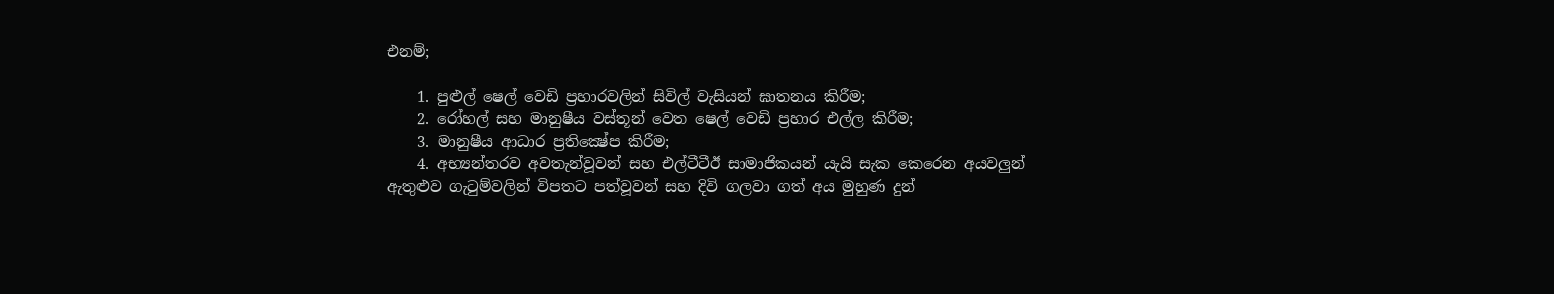එනම්;

    1. පුළුල් ෂෙල් වෙඩි ප්‍රහාරවලින් සිවිල් වැසියන් ඝාතනය කිරීම;
    2. රෝහල් සහ මානුෂීය වස්තූන් වෙත ෂෙල් වෙඩි ප්‍රහාර එල්ල කිරීම;
    3. මානුෂීය ආධාර ප්‍රතික්‍ෂේප කිරීම;
    4. අභ්‍යන්තරව අවතැන්වූවන් සහ එල්ටීටීඊ සාමාජිකයන් යැයි සැක කෙරෙන අයවලුන් ඇතුළුව ගැටුම්වලින් විපතට පත්වූවන් සහ දිවි ගලවා ගත් අය මුහුණ දුන්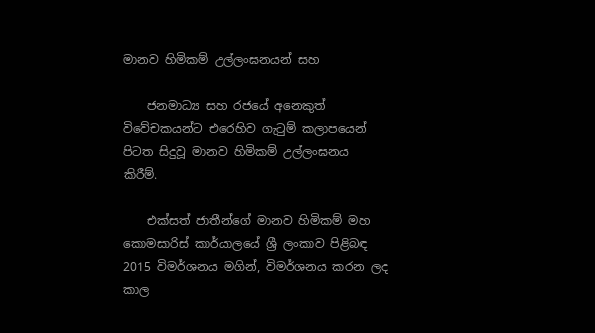මානව හිමිකම් උල්ලංඝනයන් සහ

    ජනමාධ්‍ය සහ රජයේ අනෙකුත් විවේචකයන්ට එරෙහිව ගැටුම් කලාපයෙන් පිටත සිදුවූ මානව හිමිකම් උල්ලංඝනය කිරීම්.

    එක්සත් ජාතීන්ගේ මානව හිමිකම් මහ කොමසාරිස් කාර්යාලයේ ශ්‍රී ලංකාව පිළිබඳ 2015 විමර්ශනය මගින්, විමර්ශනය කරන ලද කාල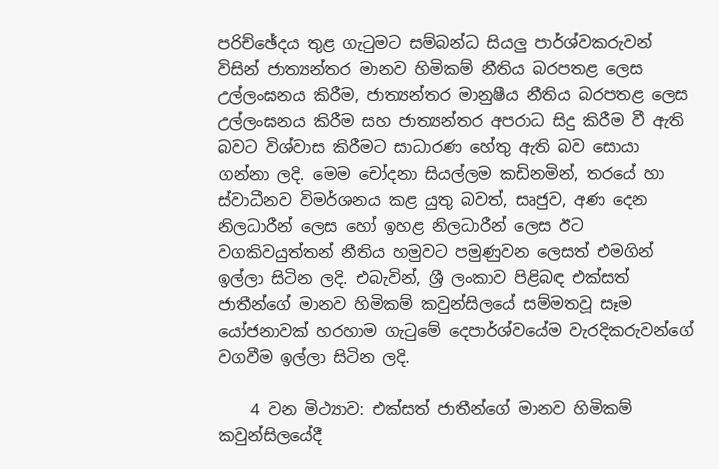පරිච්ඡේදය තුළ ගැටුමට සම්බන්ධ සියලු පාර්ශ්වකරුවන් විසින් ජාත්‍යන්තර මානව හිමිකම් නීතිය බරපතළ ලෙස උල්ලංඝනය කිරීම, ජාත්‍යන්තර මානුෂීය නීතිය බරපතළ ලෙස උල්ලංඝනය කිරීම සහ ජාත්‍යන්තර අපරාධ සිදු කිරීම වී ඇති බවට විශ්වාස කිරීමට සාධාරණ හේතු ඇති බව සොයා ගන්නා ලදි. මෙම චෝදනා සියල්ලම කඩිනමින්, තරයේ හා ස්වාධීනව විමර්ශනය කළ යුතු බවත්, සෘජුව, අණ දෙන නිලධාරීන් ලෙස හෝ ඉහළ නිලධාරීන් ලෙස ඊට වගකිවයුත්තන් නීතිය හමුවට පමුණුවන ලෙසත් එමගින් ඉල්ලා සිටින ලදි. එබැවින්, ශ්‍රී ලංකාව පිළිබඳ එක්සත් ජාතීන්ගේ මානව හිමිකම් කවුන්සිලයේ සම්මතවූ සෑම යෝජනාවක් හරහාම ගැටුමේ දෙපාර්ශ්වයේම වැරදිකරුවන්ගේ වගවීම ඉල්ලා සිටින ලදි.

    4 වන මිථ්‍යාව: එක්සත් ජාතීන්ගේ මානව හිමිකම් කවුන්සිලයේදී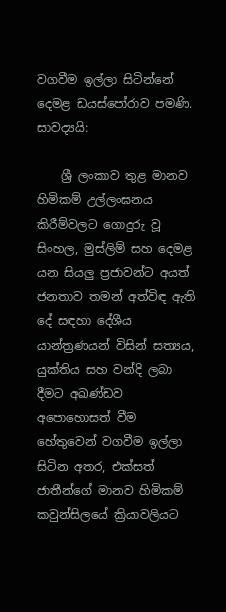වගවීම ඉල්ලා සිටින්නේ දෙමළ ඩයස්පෝරාව පමණි. සාවද්‍යයි:

    ශ්‍රී ලංකාව තුළ මානව හිමිකම් උල්ලංඝනය කිරීම්වලට ගොදුරු වූ සිංහල, මුස්ලිම් සහ දෙමළ යන සියලු ප්‍රජාවන්ට අයත් ජනතාව තමන් අත්විඳ ඇති දේ සඳහා දේශීය යාන්ත්‍රණයන් විසින් සත්‍යය, යුක්තිය සහ වන්දි ලබා දීමට අඛණ්ඩව අපොහොසත් වීම හේතුවෙන් වගවීම ඉල්ලා සිටින අතර, එක්සත් ජාතීන්ගේ මානව හිමිකම් කවුන්සිලයේ ක්‍රියාවලියට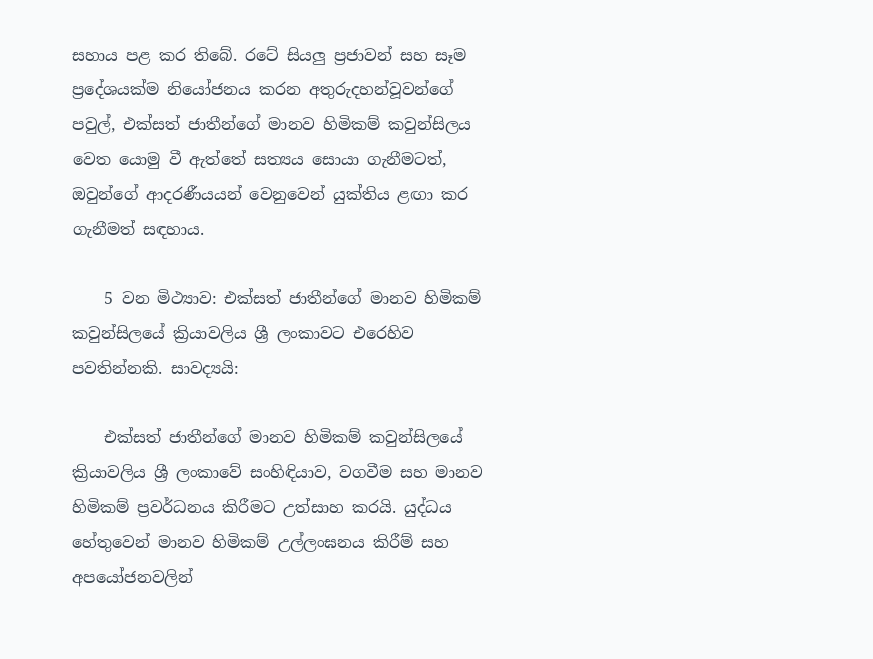සහාය පළ කර තිබේ. රටේ සියලු ප්‍රජාවන් සහ සෑම ප්‍රදේශයක්ම නියෝජනය කරන අතුරුදහන්වූවන්ගේ පවුල්, එක්සත් ජාතීන්ගේ මානව හිමිකම් කවුන්සිලය වෙත යොමු වී ඇත්තේ සත්‍යය සොයා ගැනීමටත්, ඔවුන්ගේ ආදරණීයයන් වෙනුවෙන් යුක්තිය ළඟා කර ගැනීමත් සඳහාය.

    5 වන මිථ්‍යාව: එක්සත් ජාතීන්ගේ මානව හිමිකම් කවුන්සිලයේ ක්‍රියාවලිය ශ්‍රී ලංකාවට එරෙහිව පවතින්නකි. සාවද්‍යයි:

    එක්සත් ජාතීන්ගේ මානව හිමිකම් කවුන්සිලයේ ක්‍රියාවලිය ශ්‍රී ලංකාවේ සංහිඳියාව, වගවීම සහ මානව හිමිකම් ප්‍රවර්ධනය කිරීමට උත්සාහ කරයි. යුද්ධය හේතුවෙන් මානව හිමිකම් උල්ලංඝනය කිරීම් සහ අපයෝජනවලින්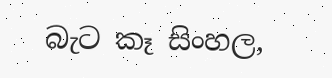බැට කෑ සිංහල,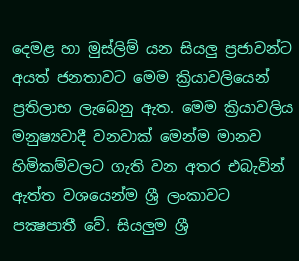දෙමළ හා මුස්ලිම් යන සියලු ප්‍රජාවන්ට අයත් ජනතාවට මෙම ක්‍රියාවලියෙන් ප්‍රතිලාභ ලැබෙනු ඇත. මෙම ක්‍රියාවලිය මනුෂ්‍යවාදී වනවාක් මෙන්ම මානව හිමිකම්වලට ගැති වන අතර එබැවින් ඇත්ත වශයෙන්ම ශ්‍රී ලංකාවට පක්‍ෂපාතී වේ. සියලු‍ම ශ්‍රී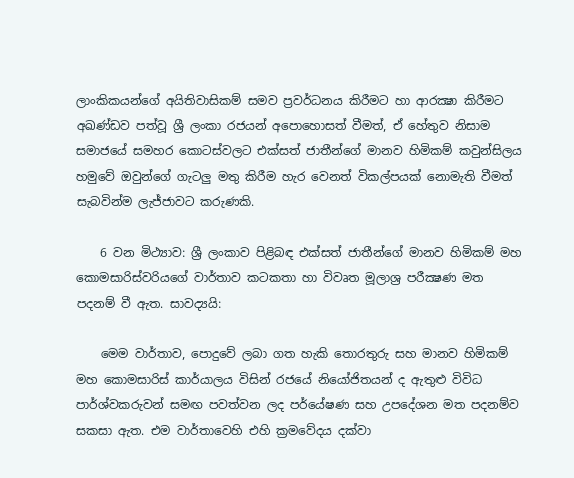ලාංකිකයන්ගේ අයිතිවාසිකම් සමව ප්‍රවර්ධනය කිරීමට හා ආරක්‍ෂා කිරීමට අඛණ්ඩව පත්වූ ශ්‍රී ලංකා රජයන් අපොහොසත් වීමත්, ඒ හේතුව නිසාම සමාජයේ සමහර කොටස්වලට එක්සත් ජාතීන්ගේ මානව හිමිකම් කවුන්සිලය හමුවේ ඔවුන්ගේ ගැටලු මතු කිරීම හැර වෙනත් විකල්පයක් නොමැති වීමත් සැබවින්ම ලැජ්ජාවට කරුණකි.

    6 වන මිථ්‍යාව: ශ්‍රී ලංකාව පිළිබඳ එක්සත් ජාතීන්ගේ මානව හිමිකම් මහ කොමසාරිස්වරියගේ වාර්තාව කටකතා හා විවෘත මූලාශ්‍ර පරීක්‍ෂණ මත පදනම් වී ඇත. සාවද්‍යයි:

    මෙම වාර්තාව, පොදුවේ ලබා ගත හැකි තොරතුරු සහ මානව හිමිකම් මහ කොමසාරිස් කාර්යාලය විසින් රජයේ නියෝජිතයන් ද ඇතුළු විවිධ පාර්ශ්වකරුවන් සමඟ පවත්වන ලද පර්යේෂණ සහ උපදේශන මත පදනම්ව සකසා ඇත. එම වාර්තාවෙහි එහි ක්‍රමවේදය දක්වා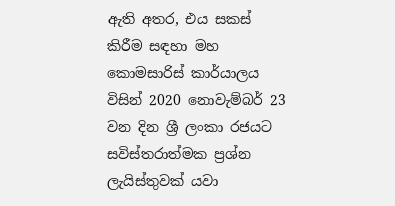ඇති අතර, එය සකස් කිරීම සඳහා මහ කොමසාරිස් කාර්යාලය විසින් 2020 නොවැම්බර් 23 වන දින ශ්‍රී ලංකා රජයට සවිස්තරාත්මක ප්‍රශ්න ලැයිස්තුවක් යවා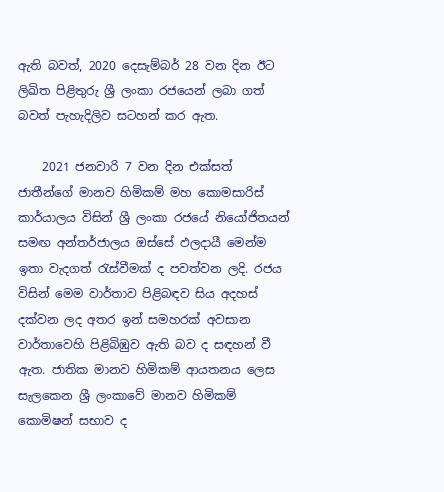ඇති බවත්, 2020 දෙසැම්බර් 28 වන දින ඊට ලිඛිත පිළිතුරු ශ්‍රී ලංකා රජයෙන් ලබා ගත් බවත් පැහැදිලිව සටහන් කර ඇත.

    2021 ජනවාරි 7 වන දින එක්සත් ජාතීන්ගේ මානව හිමිකම් මහ කොමසාරිස් කාර්යාලය විසින් ශ්‍රී ලංකා රජයේ නියෝජිතයන් සමඟ අන්තර්ජාලය ඔස්සේ ඵලදායී මෙන්ම ඉතා වැදගත් රැස්වීමක් ද පවත්වන ලදි. රජය විසින් මෙම වාර්තාව පිළිබඳව සිය අදහස් දක්වන ලද අතර ඉන් සමහරක් අවසාන වාර්තාවෙහි පිළිබිඹුව ඇති බව ද සඳහන් වී ඇත. ජාතික මානව හිමිකම් ආයතනය ලෙස සැලකෙන ශ්‍රී ලංකාවේ මානව හිමිකම් කොමිෂන් සභාව ද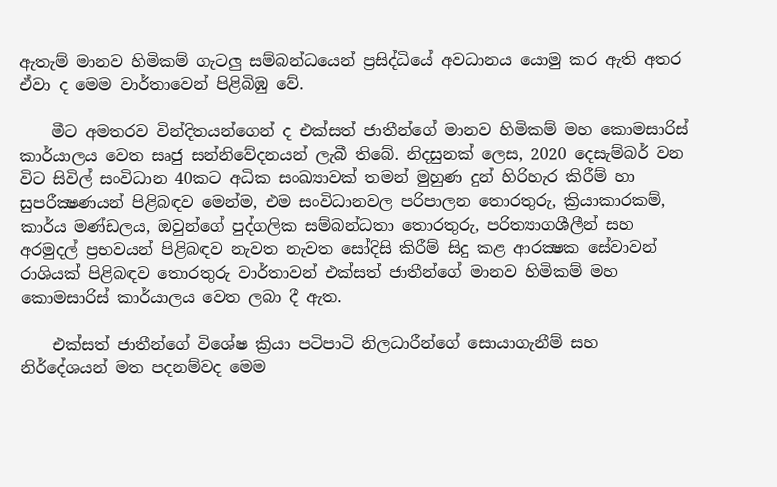ඇතැම් මානව හිමිකම් ගැටලු‍ සම්බන්ධයෙන් ප්‍රසිද්ධියේ අවධානය යොමු කර ඇති අතර ඒවා ද මෙම වාර්තාවෙන් පිළිබිඹු වේ.

    මීට අමතරව වින්දිතයන්ගෙන් ද එක්සත් ජාතීන්ගේ මානව හිමිකම් මහ කොමසාරිස් කාර්යාලය වෙත සෘජු සන්නිවේදනයන් ලැබී තිබේ. නිදසුනක් ලෙස, 2020 දෙසැම්බර් වන විට සිවිල් සංවිධාන 40කට අධික සංඛ්‍යාවක් තමන් මුහුණ දුන් හිරිහැර කිරීම් හා සුපරීක්‍ෂණයන් පිළිබඳව මෙන්ම, එම සංවිධානවල පරිපාලන තොරතුරු, ක්‍රියාකාරකම්, කාර්ය මණ්ඩලය, ඔවුන්ගේ පුද්ගලික සම්බන්ධතා තොරතුරු, පරිත්‍යාගශීලීන් සහ අරමුදල් ප්‍රභවයන් පිළිබඳව නැවත නැවත සෝදිසි කිරීම් සිදු කළ ආරක්‍ෂක සේවාවන් රාශියක් පිළිබඳව තොරතුරු වාර්තාවන් එක්සත් ජාතීන්ගේ මානව හිමිකම් මහ කොමසාරිස් කාර්යාලය වෙත ලබා දී ඇත.

    එක්සත් ජාතීන්ගේ විශේෂ ක්‍රියා පටිපාටි නිලධාරීන්ගේ සොයාගැනීම් සහ නිර්දේශයන් මත පදනම්වද මෙම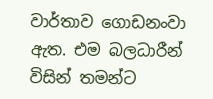වාර්තාව ගොඩනංවා ඇත. එම බලධාරීන් විසින් තමන්ට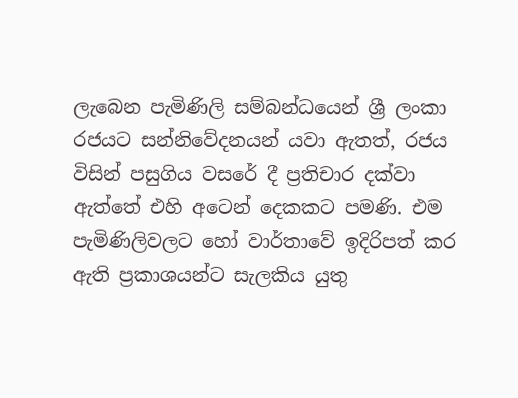ලැබෙන පැමිණිලි සම්බන්ධයෙන් ශ්‍රී ලංකා රජයට සන්නිවේදනයන් යවා ඇතත්, රජය විසින් පසුගිය වසරේ දී ප්‍රතිචාර දක්වා ඇත්තේ එහි අටෙන් දෙකකට පමණි. එම පැමිණිලිවලට හෝ වාර්තාවේ ඉදිරිපත් කර ඇති ප්‍රකාශයන්ට සැලකිය යුතු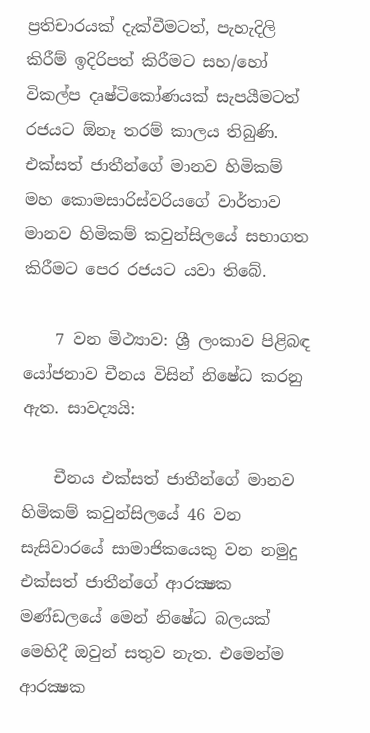ප්‍රතිචාරයක් දැක්වීමටත්, පැහැදිලි කිරීම් ඉදිරිපත් කිරීමට සහ/හෝ විකල්ප දෘෂ්ටිකෝණයක් සැපයීමටත් රජයට ඕනෑ තරම් කාලය තිබුණි. එක්සත් ජාතීන්ගේ මානව හිමිකම් මහ කොමසාරිස්වරියගේ වාර්තාව මානව හිමිකම් කවුන්සිලයේ සභාගත කිරීමට පෙර රජයට යවා තිබේ.

    7 වන මිථ්‍යාව: ශ්‍රී ලංකාව පිළිබඳ යෝජනාව චීනය විසින් නිෂේධ කරනු ඇත. සාවද්‍යයි:

    චීනය එක්සත් ජාතීන්ගේ මානව හිමිකම් කවුන්සිලයේ 46 වන සැසිවාරයේ සාමාජිකයෙකු වන නමුදු එක්සත් ජාතීන්ගේ ආරක්‍ෂක මණ්ඩලයේ මෙන් නිෂේධ බලයක් මෙහිදී ඔවුන් සතුව නැත. එමෙන්ම ආරක්‍ෂක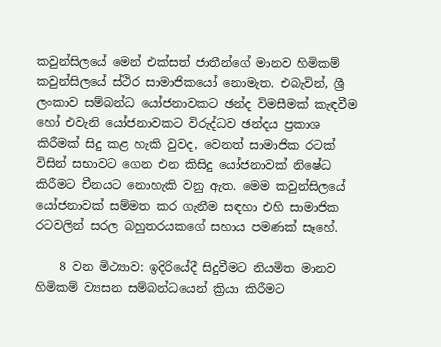කවුන්සිලයේ මෙන් එක්සත් ජාතීන්ගේ මානව හිමිකම් කවුන්සිලයේ ස්ථිර සාමාජිකයෝ නොමැත. එබැවින්, ශ්‍රී ලංකාව සම්බන්ධ යෝජනාවකට ඡන්ද විමසීමක් කැඳවීම හෝ එවැනි යෝජනාවකට විරුද්ධව ඡන්දය ප්‍රකාශ කිරීමක් සිදු කළ හැකි වුවද, වෙනත් සාමාජික රටක් විසින් සභාවට ගෙන එන කිසිදු යෝජනාවක් නිෂේධ කිරීමට චීනයට නොහැකි වනු ඇත. මෙම කවුන්සිලයේ යෝජනාවක් සම්මත කර ගැනීම සඳහා එහි සාමාජික රටවලින් සරල බහුතරයකගේ සහාය පමණක් සෑහේ.

    8 වන මිථ්‍යාව: ඉදිරියේදී සිදුවීමට නියමිත මානව හිමිකම් ව්‍යසන සම්බන්ධයෙන් ක්‍රියා කිරීමට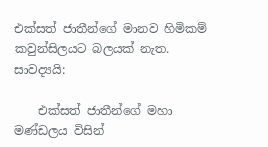එක්සත් ජාතීන්ගේ මානව හිමිකම් කවුන්සිලයට බලයක් නැත. සාවද්‍යයි:

    එක්සත් ජාතීන්ගේ මහා මණ්ඩලය විසින්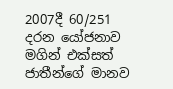2007දී 60/251 දරන යෝජනාව මගින් එක්සත් ජාතීන්ගේ මානව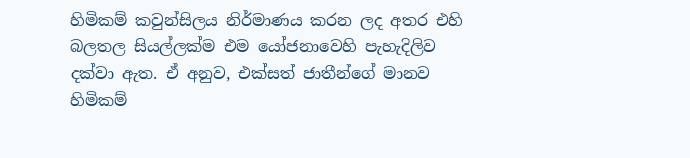හිමිකම් කවුන්සිලය නිර්මාණය කරන ලද අතර එහි බලතල සියල්ලක්ම එම යෝජනාවෙහි පැහැදිලිව දක්වා ඇත. ඒ අනුව, එක්සත් ජාතීන්ගේ මානව හිමිකම්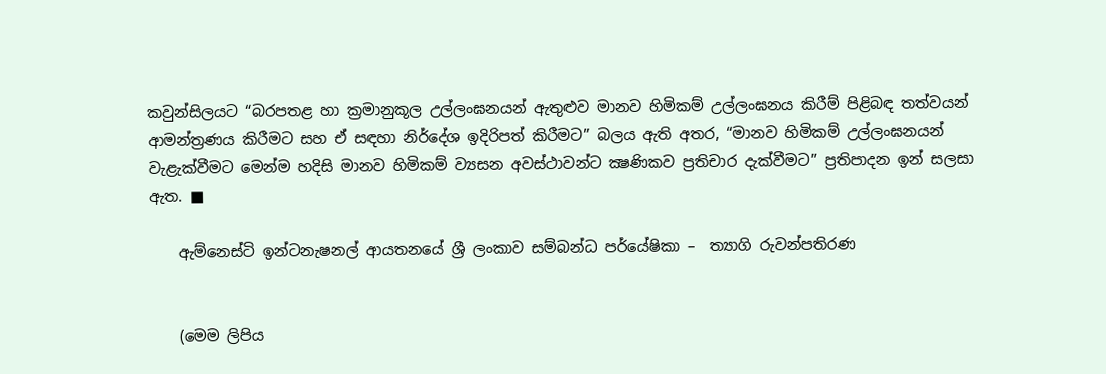කවුන්සිලයට “බරපතළ හා ක්‍රමානුකූල උල්ලංඝනයන් ඇතුළුව මානව හිමිකම් උල්ලංඝනය කිරීම් පිළිබඳ තත්වයන් ආමන්ත්‍රණය කිරීමට සහ ඒ සඳහා නිර්දේශ ඉදිරිපත් කිරීමට” බලය ඇති අතර, “මානව හිමිකම් උල්ලංඝනයන් වැළැක්වීමට මෙන්ම හදිසි මානව හිමිකම් ව්‍යසන අවස්ථාවන්ට ක්‍ෂණිකව ප්‍රතිචාර දැක්වීමට” ප්‍රතිපාදන ඉන් සලසා ඇත. ■

    ඇම්නෙස්ටි ඉන්ටනැෂනල් ආයතනයේ ශ්‍රී ලංකාව සම්බන්ධ පර්යේෂිකා –  ත්‍යාගි රුවන්පතිරණ


    (මෙම ලිපිය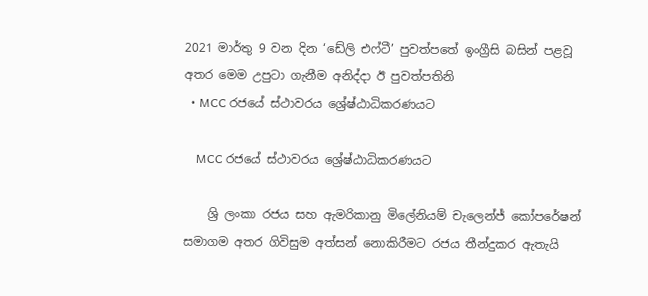2021 මාර්තු 9 වන දින ‘ඩේලි එෆ්ටී’ පුවත්පතේ ඉංග්‍රීසි බසින් පළවූ අතර මෙම උපුටා ගැනීම අනිද්දා ඊ පුවත්පතිනි
  • MCC රජයේ ස්ථාවරය ශ්‍රේෂ්ඨාධිකරණයට

    MCC රජයේ ස්ථාවරය ශ්‍රේෂ්ඨාධිකරණයට

    ශ්‍රි ලංකා රජය සහ ඇමරිකානු මිලේනියම් චැලෙන්ජ් කෝපරේෂන් සමාගම අතර ගිවිසුම අත්සන් නොකිරීමට රජය තීන්දුකර ඇතැයි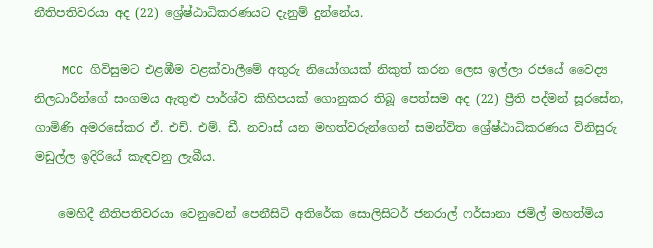නීතිපතිවරයා අද (22) ශ්‍රේෂ්ඨාධිකරණයට දැනුම් දුන්නේය.

    MCC ගිවිසුමට එළඹීම වළක්වාලීමේ අතුරු නියෝගයක් නිකුත් කරන ලෙස ඉල්ලා රජයේ වෛද්‍ය නිලධාරීන්ගේ සංගමය ඇතුළු පාර්ශ්ව කිහිපයක් ගොනුකර තිබූ පෙත්සම අද (22) ප්‍රීති පද්මන් සූරසේන, ගාමිණි අමරසේකර ඒ. එච්. එම්. ඩී. නවාස් යන මහත්වරුන්ගෙන් සමන්විත ශ්‍රේෂ්ඨාධිකරණය විනිසුරු මඩුල්ල ඉදිරියේ කැඳවනු ලැබීය.

    මෙහිදී නීතිපතිවරයා වෙනුවෙන් පෙනීසිටි අතිරේක සොලිසිටර් ජනරාල් ෆර්සානා ජමිල් මහත්මිය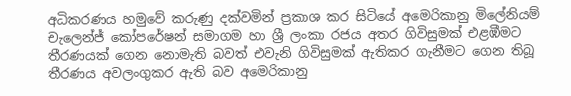අධිකරණය හමුවේ කරුණු දක්වමින් ප්‍රකාශ කර සිටියේ අමෙරිකානු මිලේනියම් චැලෙන්ජ් කෝපරේෂන් සමාගම හා ශ්‍රී ලංකා රජය අතර ගිවිසුමක් එළඹීමට තීරණයක් ගෙන නොමැති බවත් එවැනි ගිවිසුමක් ඇතිකර ගැනීමට ගෙන තිබූ තීරණය අවලංගුකර ඇති බව අමෙරිකානු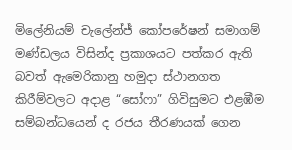මිලේනියම් චැලේන්ජ් කෝපරේෂන් සමාගම් මණ්ඩලය විසින්ද ප්‍රකාශයට පත්කර ඇති බවත් ඇමෙරිකානු හමුදා ස්ථානගත කිරීම්වලට අදාළ “සෝෆා” ගිවිසුමට එළඹීම සම්බන්ධයෙන් ද රජය තීරණයක් ගෙන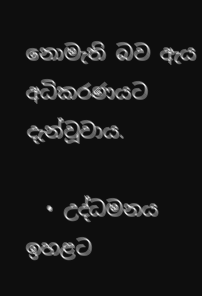නොමැති බව ඇය අධිකරණයට දැන්වූවාය.

  • උද්ධමනය ඉහළට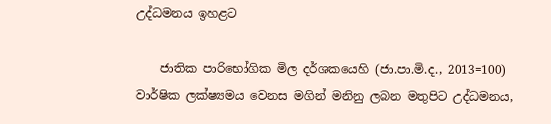උද්ධමනය ඉහළට

    ජාතික පාරිභෝගික මිල දර්ශකයෙහි (ජා.පා.මි.ද., 2013=100)  වාර්ෂික ලක්ෂ්‍යමය වෙනස මගින් මනිනු ලබන මතුපිට උද්ධමනය,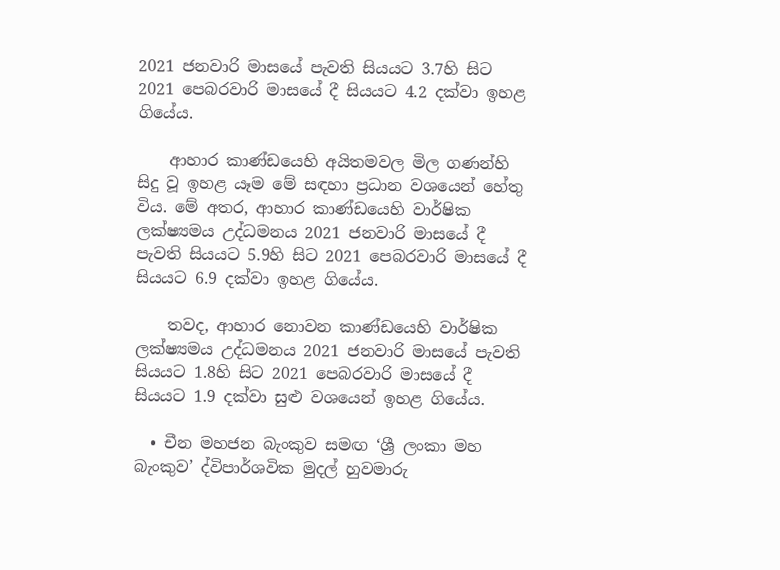2021 ජනවාරි මාසයේ පැවති සියයට 3.7හි සිට 2021 පෙබරවාරි මාසයේ දී සියයට 4.2 දක්වා ඉහළ ගියේය.

    ආහාර කාණ්ඩයෙහි අයිතමවල මිල ගණන්හි සිදු වූ ඉහළ යෑම මේ සඳහා ප්‍රධාන වශයෙන් හේතු විය. මේ අතර, ආහාර කාණ්ඩයෙහි වාර්ෂික ලක්ෂ්‍යමය උද්ධමනය 2021 ජනවාරි මාසයේ දී පැවති සියයට 5.9හි සිට 2021 පෙබරවාරි මාසයේ දී සියයට 6.9 දක්වා ඉහළ ගියේය.

    තවද, ආහාර නොවන කාණ්ඩයෙහි වාර්ෂික ලක්ෂ්‍යමය උද්ධමනය 2021 ජනවාරි මාසයේ පැවති සියයට 1.8හි සිට 2021 පෙබරවාරි මාසයේ දී සියයට 1.9 දක්වා සුළු වශයෙන් ඉහළ ගියේය.

  • චීන මහජන බැංකුව සමඟ ‘ශ්‍රී ලංකා මහ බැංකුව’ ද්විපාර්ශවික මුදල් හුවමාරු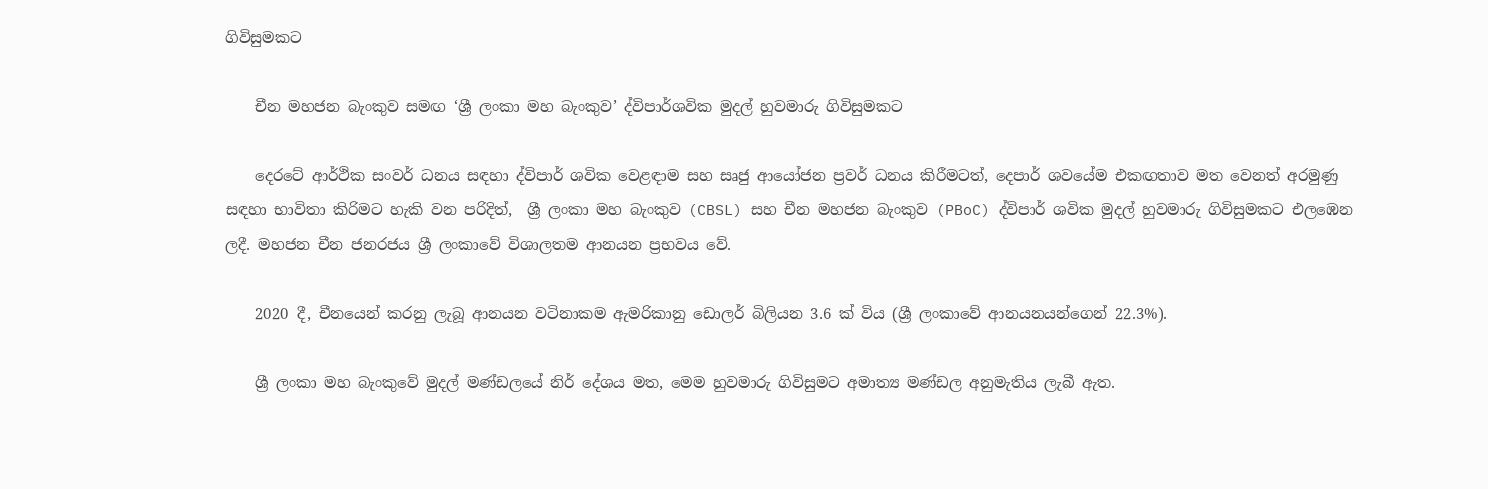ගිවිසුමකට

    චීන මහජන බැංකුව සමඟ ‘ශ්‍රී ලංකා මහ බැංකුව’ ද්විපාර්ශවික මුදල් හුවමාරු ගිවිසුමකට

    දෙරටේ ආර්ථික සංවර් ධනය සඳහා ද්විපාර් ශවික වෙළඳාම සහ සෘජු ආයෝජන ප්‍රවර් ධනය කිරීමටත්, දෙපාර් ශවයේම එකඟතාව මත වෙනත් අරමුණු සඳහා භාවිතා කිරිමට හැකි වන පරිදිත්,  ශ්‍රී ලංකා මහ බැංකුව (CBSL) සහ චීන මහජන බැංකුව (PBoC) ද්විපාර් ශවික මුදල් හුවමාරු ගිවිසුමකට එලඹෙන ලදී. මහජන චීන ජනරජය ශ්‍රී ලංකාවේ විශාලතම ආනයන ප්‍රභවය වේ.

    2020 දී, චීනයෙන් කරනු ලැබූ ආනයන වටිනාකම ඇමරිකානු ඩොලර් බිලියන 3.6 ක් විය (ශ්‍රී ලංකාවේ ආනයනයන්ගෙන් 22.3%).

    ශ්‍රී ලංකා මහ බැංකුවේ මුදල් මණ්ඩලයේ නිර් දේශය මත, මෙම හුවමාරු ගිවිසුමට අමාත්‍ය මණ්ඩල අනුමැතිය ලැබී ඇත.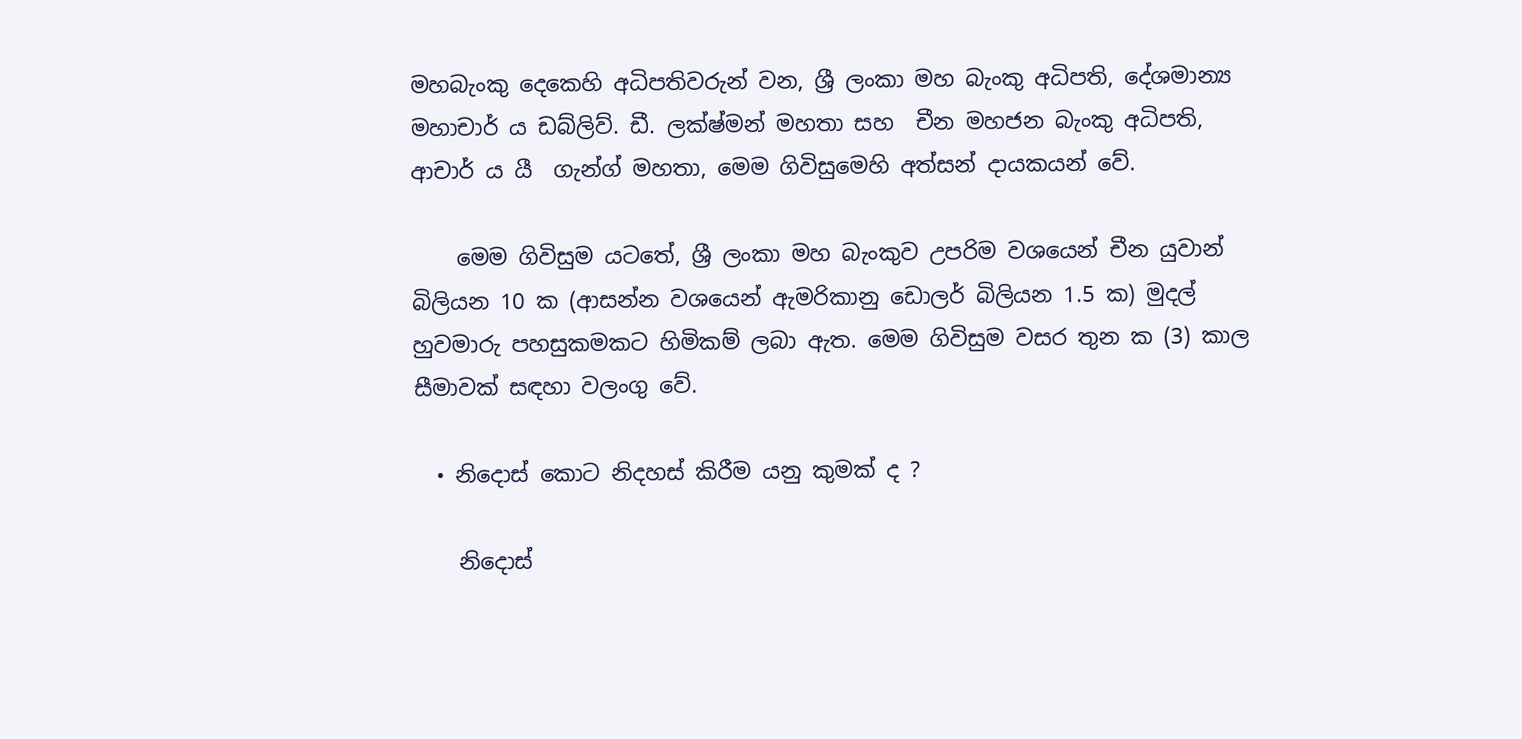මහබැංකු දෙකෙහි අධිපතිවරුන් වන, ශ්‍රී ලංකා මහ බැංකු අධිපති, දේශමාන්‍ය මහාචාර් ය ඩබ්ලිව්. ඩී. ලක්ෂ්මන් මහතා සහ  චීන මහජන බැංකු අධිපති, ආචාර් ය යී  ගැන්ග් මහතා, මෙම ගිවිසුමෙහි අත්සන් දායකයන් වේ.

    මෙම ගිවිසුම යටතේ, ශ්‍රී ලංකා මහ බැංකුව උපරිම වශයෙන් චීන යුවාන් බිලියන 10 ක (ආසන්න වශයෙන් ඇමරිකානු ඩොලර් බිලියන 1.5 ක) මුදල් හුවමාරු පහසුකමකට හිමිකම් ලබා ඇත. මෙම ගිවිසුම වසර තුන ක (3) කාල සීමාවක් සඳහා වලංගු වේ.

  • නිදොස් කොට නිදහස් කිරීම යනු කුමක් ද ?

    නිදොස්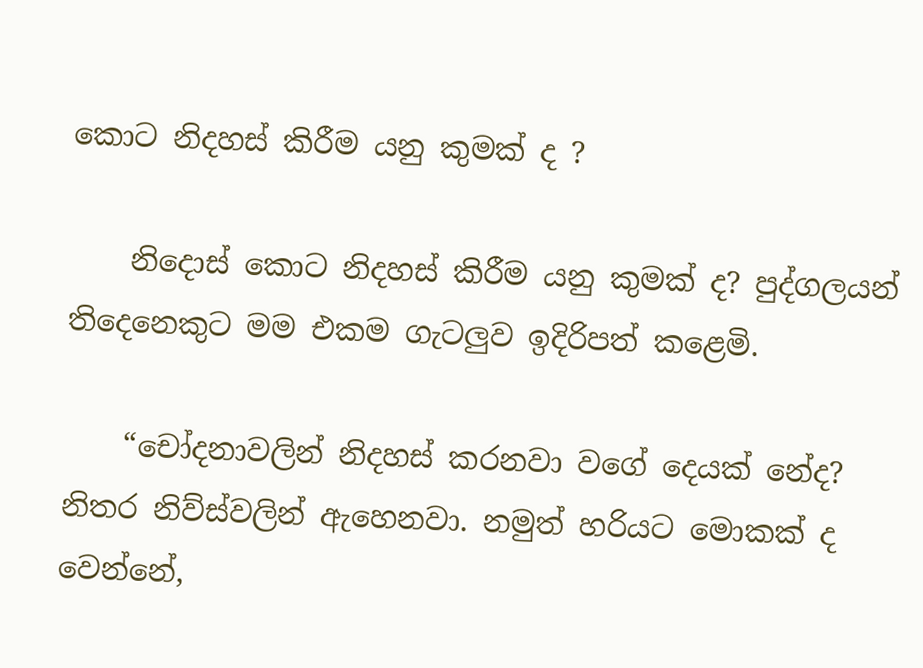කොට නිදහස් කිරීම යනු කුමක් ද ?

    නිදොස් කොට නිදහස් කිරීම යනු කුමක් ද? පුද්ගලයන් තිදෙනෙකුට මම එකම ගැටලුව ඉදිරිපත් කළෙමි.

    “චෝදනාවලින් නිදහස් කරනවා වගේ දෙයක් නේද? නිතර නිව්ස්වලින් ඇහෙනවා. නමුත් හරියට මොකක් ද වෙන්නේ,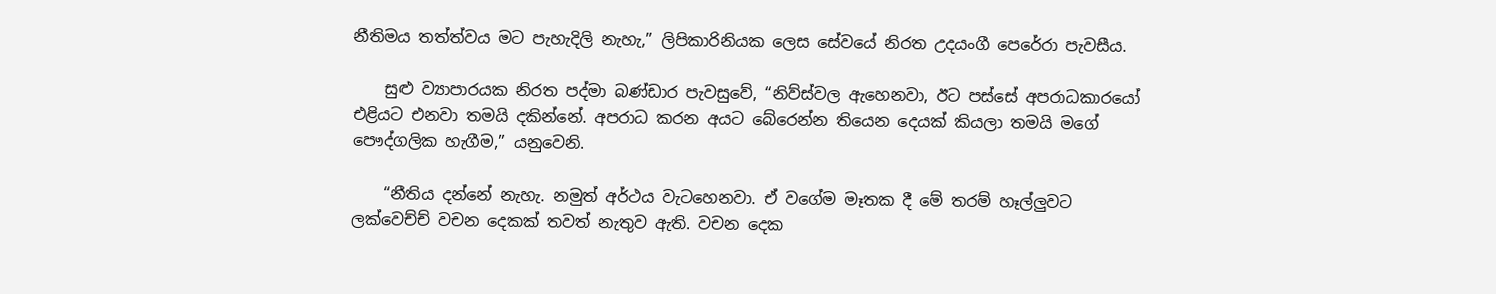නීතිමය තත්ත්වය මට පැහැදිලි නැහැ,” ලිපිකාරිනියක ලෙස සේවයේ නිරත උදයංගී පෙරේරා පැවසීය.

    සුළු ව්‍යාපාරයක නිරත පද්මා බණ්ඩාර පැවසුවේ, “නිව්ස්වල ඇහෙනවා, ඊට පස්සේ අපරාධකාරයෝ එළියට එනවා තමයි දකින්නේ. අපරාධ කරන අයට බේරෙන්න තියෙන දෙයක් කියලා තමයි මගේ පෞද්ගලික හැගීම,” යනුවෙනි.

    “නීතිය දන්නේ නැහැ. නමුත් අර්ථය වැටහෙනවා. ඒ වගේම මෑතක දී මේ තරම් හෑල්ලුවට ලක්වෙච්ච් වචන දෙකක් තවත් නැතුව ඇති. වචන දෙක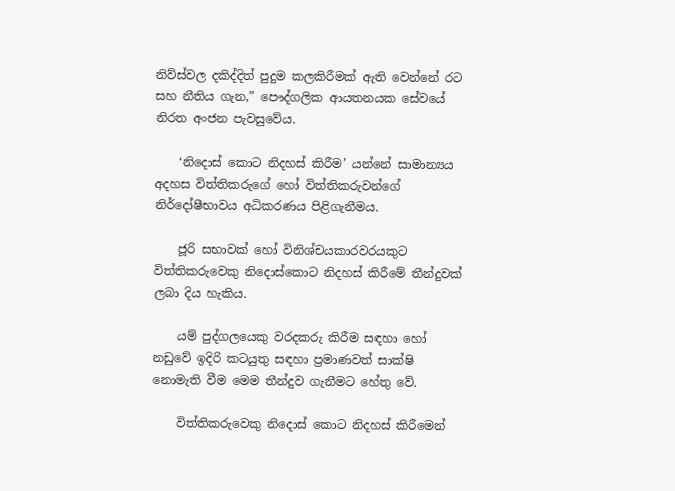නිව්ස්වල දකිද්දිත් පුදුම කලකිරීමක් ඇති වෙන්නේ රට සහ නීතිය ගැන,” පෞද්ගලික ආයතනයක සේවයේ නිරත අංජන පැවසුවේය.

    ‘නිදොස් කොට නිදහස් කිරීම’ යන්නේ සාමාන්‍යය අදහස විත්තිකරුගේ හෝ විත්තිකරුවන්ගේ නිර්දෝෂීභාවය අධිකරණය පිළිගැනීමය.

    ජූරි සභාවක් හෝ විනිශ්චයකාරවරයකුට විත්තිකරුවෙකු නිදොස්කොට නිදහස් කිරීමේ තීන්දුවක් ලබා දිය හැකිය.

    යම් පුද්ගලයෙකු වරදකරු කිරීම සඳහා හෝ නඩුවේ ඉදිරි කටයුතු සඳහා ප්‍රමාණවත් සාක්ෂි නොමැති වීම මෙම තීන්දුව ගැනීමට හේතු වේ.

    විත්තිකරුවෙකු නිදොස් කොට නිදහස් කිරීමෙන්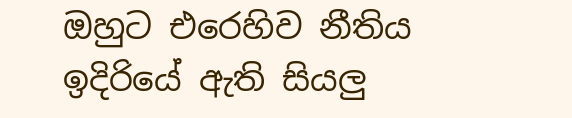ඔහුට එරෙහිව නීතිය ඉදිරියේ ඇති සියලු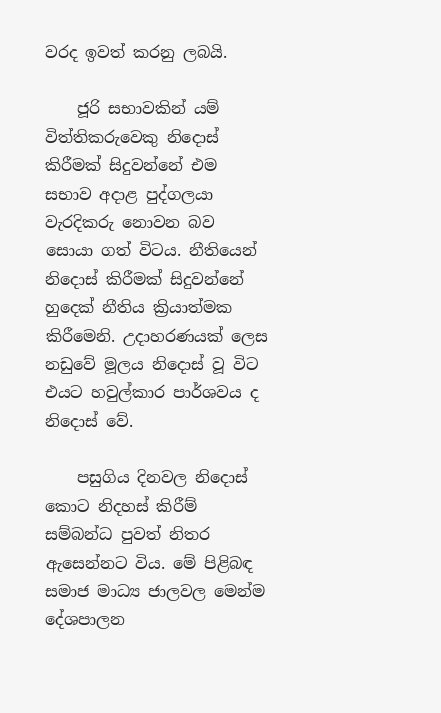වරද ඉවත් කරනු ලබයි.

    ජූරි සභාවකින් යම් විත්තිකරුවෙකු නිදොස් කිරීමක් සිදුවන්නේ එම සභාව අදාළ පුද්ගලයා වැරදිකරු නොවන බව සොයා ගත් විටය. නීතියෙන් නිදොස් කිරීමක් සිදුවන්නේ හුදෙක් නීතිය ක්‍රියාත්මක කිරීමෙනි. උදාහරණයක් ලෙස නඩුවේ මූලය නිදොස් වූ විට එයට හවුල්කාර පාර්ශවය ද නිදොස් වේ.

    පසුගිය දිනවල නිදොස් කොට නිදහස් කිරීම් සම්බන්ධ පුවත් නිතර ඇසෙන්නට විය. මේ පිළිබඳ සමාජ මාධ්‍ය ජාලවල මෙන්ම දේශපාලන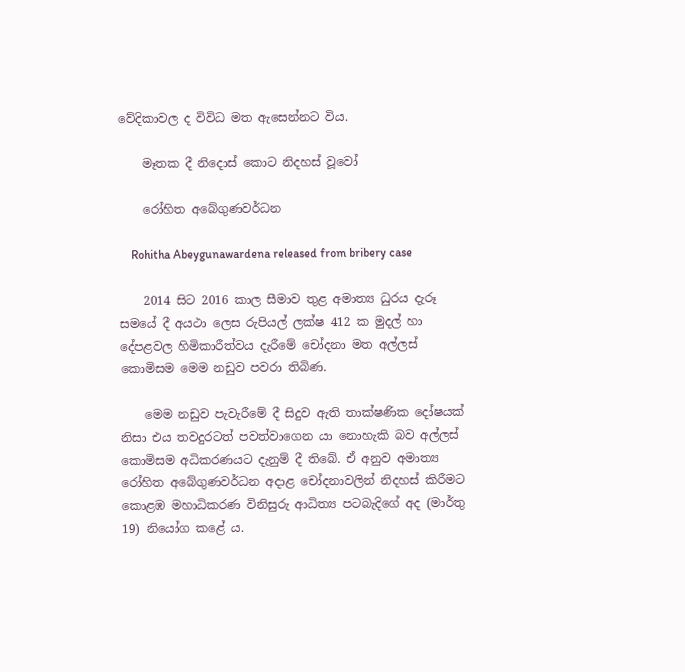වේදිකාවල ද විවිධ මත ඇසෙන්නට විය.

    මෑතක දී නිදොස් කොට නිදහස් වූවෝ

    රෝහිත අබේගුණවර්ධන

    Rohitha Abeygunawardena released from bribery case

    2014 සිට 2016 කාල සීමාව තුළ අමාත්‍ය ධුරය දැරූ සමයේ දී අයථා ලෙස රුපියල් ලක්ෂ 412 ක මුදල් හා දේපළවල හිමිකාරීත්වය දැරීමේ චෝදනා මත අල්ලස් කොමිසම මෙම නඩුව පවරා තිබිණ.

    මෙම නඩුව පැවැරීමේ දී සිදුව ඇති තාක්ෂණික දෝෂයක් නිසා එය තවදුරටත් පවත්වාගෙන යා නොහැකි බව අල්ලස් කොමිසම අධිකරණයට දැනුම් දී තිබේ. ඒ අනුව අමාත්‍ය රෝහිත අබේගුණවර්ධන අදාළ චෝදනාවලින් නිදහස් කිරීමට කොළඹ මහාධිකරණ විනිසුරු ආධිත්‍ය පටබැදිගේ අද (මාර්තු 19) නියෝග කළේ ය.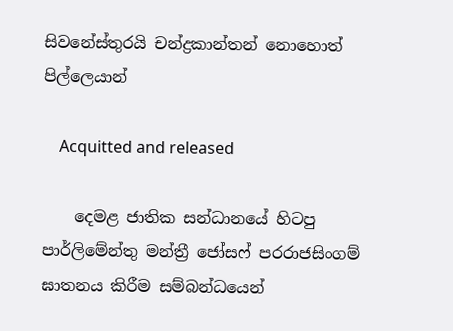සිවනේස්තුරයි චන්ද්‍රකාන්තන් නොහොත් පිල්ලෙයාන්

    Acquitted and released

    දෙමළ ජාතික සන්ධානයේ හිටපු පාර්ලිමේන්තු මන්ත්‍රී ජෝසෆ් පරරාජසිංගම් ඝාතනය කිරීම සම්බන්ධයෙන්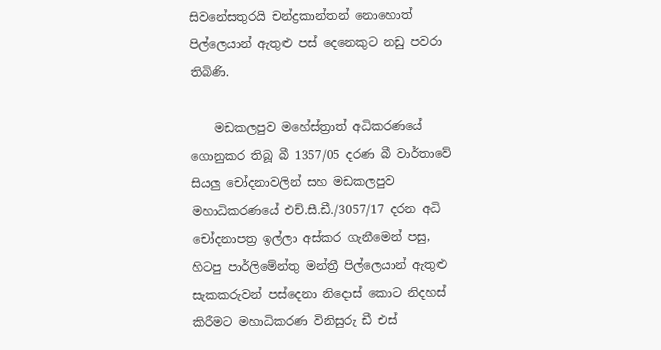සිවනේසතුරයි චන්ද්‍රකාන්තන් නොහොත් පිල්ලෙයාන් ඇතුළු පස් දෙනෙකුට නඩු පවරා තිබිණි.

    මඩකලපුව මහේස්ත්‍රාත් අධිකරණයේ ගොනුකර තිබූ බී 1357/05 දරණ බී වාර්තාවේ සියලු චෝදනාවලින් සහ මඩකලපුව මහාධිකරණයේ එච්.සී.ඩී./3057/17 දරන අධි චෝදනාපත්‍ර ඉල්ලා අස්කර ගැනීමෙන් පසු, හිටපු පාර්ලිමේන්තු මන්ත්‍රී පිල්ලෙයාන් ඇතුළු සැකකරුවන් පස්දෙනා නිදොස් කොට නිදහස් කිරීමට මහාධිකරණ විනිසුරු ඩී එස්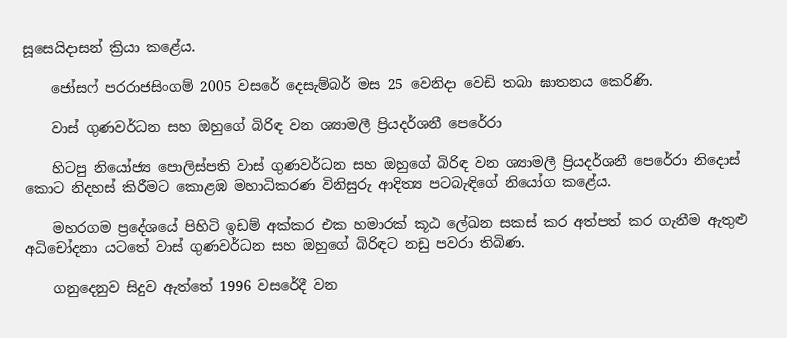සූසෙයිදාසන් ක්‍රියා කළේය.

    ජෝසෆ් පරරාජසිංගම් 2005 වසරේ දෙසැම්බර් මස 25 වෙනිදා වෙඩි තබා ඝාතනය කෙරිණි.

    වාස් ගුණවර්ධන සහ ඔහුගේ බිරිඳ වන ශ්‍යාමලී ප්‍රියදර්ශනී පෙරේරා

    හිටපු නියෝජ්‍ය පොලිස්පති වාස් ගුණවර්ධන සහ ඔහුගේ බිරිඳ වන ශ්‍යාමලී ප්‍රියදර්ශනී පෙරේරා නිදොස් කොට නිදහස් කිරීමට කොළඹ මහාධිකරණ විනිසුරු ආදිත්‍ය පටබැඳිගේ නියෝග කළේය.

    මහරගම ප්‍රදේශයේ පිහිටි ඉඩම් අක්කර එක හමාරක් කූඨ ලේඛන සකස් කර අත්පත් කර ගැනීම ඇතුළු අධිචෝදනා යටතේ වාස් ගුණවර්ධන සහ ඔහුගේ බිරිඳට නඩු පවරා තිබිණ.

    ගනුදෙනුව සිදුව ඇත්තේ 1996 වසරේදී වන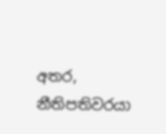අතර, නීතිපතිවරයා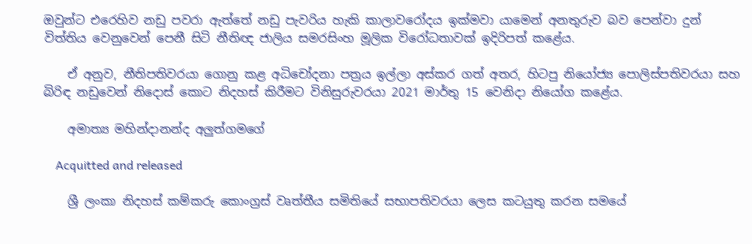ඔවුන්ට එරෙහිව නඩු පවරා ඇත්තේ නඩු පැවරිය හැකි කාලාවරෝදය ඉක්මවා යාමෙන් අනතුරුව බව පෙන්වා දුන් විත්තිය වෙනුවෙන් පෙනී සිටි නීතිඥ ජාලිය සමරසිංහ මූලික විරෝධතාවක් ඉදිරිපත් කළේය.

    ඒ අනුව, නීතිපතිවරයා ගොනු කළ අධිචෝදනා පත්‍රය ඉල්ලා අස්කර ගත් අතර, හිටපු නියෝජ්‍ය පොලිස්පතිවරයා සහ බිරිඳ නඩුවෙන් නිදොස් කොට නිදහස් කිරීමට විනිසුරුවරයා 2021 මාර්තු 15 වෙනිදා නියෝග කළේය.

    අමාත්‍ය මහින්දානන්ද අලුත්ගමගේ

    Acquitted and released

    ශ්‍රී ලංකා නිදහස් කම්කරු කොංග්‍රස් වෘත්තීය සමිතියේ සභාපතිවරයා ලෙස කටයුතු කරන සමයේ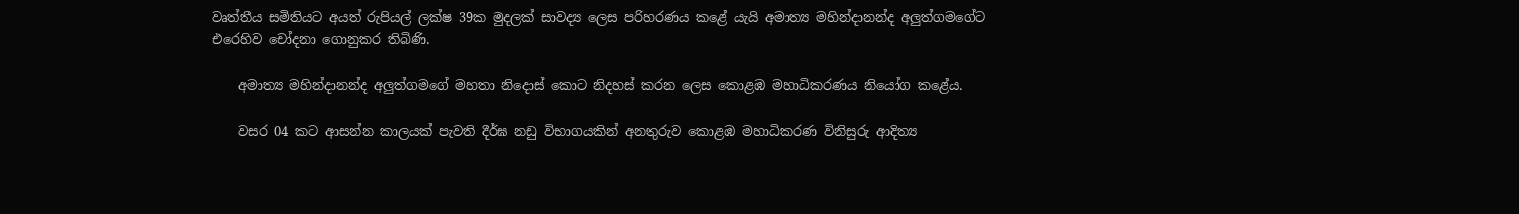වෘත්තීය සමිතියට අයත් රුපියල් ලක්ෂ 39ක මුදලක් සාවද්‍ය ලෙස පරිහරණය කළේ යැයි අමාත්‍ය මහින්දානන්ද අලුත්ගමගේට එරෙහිව චෝදනා ගොනුකර තිබිණි.

    අමාත්‍ය මහින්දානන්ද අලුත්ගමගේ මහතා නිදොස් කොට නිදහස් කරන ලෙස කොළඹ මහාධිකරණය නියෝග කළේය.

    වසර 04 කට ආසන්න කාලයක් පැවති දීර්ඝ නඩු විභාගයකින් අනතුරුව කොළඹ මහාධිකරණ විනිසුරු ආදිත්‍ය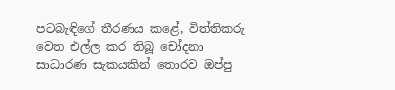පටබැඳිගේ තීරණය කළේ, විත්තිකරු වෙත එල්ල කර තිබූ චෝදනා සාධාරණ සැකයකින් තොරව ඔප්පු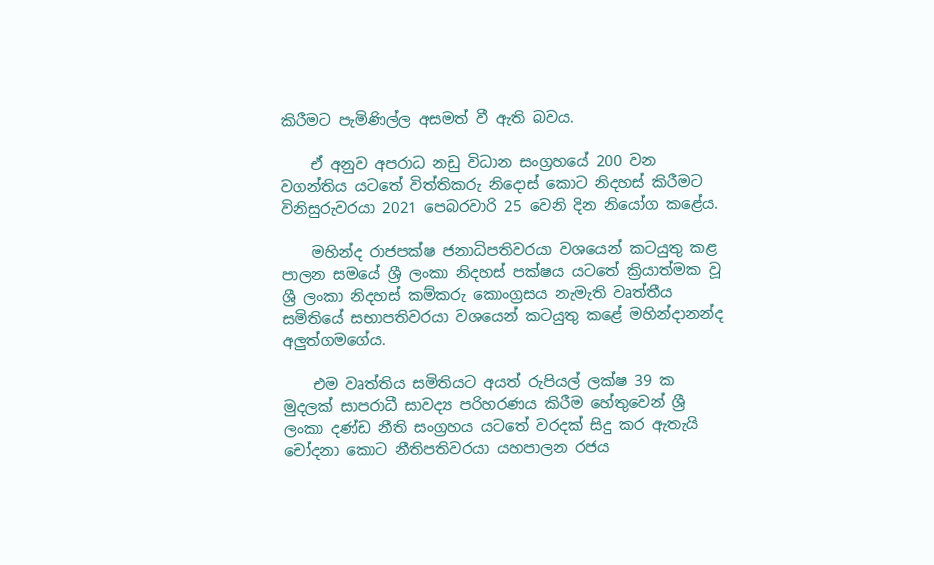කිරීමට පැමිණිල්ල අසමත් වී ඇති බවය.

    ඒ අනුව අපරාධ නඩු විධාන සංග්‍රහයේ 200 වන වගන්තිය යටතේ විත්තිකරු නිදොස් කොට නිදහස් කිරීමට විනිසුරුවරයා 2021 පෙබරවාරි 25 වෙනි දින නියෝග කළේය.

    මහින්ද රාජපක්ෂ ජනාධිපතිවරයා වශයෙන් කටයුතු කළ පාලන සමයේ ශ්‍රී ලංකා නිදහස් පක්ෂය යටතේ ක්‍රියාත්මක වූ ශ්‍රී ලංකා නිදහස් කම්කරු කොංග්‍රසය නැමැති වෘත්තීය සමිතියේ සභාපතිවරයා වශයෙන් කටයුතු කළේ මහින්දානන්ද අලුත්ගමගේය.

    එම වෘත්තිය සමිතියට අයත් රුපියල් ලක්ෂ 39 ක මුදලක් සාපරාධී සාවද්‍ය පරිහරණය කිරීම හේතුවෙන් ශ්‍රී ලංකා දණ්ඩ නීති සංග්‍රහය යටතේ වරදක් සිදු කර ඇතැයි චෝදනා කොට නීතිපතිවරයා යහපාලන රජය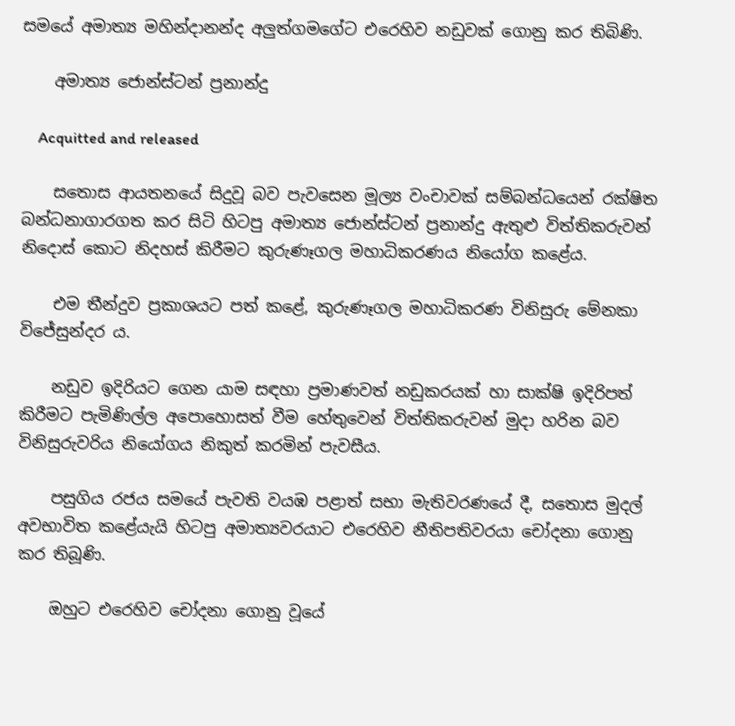සමයේ අමාත්‍ය මහින්දානන්ද අලුත්ගමගේට එරෙහිව නඩුවක් ගොනු කර තිබිණි.

    අමාත්‍ය ජොන්ස්ටන් ප්‍රනාන්දු

    Acquitted and released

    සතොස ආයතනයේ සිදුවූ බව පැවසෙන මූල්‍ය වංචාවක් සම්බන්ධයෙන් රක්ෂිත බන්ධනාගාරගත කර සිටි හිටපු අමාත්‍ය ජොන්ස්ටන් ප්‍රනාන්දු ඇතුළු විත්තිකරුවන් නිදොස් කොට නිදහස් කිරීමට කුරුණෑගල මහාධිකරණය නියෝග ක‍ළේය.

    එම තීන්දුව ප්‍රකාශයට පත් කළේ, කුරුණෑගල මහාධිකරණ විනිසුරු මේනකා විජේසුන්දර ය.

    නඩුව ඉදිරියට ගෙන යාම සඳහා ප්‍රමාණවත් නඩුකරයක් හා සාක්ෂි ඉදිරිපත් කිරීමට පැමිණිල්ල අපොහොසත් වීම හේතුවෙන් විත්තිකරුවන් මුදා හරින බව විනිසුරුවරිය නියෝගය නිකුත් කරමින් පැවසීය.

    පසුගිය රජය සමයේ පැවති වයඹ පළාත් සභා මැතිවරණයේ දී, සතොස මුදල් අවභාවිත කළේයැයි හිටපු අමාත්‍යවරයාට එරෙහිව නීතිපතිවරයා චෝදනා ගොනු කර තිබූණි.

    ඔහුට එරෙහිව චෝදනා ගොනු වූයේ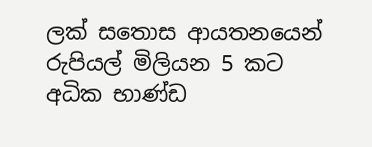ලක් සතොස ආයතනයෙන් රුපියල් මිලියන 5 කට අධික භාණ්ඩ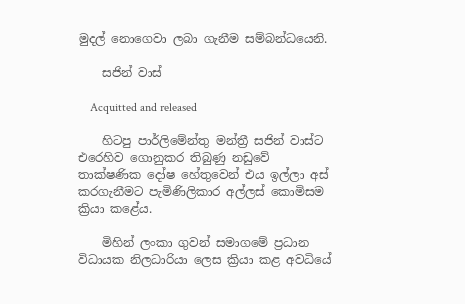මුදල් නොගෙවා ලබා ගැනීම සම්බන්ධයෙනි.

    සජින් වාස්

    Acquitted and released

    හිටපු පාර්ලිමේන්තු මන්ත්‍රී සජින් වාස්ට එරෙහිව ගොනුකර තිබුණු නඩුවේ තාක්ෂණික දෝෂ හේතුවෙන් එය ඉල්ලා අස් කරගැනීමට පැමිණිලිකාර අල්ලස් කොමිසම ක්‍රියා කළේය.

    මිහින් ලංකා ගුවන් සමාගමේ ප්‍රධාන විධායක නිලධාරියා ලෙස ක්‍රියා කළ අවධියේ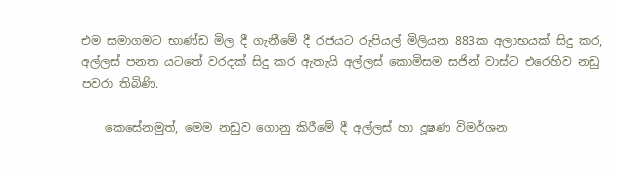එම සමාගමට භාණ්ඩ මිල දී ගැනීමේ දී රජයට රුපියල් මිලියන 883ක අලාභයක් සිදු කර, අල්ලස් පනත යටතේ වරදක් සිදු කර ඇතැයි අල්ලස් කොමිසම සජින් වාස්ට එරෙහිව නඩු පවරා තිබිණි.

    කෙසේනමුත්, මෙම නඩුව ගොනු කිරීමේ දී අල්ලස් හා දූෂණ විමර්ශන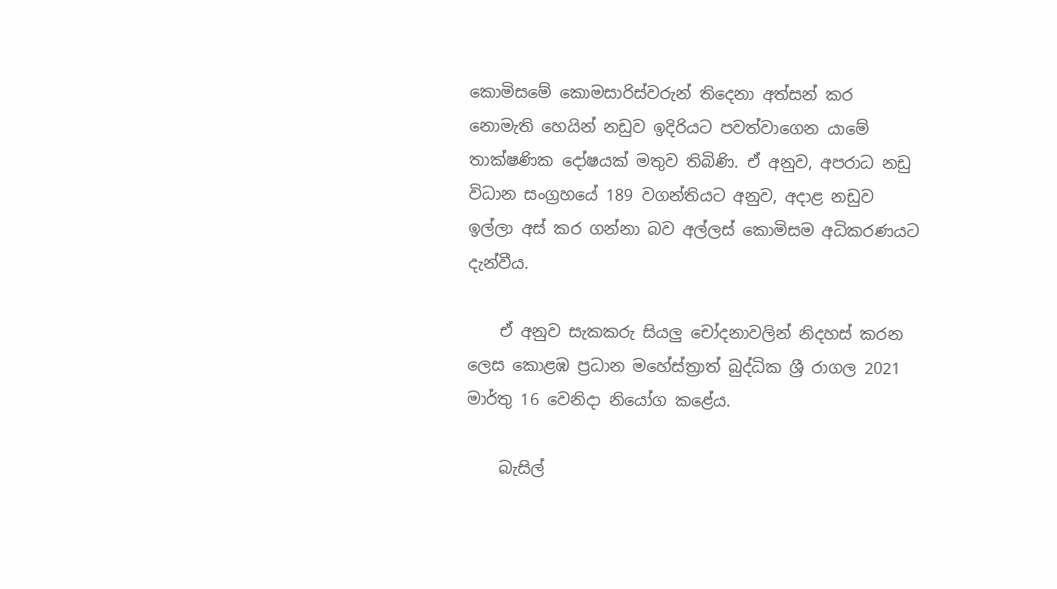කොමිසමේ කොමසාරිස්වරුන් තිදෙනා අත්සන් කර නොමැති හෙයින් නඩුව ඉදිරියට පවත්වාගෙන යාමේ තාක්ෂණික දෝෂයක් මතුව තිබිණි. ඒ අනුව, අපරාධ නඩු විධාන සංග්‍රහයේ 189 වගන්තියට අනුව, අදාළ නඩුව ඉල්ලා අස් කර ගන්නා බව අල්ලස් කොමිසම අධිකරණයට දැන්වීය.

    ඒ අනුව සැකකරු සියලු චෝදනාවලින් නිදහස් කරන ලෙස කොළඹ ප්‍රධාන මහේස්ත්‍රාත් බුද්ධික ශ්‍රී රාගල 2021 මාර්තු 16 වෙනිදා නියෝග කළේය.

    බැසිල්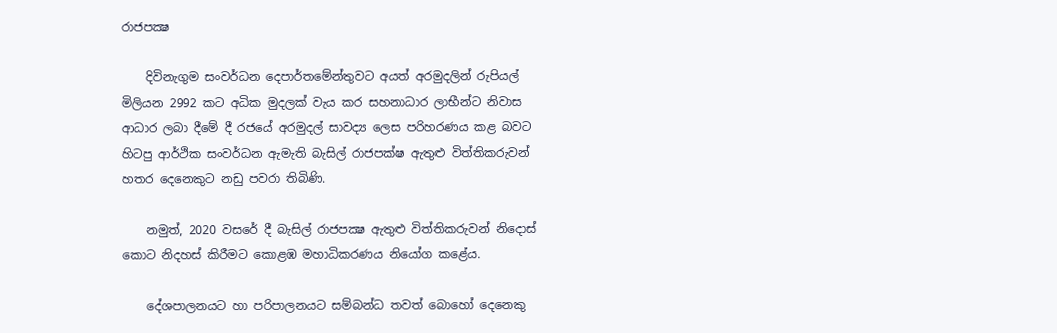රාජපක්‍ෂ

    දිවිනැගුම සංවර්ධන දෙපාර්තමේන්තුවට අයත් අරමුදලින් රුපියල් මිලියන 2992 කට අධික මුදලක් වැය කර සහනාධාර ලාභීන්ට නිවාස ආධාර ලබා දීමේ දී රජයේ අරමුදල් සාවද්‍ය ලෙස පරිහරණය කළ බවට හිටපු ආර්ථික සංවර්ධන ඇමැති බැසිල් රාජපක්ෂ ඇතුළු විත්තිකරුවන් හතර දෙනෙකුට නඩු පවරා තිබිණි.

    නමුත්, 2020 වසරේ දී බැසිල් රාජපක්‍ෂ ඇතුළු විත්තිකරුවන් නිදොස් කොට නිදහස් කිරීමට කොළඹ මහාධිකරණය නියෝග කළේය.

    දේශපාලනයට හා පරිපාලනයට සම්බන්ධ තවත් බොහෝ දෙනෙකු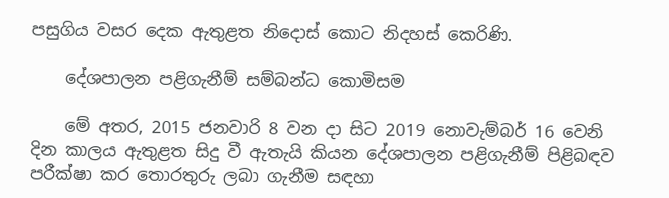පසුගිය වසර දෙක ඇතුළත නිදොස් කොට නිදහස් කෙරිණි.

    දේශපාලන පළිගැනීම් සම්බන්ධ කොමිසම

    මේ අතර, 2015 ජනවාරි 8 වන දා සිට 2019 නොවැම්බර් 16 වෙනි දින කාලය ඇතුළත සිදු වී ඇතැයි කියන දේශපාලන පළිගැනීම් පිළිබඳව පරීක්ෂා කර තොරතුරු ලබා ගැනීම සඳහා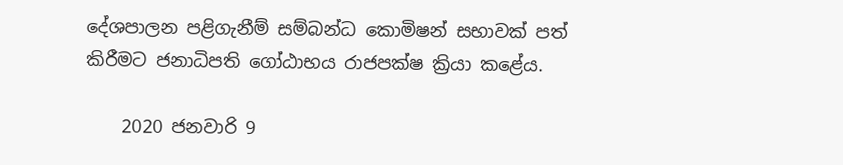දේශපාලන පළිගැනීම් සම්බන්ධ කොමිෂන් සභාවක් පත් කිරීමට ජනාධිපති ගෝඨාභය රාජපක්ෂ ක්‍රියා කළේය.

    2020 ජනවාරි 9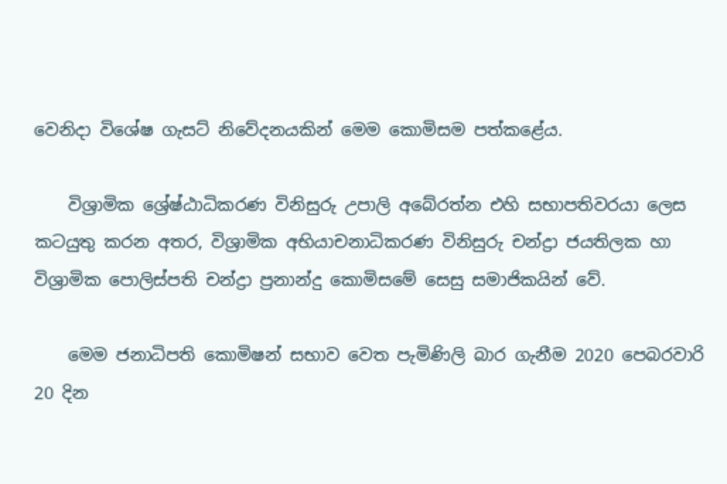වෙනිදා විශේෂ ගැසට් නිවේදනයකින් මෙම කොමිසම පත්කළේය.

    විශ්‍රාමික ශ්‍රේෂ්ඨාධිකරණ විනිසුරු උපාලි අබේරත්න එහි සභාපතිවරයා ලෙස කටයුතු කරන අතර, විශ්‍රාමික අභියාචනාධිකරණ විනිසුරු චන්ද්‍රා ජයතිලක හා විශ්‍රාමික පොලිස්පති චන්ද්‍රා ප්‍රනාන්දු කොමිසමේ සෙසු සමාජිකයින් වේ.

    මෙම ජනාධිපති කොමිෂන් සභාව වෙත පැමිණිලි බාර ගැනීම 2020 පෙබරවාරි 20 දින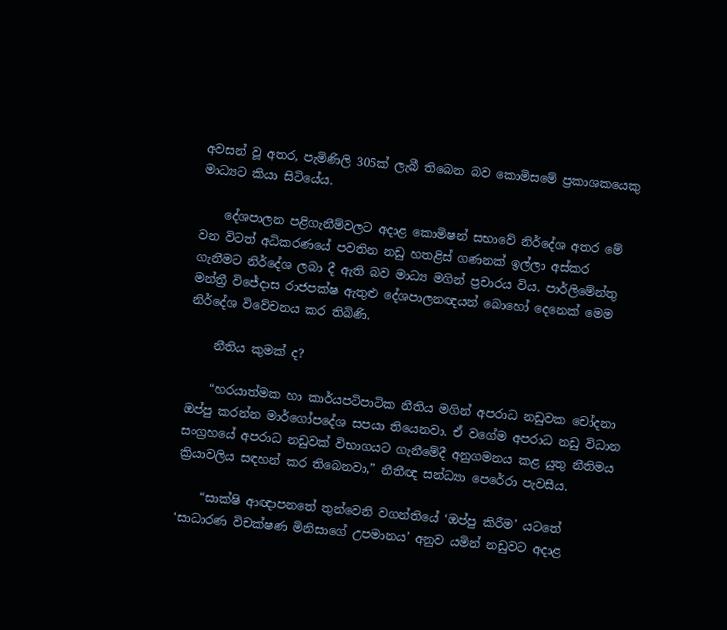අවසන් වූ අතර, පැමිණිලි 305ක් ලැබී තිබෙන බව කොමිසමේ ප්‍රකාශකයෙකු මාධ්‍යට කියා සිටියේය.

    දේශපාලන පළිගැනීම්වලට අදාළ කොමිෂන් සභාවේ නිර්දේශ අතර මේ වන විටත් අධිකරණයේ පවතින නඩු හතළිස් ගණනක් ඉල්ලා අස්කර ගැනීමට නිර්දේශ ලබා දී ඇති බව මාධ්‍ය මගින් ප්‍රචාරය විය. පාර්ලිමේන්තු මන්ත්‍රී විජේදාස රාජපක්ෂ ඇතුළු දේශපාලනඥයන් බොහෝ දෙනෙක් මෙම නිර්දේශ විවේචනය කර තිබිණි.

    නීතිය කුමක් ද?

    “හරයාත්මක හා කාර්යපටිපාටික නීතිය මගින් අපරාධ නඩුවක චෝදනා ඔප්පු කරන්න මාර්ගෝපදේශ සපයා තියෙනවා. ඒ වගේම අපරාධ නඩු විධාන සංග්‍රහයේ අපරාධ නඩුවක් විභාගයට ගැනීමේදී අනුගමනය කළ යුතු නීතිමය ක්‍රියාවලිය සඳහන් කර තිබෙනවා,” නීතීඥ සන්ධ්‍යා පෙරේරා පැවසීය.

    “සාක්ෂි ආඥාපනතේ තුන්වෙනි වගන්තියේ ‘ඔප්පු කිරීම’ යටතේ ‘සාධාරණ විචක්ෂණ මිනිසාගේ උපමානය’ අනුව යමින් නඩුවට අදාළ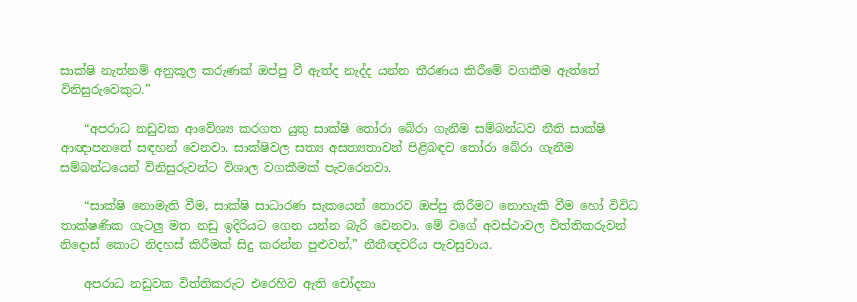සාක්ෂි නැත්නම් අනුකූල කරුණක් ඔප්පු වී ඇත්ද නැද්ද යන්න තීරණය කිරීමේ වගකීම ඇත්තේ විනිසුරුවෙකුට.”

    “අපරාධ නඩුවක ආවේශ්‍ය කරගත යුතු සාක්ෂි තෝරා බේරා ගැනීම සම්බන්ධව නීති සාක්ෂි ආඥාපනතේ සඳහන් වෙනවා. සාක්ෂිවල සත්‍ය අසත්‍යතාවන් පිළිබඳව තෝරා බේරා ගැනීම සම්බන්ධයෙන් විනිසුරුවන්ට විශාල වගකීමක් පැවරෙනවා.

    “සාක්ෂි නොමැති වීම, සාක්ෂි සාධාරණ සැකයෙන් තොරව ඔප්පු කිරීමට නොහැකි වීම හෝ විවිධ තාක්ෂණික ගැටලු මත නඩු ඉදිරියට ගෙන යන්න බැරි වෙනවා. මේ වගේ අවස්ථාවල විත්තිකරුවන් නිදොස් කොට නිදහස් කිරීමක් සිදු කරන්න පුළුවන්,” නීතීඥවරිය පැවසුවාය.

    අපරාධ නඩුවක විත්තිකරුට එරෙහිව ඇති චෝදනා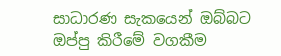සාධාරණ සැකයෙන් ඔබ්බට ඔප්පු කිරීමේ වගකීම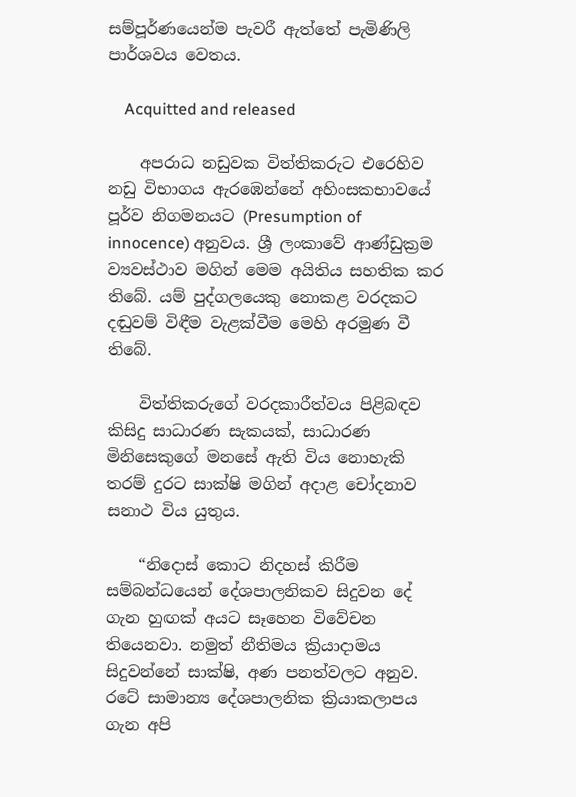සම්පූර්ණයෙන්ම පැවරී ඇත්තේ පැමිණිලි පාර්ශවය වෙතය.

    Acquitted and released

    අපරාධ නඩුවක විත්තිකරුට එරෙහිව නඩු විභාගය ඇරඹෙන්නේ අහිංසකභාවයේ පූර්ව නිගමනයට (Presumption of innocence) අනුවය. ශ්‍රී ලංකාවේ ආණ්ඩුක්‍රම ව්‍යවස්ථාව මගින් මෙම අයිතිය සහතික කර තිබේ. යම් පුද්ගලයෙකු නොකළ වරදකට දඬුවම් විඳීම වැළක්වීම මෙහි අරමුණ වී තිබේ.

    විත්තිකරුගේ වරදකාරීත්වය පිළිබඳව කිසිදු සාධාරණ සැකයක්, සාධාරණ මිනිසෙකුගේ මනසේ ඇති විය නොහැකි තරම් දුරට සාක්ෂි මගින් අදාළ චෝදනාව සනාථ විය යුතුය.

    “නිදොස් කොට නිදහස් කිරීම සම්බන්ධයෙන් දේශපාලනිකව සිදුවන දේ ගැන හුඟක් අයට සෑහෙන විවේචන තියෙනවා. නමුත් නීතිමය ක්‍රියාදාමය සිදුවන්නේ සාක්ෂි, අණ පනත්වලට අනුව. රටේ සාමාන්‍ය දේශපාලනික ක්‍රියාකලාපය ගැන අපි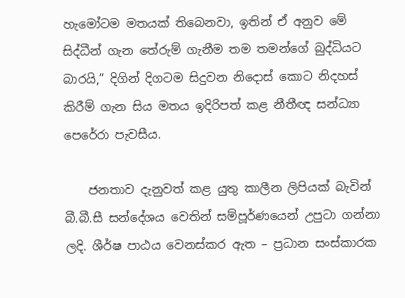හැමෝටම මතයක් තිබෙනවා, ඉතින් ඒ අනුව මේ සිද්ධීන් ගැන තේරුම් ගැනීම තම තමන්ගේ බුද්ධියට බාරයි,” දිගින් දිගටම සිදුවන නිදොස් කොට නිදහස් කිරීම් ගැන සිය මතය ඉදිරිපත් කළ නීතීඥ සන්ධ්‍යා පෙරේරා පැවසීය.

    ජනතාව දැනුවත් කළ යුතු කාලීන ලිපියක් බැවින් බී.බී.සී සන්දේශය වෙතින් සම්පූර්ණයෙන් උපුටා ගන්නා ලදි. ශීර්ෂ පාඨය වෙනස්කර ඇත – ප්‍රධාන සංස්කාරක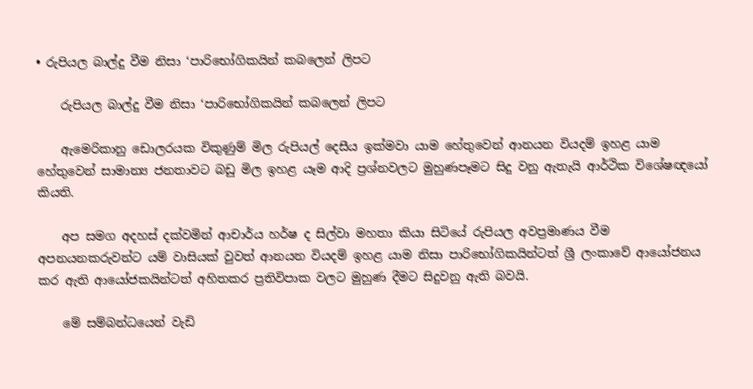• රුපියල බාල්දු වීම නිසා ‘පාරිභෝගිකයින් කබලෙන් ලිපට

    රුපියල බාල්දු වීම නිසා ‘පාරිභෝගිකයින් කබලෙන් ලිපට

    ඇමෙරිකානු ඩොලරයක විකුණුම් මිල රුපියල් දෙසීය ඉක්මවා යාම හේතුවෙන් ආනයන වියදම් ඉහළ යාම හේතුවෙන් සාමාන්‍ය ජනතාවට බඩු මිල ඉහළ යෑම ආදි ප්‍රශ්නවලට මුහුණපෑමට සිදු වනු ඇතැයි ආර්ථික විශේෂඥයෝ කියති.

    අප සමග අදහස් දක්වමින් ආචාර්ය හර්ෂ ද සිල්වා මහතා කියා සිටියේ රුපියල අවප්‍රමාණය වීම අපනයනකරුවන්ට යම් වාසියක් වුවත් ආනයන වියදම් ඉහළ යාම නිසා පාරිභෝගිකයින්ටත් ශ්‍රී ලංකාවේ ආයෝජනය කර ඇති ආයෝජකයින්ටත් අහිතකර ප්‍රතිවිපාක වලට මුහුණ දීමට සිදුවනු ඇති බවයි.

    මේ සම්බන්ධයෙන් වැඩි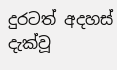දුරටත් අදහස් දැක්වූ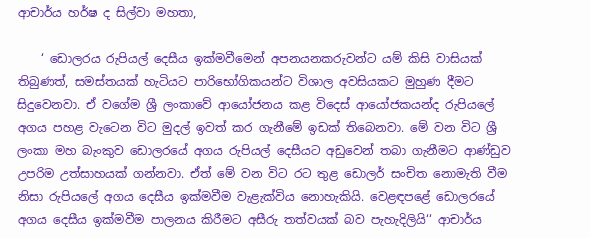ආචාර්ය හර්ෂ ද සිල්වා මහතා,

    ‘ ඩොලරය රුපියල් දෙසීය ඉක්මවීමෙන් අපනයනකරුවන්ට යම් කිසි වාසියක් තිබුණත්, සමස්තයක් හැටියට පාරිභෝගිකයන්ට විශාල අවසියකට මුහුණ දීමට සිදුවෙනවා. ඒ වගේම ශ්‍රී ලංකාවේ ආයෝජනය කළ විදෙස් ආයෝජකයන්ද රුපියලේ අගය පහළ වැටෙන විට මුදල් ඉවත් කර ගැනීමේ ඉඩක් තිබෙනවා. මේ වන විට ශ්‍රී ලංකා මහ බැංකුව ඩොලරයේ අගය රුපියල් දෙසීයට අඩුවෙන් තබා ගැනීමට ආණ්ඩුව උපරිම උත්සාහයක් ගන්නවා. ඒත් මේ වන විට රට තුළ ඩොලර් සංචිත නොමැති වීම නිසා රුපියලේ අගය දෙසීය ඉක්මවීම වැළැක්විය නොහැකියි. වෙළඳපළේ ඩොලරයේ අගය දෙසීය ඉක්මවීම පාලනය කිරීමට අසීරු තත්වයක් බව පැහැදිලියි‘‘ ආචාර්ය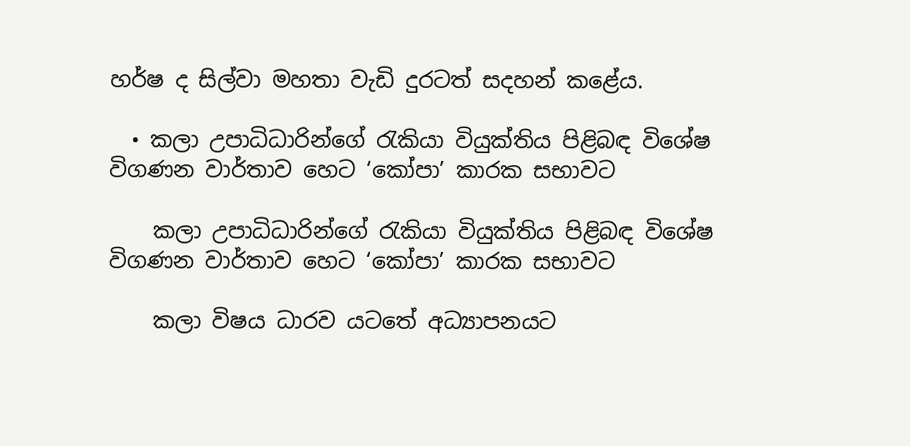හර්ෂ ද සිල්වා මහතා වැඩි දුරටත් සදහන් කළේය.

  • කලා උපාධිධාරින්ගේ රැකියා වියුක්තිය පිළිබඳ විශේෂ විගණන වාර්තාව හෙට ‘කෝපා’ කාරක සභාවට

    කලා උපාධිධාරින්ගේ රැකියා වියුක්තිය පිළිබඳ විශේෂ විගණන වාර්තාව හෙට ‘කෝපා’ කාරක සභාවට

    කලා විෂය ධාරව යටතේ අධ්‍යාපනයට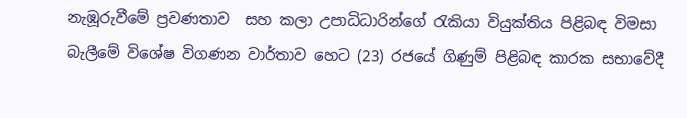නැඹූරුවීමේ ප්‍රවණතාව  සහ කලා උපාධිධාරින්ගේ රැකියා වියුක්තිය පිළිබඳ විමසා බැලීමේ විශේෂ විගණන වාර්තාව හෙට (23) රජයේ ගිණුම් පිළිබඳ කාරක සභාවේදී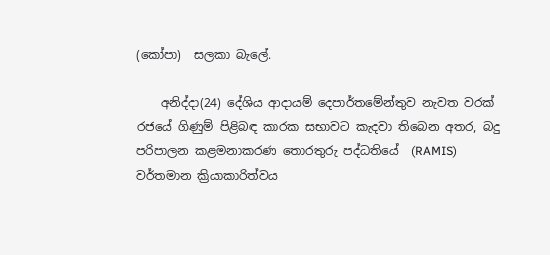(කෝපා)  සලකා බැලේ.

    අනිද්දා(24) දේශිය ආදායම් දෙපාර්තමේන්තුව නැවත වරක් රජයේ ගිණුම් පිළිබඳ කාරක සභාවට කැදවා තිබෙන අතර, බදු පරිපාලන කළමනාකරණ තොරතුරු පද්ධතියේ  (RAMIS) වර්තමාන ක්‍රියාකාරිත්වය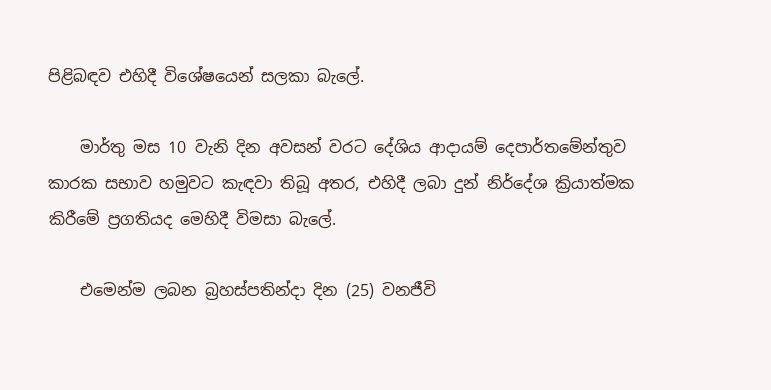පිළිබඳව එහිදී විශේෂයෙන් සලකා බැලේ.

    මාර්තු මස 10 වැනි දින අවසන් වරට දේශිය ආදායම් දෙපාර්තමේන්තුව කාරක සභාව හමුවට කැඳවා තිබූ අතර, එහිදී ලබා දුන් නිර්දේශ ක්‍රියාත්මක කිරීමේ ප්‍රගතියද මෙහිදී විමසා බැලේ.

    එමෙන්ම ලබන බ්‍රහස්පතින්දා දින (25) වනජීවි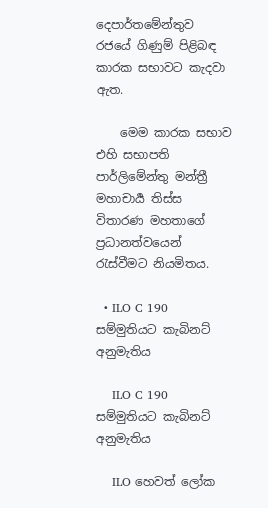දෙපාර්තමේන්තුව රජයේ ගිණුම් පිළිබඳ කාරක සභාවට කැදවා ඇත.

    මෙම කාරක සභාව එහි සභාපති  පාර්ලිමේන්තු මන්ත්‍රී මහාචාර්‍ය තිස්ස විතාරණ මහතාගේ ප්‍රධානත්වයෙන් රැස්වීමට නියමිතය.

  • ILO C 190 සම්මුතියට කැබිනට් අනුමැතිය

    ILO C 190 සම්මුතියට කැබිනට් අනුමැතිය

    ILO හෙවත් ලෝක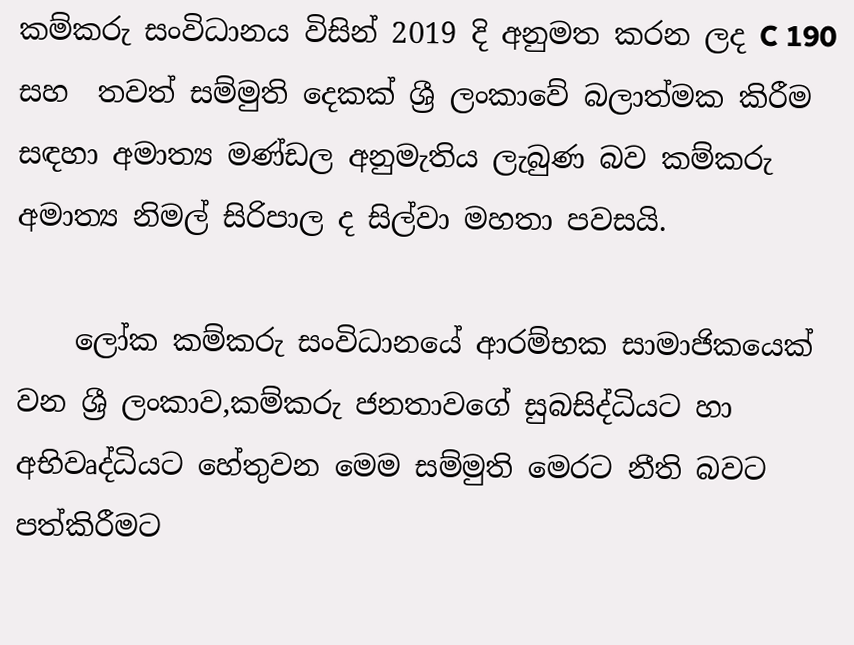කම්කරු සංවිධානය විසින් 2019 දි අනුමත කරන ලද C 190 සහ  තවත් සම්මුති දෙකක් ශ්‍රී ලංකාවේ බලාත්මක කිරීම සඳහා අමාත්‍ය මණ්ඩල අනුමැතිය ලැබුණ බව කම්කරු අමාත්‍ය නිමල් සිරිපාල ද සිල්වා මහතා පවසයි.

    ලෝක කම්කරු සංවිධානයේ ආරම්භක සාමාජිකයෙක් වන ශ්‍රී ලංකාව,කම්කරු ජනතාවගේ සුබසිද්ධියට හා අභිවෘද්ධියට හේතුවන මෙම සම්මුති මෙරට නීති බවට පත්කිරීමට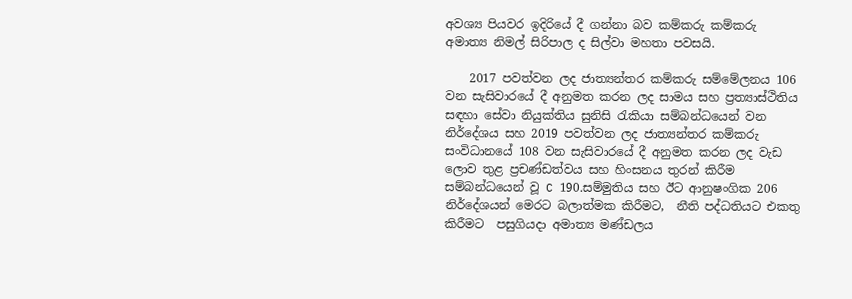අවශ්‍ය පියවර ඉදිරියේ දී ගන්නා බව කම්කරු කම්කරු අමාත්‍ය නිමල් සිරිපාල ද සිල්වා මහතා පවසයි.

    2017 පවත්වන ලද ජාත්‍යන්තර කම්කරු සම්මේලනය 106 වන සැසිවාරයේ දී අනුමත කරන ලද සාමය සහ ප්‍රත්‍යාස්ථිතිය සඳහා සේවා නියුක්තිය සුනිසි රැකියා සම්බන්ධයෙන් වන නිර්දේශය සහ 2019 පවත්වන ලද ජාත්‍යන්තර කම්කරු  සංවිධානයේ 108 වන සැසිවාරයේ දී අනුමත කරන ලද වැඩ ලොව තුළ ප්‍රචණ්ඩත්වය සහ හිංසනය තුරන් කිරීම සම්බන්ධයෙන් වූ C 190.සම්මුතිය සහ ඊට ආනුෂංගික 206  නිර්දේශයන් මෙරට බලාත්මක කිරීමට,  නීති පද්ධතියට එකතු කිරීමට  පසුගියදා අමාත්‍ය මණ්ඩලය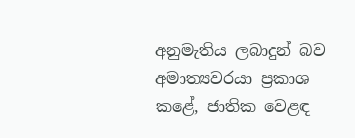අනුමැතිය ලබාදුන් බව අමාත්‍යවරයා ප්‍රකාශ කළේ, ජාතික වෙළඳ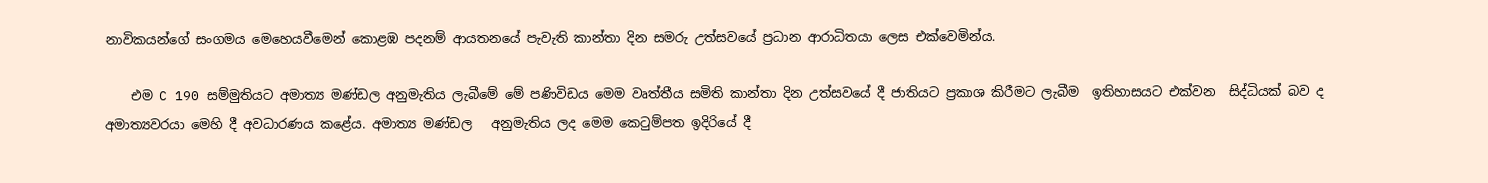නාවිකයන්ගේ සංගමය මෙහෙයවීමෙන් කොළඹ පදනම් ආයතනයේ පැවැති කාන්තා දින සමරු උත්සවයේ ප්‍රධාන ආරාධිතයා ලෙස එක්වෙමින්ය.

    එම C 190 සම්මුතියට අමාත්‍ය මණ්ඩල අනුමැතිය ලැබීමේ මේ පණිවිඩය මෙම වෘත්තීය සමිති කාන්තා දින උත්සවයේ දී ජාතියට ප්‍රකාශ කිරීමට ලැබීම  ඉතිහාසයට එක්වන  සිද්ධියක් බව ද   අමාත්‍යවරයා මෙහි දී අවධාරණය කළේය. අමාත්‍ය මණ්ඩල   අනුමැතිය ලද මෙම කෙටුම්පත ඉදිරියේ දී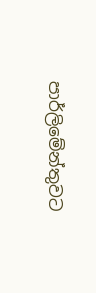පාර්ලිමේන්තුවට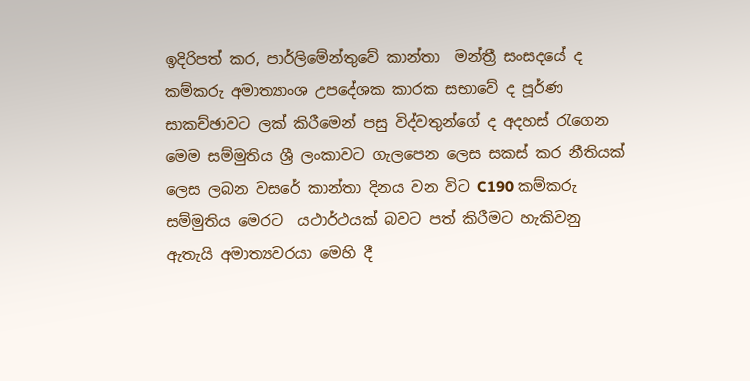ඉදිරිපත් කර, පාර්ලිමේන්තුවේ කාන්තා  මන්ත්‍රී සංසදයේ ද කම්කරු අමාත්‍යාංශ උපදේශක කාරක සභාවේ ද පූර්ණ සාකච්ඡාවට ලක් කිරීමෙන් පසු විද්වතුන්ගේ ද අදහස් රැගෙන මෙම සම්මුතිය ශ්‍රී ලංකාවට ගැලපෙන ලෙස සකස් කර නීතියක් ලෙස ලබන වසරේ කාන්තා දිනය වන විට C190 කම්කරු සම්මුතිය මෙරට  යථාර්ථයක් බවට පත් කිරීමට හැකිවනු ඇතැයි අමාත්‍යවරයා මෙහි දී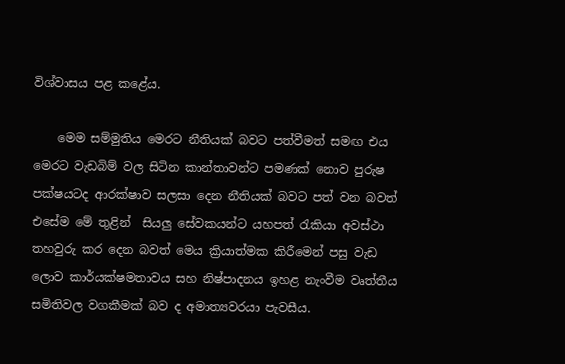විශ්වාසය පළ කළේය.

    මෙම සම්මුතිය මෙරට නීතියක් බවට පත්වීමත් සමඟ එය මෙරට වැඩබිම් වල සිටින කාන්තාවන්ට පමණක් නොව පුරුෂ පක්ෂයටද ආරක්ෂාව සලසා දෙන නීතියක් බවට පත් වන බවත් එසේම මේ තුළින්  සියලු සේවකයන්ට යහපත් රැකියා අවස්ථා තහවුරු කර දෙන බවත් මෙය ක්‍රියාත්මක කිරීමෙන් පසු වැඩ ලොව කාර්යක්ෂමතාවය සහ නිෂ්පාදනය ඉහළ නැංවීම වෘත්තීය සමිතිවල වගකීමක් බව ද අමාත්‍යවරයා පැවසීය.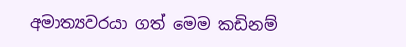අමාත්‍යවරයා ගත් මෙම කඩිනම්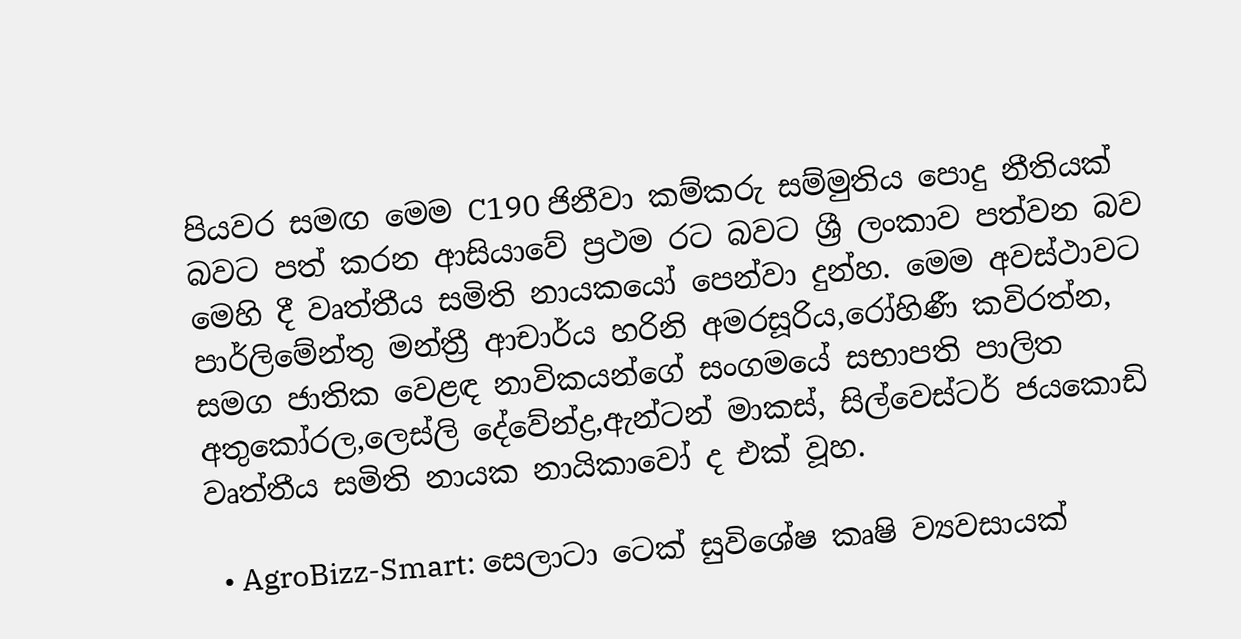පියවර සමඟ මෙම C190 ජිනීවා කම්කරු සම්මුතිය පොදු නීතියක් බවට පත් කරන ආසියාවේ ප්‍රථම රට බවට ශ්‍රී ලංකාව පත්වන බව  මෙහි දී වෘත්තීය සමිති නායකයෝ පෙන්වා දුන්හ. මෙම අවස්ථාවට පාර්ලිමේන්තු මන්ත්‍රී ආචාර්ය හරිනි අමරසූරිය,රෝහිණී කවිරත්න, සමග ජාතික වෙළඳ නාවිකයන්ගේ සංගමයේ සභාපති පාලිත අතුකෝරල,ලෙස්ලි දේවේන්ද්‍ර,ඇන්ටන් මාකස්, සිල්වෙස්ටර් ජයකොඩි වෘත්තීය සමිති නායක නායිකාවෝ ද එක් වූහ.

  • AgroBizz-Smart: සෙලාටා ටෙක් සුවිශේෂ කෘෂි ව්‍යවසායක්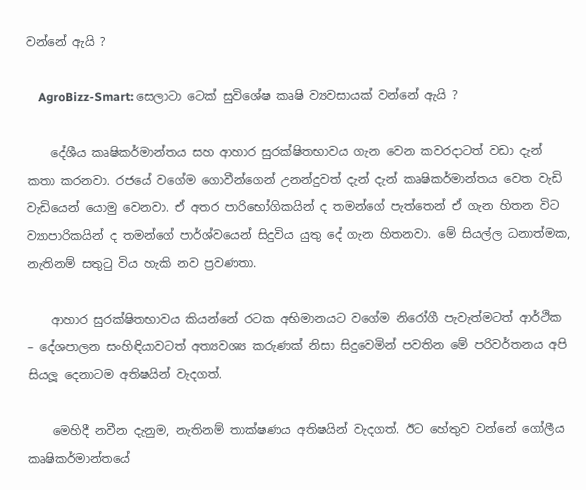වන්නේ ඇයි ?

    AgroBizz-Smart: සෙලාටා ටෙක් සුවිශේෂ කෘෂි ව්‍යවසායක් වන්නේ ඇයි ?

    දේශීය කෘෂිකර්මාන්තය සහ ආහාර සුරක්ෂිතභාවය ගැන වෙන කවරදාටත් වඩා දැන් කතා කරනවා. රජයේ වගේම ගොවීන්ගෙන් උනන්දුවත් දැන් දැන් කෘෂිකර්මාන්තය වෙත වැඩි වැඩියෙන් යොමු වෙනවා. ඒ අතර පාරිභෝගිකයින් ද තමන්ගේ පැත්තෙන් ඒ ගැන හිතන විට ව්‍යාපාරිකයින් ද තමන්ගේ පාර්ශ්වයෙන් සිදුවිය යුතු දේ ගැන හිතනවා. මේ සියල්ල ධනාත්මක, නැතිනම් සතුටු විය හැකි නව ප්‍රවණතා.

    ආහාර සුරක්ෂිතභාවය කියන්නේ රටක අභිමානයට වගේම නිරෝගී පැවැත්මටත් ආර්ථික – දේශපාලන සංහිඳියාවටත් අත්‍යවශ්‍ය කරුණක් නිසා සිදුවෙමින් පවතින මේ පරිවර්තනය අපි සියලූ දෙනාටම අතිෂයින් වැදගත්.

    මෙහිදී නවීන දැනුම, නැතිනම් තාක්ෂණය අතිෂයින් වැදගත්. ඊට හේතුව වන්නේ ගෝලීය කෘෂිකර්මාන්තයේ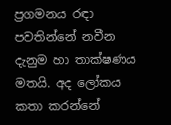ප්‍රගමනය රඳා පවතින්නේ නවීන දැනුම හා තාක්ෂණය මතයි. අද ලෝකය කතා කරන්නේ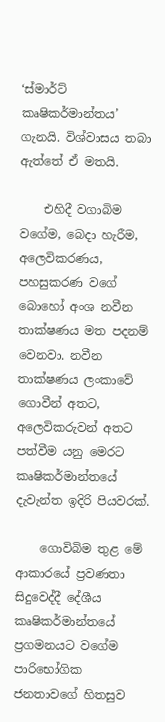‘ස්මාර්ට් කෘෂිකර්මාන්තය’ ගැනයි. විශ්වාසය තබා ඇත්තේ ඒ මතයි.

    එහිදී වගාබිම වගේම, බෙදා හැරීම, අලෙවිකරණය, පහසුකරණ වගේ බොහෝ අංශ නවීන තාක්ෂණය මත පදනම් වෙනවා. නවීන තාක්ෂණය ලංකාවේ ගොවීන් අතට, අලෙවිකරුවන් අතට පත්වීම යනු මෙරට කෘෂිකර්මාන්තයේ දැවැන්ත ඉදිරි පියවරක්.

    ගොවිබිම තුළ මේ ආකාරයේ ප්‍රවණතා සිදුවෙද්දී දේශීය කෘෂිකර්මාන්තයේ ප්‍රගමනයට වගේම පාරිභෝගික ජනතාවගේ හිතසුව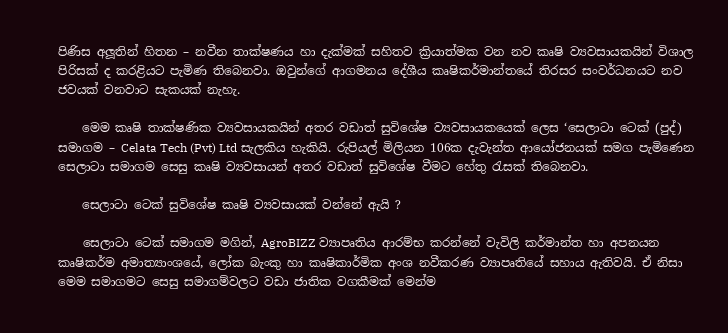පිණිස අලූතින් හිතන – නවීන තාක්ෂණය හා දැක්මක් සහිතව ක්‍රියාත්මක වන නව කෘෂි ව්‍යවසායකයින් විශාල පිරිසක් ද කරළියට පැමිණ තිබෙනවා. ඔවුන්ගේ ආගමනය දේශීය කෘෂිකර්මාන්තයේ තිරසර සංවර්ධනයට නව ජවයක් වනවාට සැකයක් නැහැ.

    මෙම කෘෂි තාක්ෂණික ව්‍යවසායකයින් අතර වඩාත් සුවිශේෂ ව්‍යවසායකයෙක් ලෙස ‘සෙලාටා ටෙක් (පුද්) සමාගම – Celata Tech (Pvt) Ltd සැලකිය හැකියි. රුපියල් මිලියන 106ක දැවැන්ත ආයෝජනයක් සමග පැමිණෙන සෙලාටා සමාගම සෙසු කෘෂි ව්‍යවසායන් අතර වඩාත් සුවිශේෂ වීමට හේතු රැසක් තිබෙනවා.

    සෙලාටා ටෙක් සුවිශේෂ කෘෂි ව්‍යවසායක් වන්නේ ඇයි ?

    සෙලාටා ටෙක් සමාගම මගින්, AgroBIZZ ව්‍යාපෘතිය ආරම්භ කරන්නේ වැවිලි කර්මාන්ත හා අපනයන කෘෂිකර්ම අමාත්‍යාංශයේ, ලෝක බැංකු හා කෘෂිකාර්මික අංශ නවීකරණ ව්‍යාපෘතියේ සහාය ඇතිවයි. ඒ නිසා මෙම සමාගමට සෙසු සමාගම්වලට වඩා ජාතික වගකීමක් මෙන්ම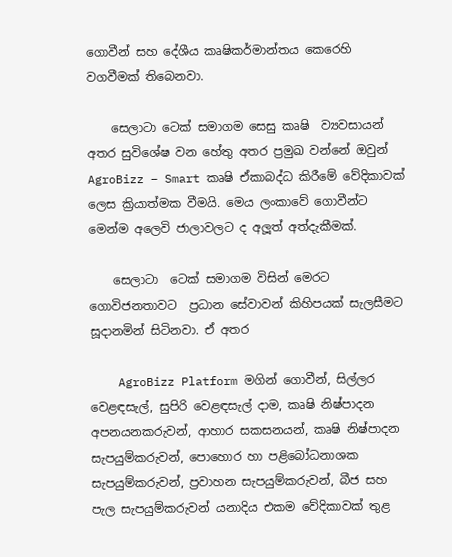ගොවීන් සහ දේශීය කෘෂිකර්මාන්තය කෙරෙහි වගවීමක් තිබෙනවා.

    සෙලාටා ටෙක් සමාගම සෙසු කෘෂි  ව්‍යවසායන් අතර සුවිශේෂ වන හේතු අතර ප්‍රමුඛ වන්නේ ඔවුන් AgroBizz – Smart කෘෂි ඒකාබද්ධ කිරීමේ වේදිකාවක් ලෙස ක්‍රියාත්මක වීමයි. මෙය ලංකාවේ ගොවීන්ට මෙන්ම අලෙවි ජාලාවලට ද අලූත් අත්දැකීමක්.

    සෙලාටා  ටෙක් සමාගම විසින් මෙරට ගොවිජනතාවට  ප්‍රධාන සේවාවන් කිහිපයක් සැලසීමට සූදානමින් සිටිනවා. ඒ අතර

    AgroBizz Platform මගින් ගොවීන්, සිල්ලර වෙළඳසැල්, සුපිරි වෙළඳසැල් දාම, කෘෂි නිෂ්පාදන අපනයනකරුවන්, ආහාර සකසනයන්, කෘෂි නිෂ්පාදන සැපයුම්කරුවන්, පොහොර හා පළිබෝධනාශක සැපයුම්කරුවන්, ප්‍රවාහන සැපයුම්කරුවන්, බීජ සහ පැල සැපයුම්කරුවන් යනාදිය එකම වේදිකාවක් තුළ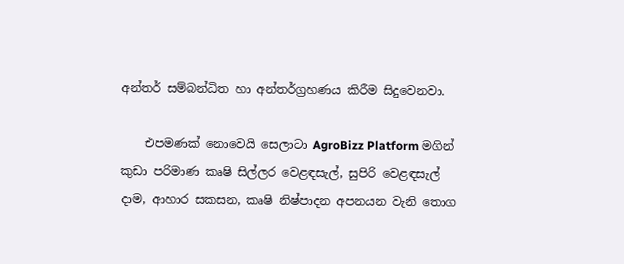අන්තර් සම්බන්ධිත හා අන්තර්ග්‍රහණය කිරීම සිදුවෙනවා.

    එපමණක් නොවෙයි සෙලාටා AgroBizz Platform මගින් කුඩා පරිමාණ කෘෂි සිල්ලර වෙළඳසැල්, සුපිරි වෙළඳසැල් දාම, ආහාර සකසන, කෘෂි නිෂ්පාදන අපනයන වැනි තොග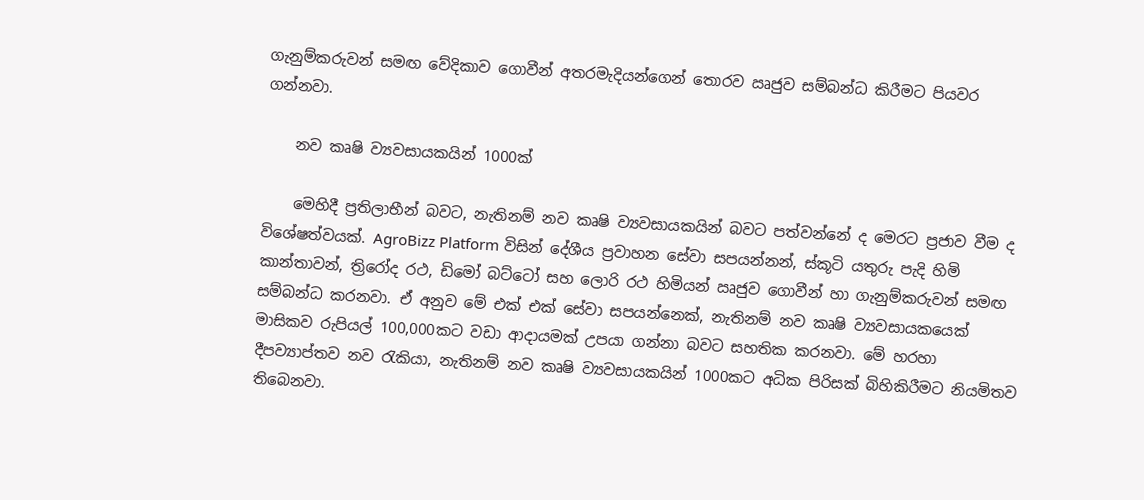ගැනුම්කරුවන් සමඟ වේදිකාව ගොවීන් අතරමැදියන්ගෙන් තොරව ඍජුව සම්බන්ධ කිරීමට පියවර ගන්නවා.

    නව කෘෂි ව්‍යවසායකයින් 1000ක්

    මෙහිදී ප්‍රතිලාභීන් බවට, නැතිනම් නව කෘෂි ව්‍යවසායකයින් බවට පත්වන්නේ ද මෙරට ප්‍රජාව වීම ද විශේෂත්වයක්. AgroBizz Platform විසින් දේශීය ප්‍රවාහන සේවා සපයන්නන්, ස්කූටි යතුරු පැදි හිමි කාන්තාවන්, ත්‍රිරෝද රථ, ඩිමෝ බට්ටෝ සහ ලොරි රථ හිමියන් ඍජුව ගොවීන් හා ගැනුම්කරුවන් සමඟ සම්බන්ධ කරනවා. ඒ අනුව මේ එක් එක් සේවා සපයන්නෙක්, නැතිනම් නව කෘෂි ව්‍යවසායකයෙක් මාසිකව රුපියල් 100,000කට වඩා ආදායමක් උපයා ගන්නා බවට සහතික කරනවා. මේ හරහා දීපව්‍යාප්තව නව රැකියා, නැතිනම් නව කෘෂි ව්‍යවසායකයින් 1000කට අධික පිරිසක් බිහිකිරීමට නියමිතව තිබෙනවා.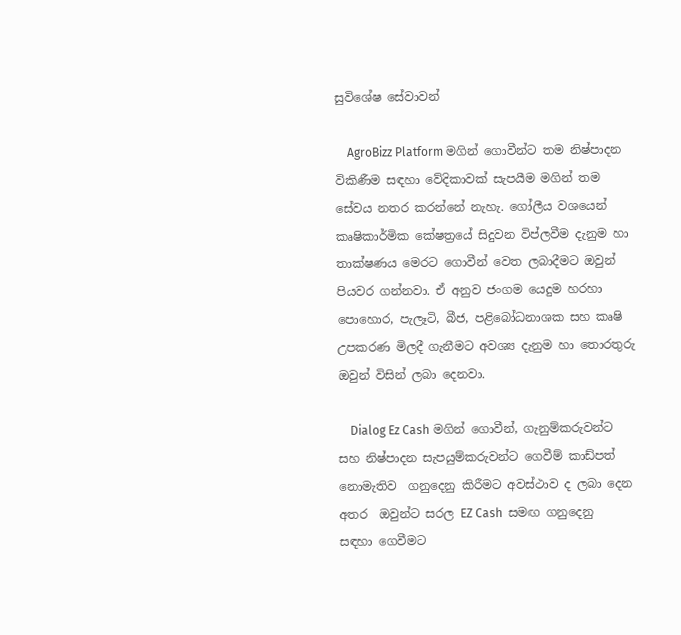සුවිශේෂ සේවාවන්

    AgroBizz Platform මගින් ගොවීන්ට තම නිෂ්පාදන විකිණීම සඳහා වේදිකාවක් සැපයීම මගින් තම සේවය නතර කරන්නේ නැහැ. ගෝලීය වශයෙන් කෘෂිකාර්මික කේෂත්‍රයේ සිදුවන විප්ලවීම දැනුම හා තාක්ෂණය මෙරට ගොවීන් වෙත ලබාදීමට ඔවුන් පියවර ගන්නවා. ඒ අනුව ජංගම යෙදුම හරහා පොහොර, පැලෑටි, බීජ, පළිබෝධනාශක සහ කෘෂි උපකරණ මිලදී ගැනීමට අවශ්‍ය දැනුම හා තොරතුරු ඔවුන් විසින් ලබා දෙනවා.

    Dialog Ez Cash මගින් ගොවීන්, ගැනුම්කරුවන්ට සහ නිෂ්පාදන සැපයුම්කරුවන්ට ගෙවීම් කාඩ්පත් නොමැතිව  ගනුදෙනු කිරීමට අවස්ථාව ද ලබා දෙන අතර  ඔවුන්ට සරල EZ Cash  සමඟ ගනුදෙනු සඳහා ගෙවීමට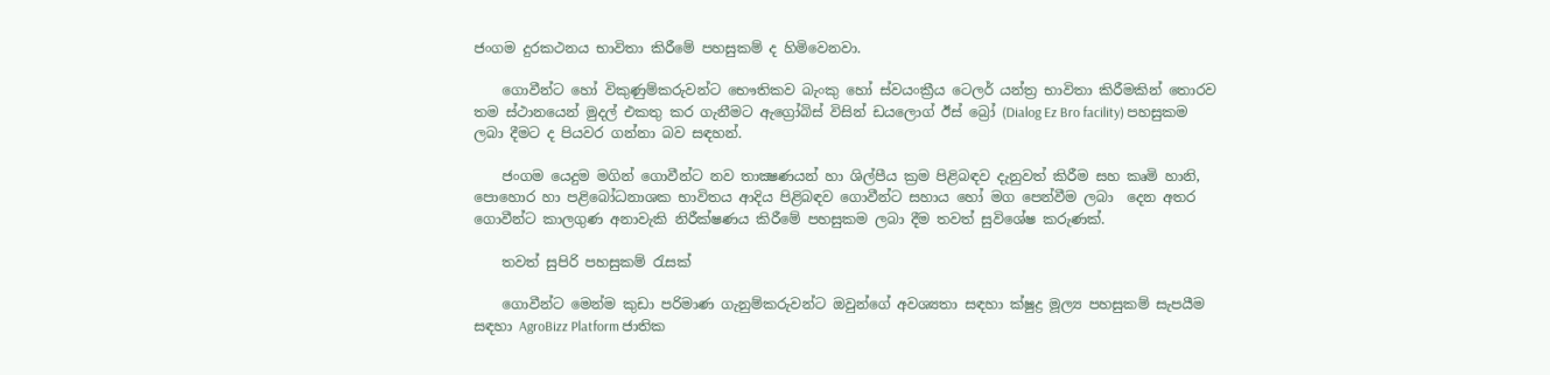ජංගම දුරකථනය භාවිතා කිරීමේ පහසුකම් ද හිමිවෙනවා.

    ගොවීන්ට හෝ විකුණුම්කරුවන්ට භෞතිකව බැංකු හෝ ස්වයංක්‍රීය ටෙලර් යන්ත්‍ර භාවිතා කිරීමකින් තොරව තම ස්ථානයෙන් මුදල් එකතු කර ගැනීමට ඇග්‍රෝබිස් විසින් ඩයලොග් ඊස් බ්‍රෝ (Dialog Ez Bro facility) පහසුකම ලබා දීමට ද පියවර ගන්නා බව සඳහන්.

    ජංගම යෙදුම මගින් ගොවීන්ට නව තාක්‍ෂණයන් හා ශිල්පීය ක්‍රම පිළිබඳව දැනුවත් කිරීම සහ කෘමි හානි, පොහොර හා පළිබෝධනාශක භාවිතය ආදිය පිළිබඳව ගොවීන්ට සහාය හෝ මග පෙන්වීම ලබා  දෙන අතර ගොවීන්ට කාලගුණ අනාවැකි නිරීක්ෂණය කිරීමේ පහසුකම ලබා දීම තවත් සුවිශේෂ කරුණක්.

    තවත් සුපිරි පහසුකම් රැසක්

    ගොවීන්ට මෙන්ම කුඩා පරිමාණ ගැනුම්කරුවන්ට ඔවුන්ගේ අවශ්‍යතා සඳහා ක්ෂුද්‍ර මූල්‍ය පහසුකම් සැපයීම සඳහා AgroBizz Platform ජාතික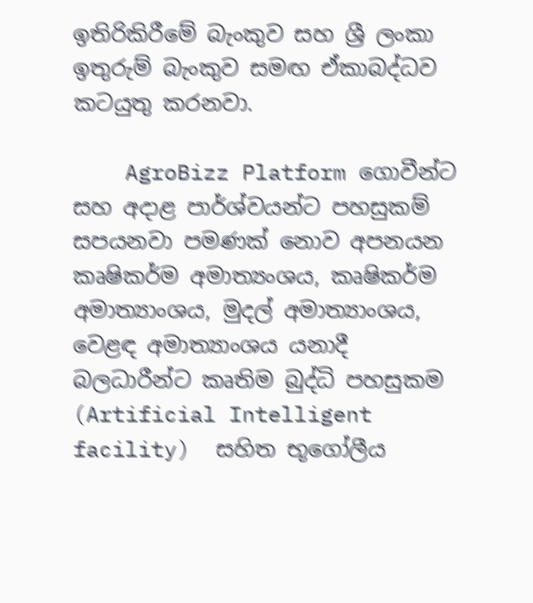ඉතිරිකිරීමේ බැංකුව සහ ශ්‍රී ලංකා ඉතුරුම් බැංකුව සමඟ ඒකාබද්ධව කටයුතු කරනවා.

    AgroBizz Platform ගොවීන්ට සහ අදාළ පාර්ශ්වයන්ට පහසුකම් සපයනවා පමණක් නොව අපනයන කෘෂිකර්ම අමාත්‍යංශය, කෘෂිකර්ම අමාත්‍යාංශය, මුදල් අමාත්‍යාංශය, වෙළඳ අමාත්‍යාංශය යනාදී බලධාරීන්ට කෘතිම බුද්ධි පහසුකම (Artificial Intelligent facility)  සහිත භූගෝලීය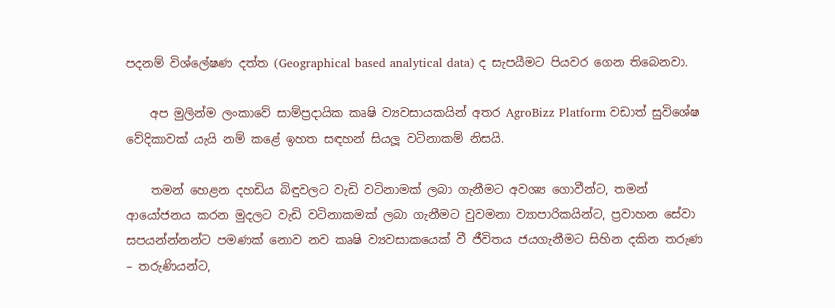පදනම් විශ්ලේෂණ දත්ත (Geographical based analytical data) ද සැපයීමට පියවර ගෙන තිබෙනවා.

    අප මුලින්ම ලංකාවේ සාම්ප්‍රදායික කෘෂි ව්‍යවසායකයින් අතර AgroBizz Platform වඩාත් සුවිශේෂ වේදිකාවක් යැයි නම් කළේ ඉහත සඳහන් සියලූ වටිනාකම් නිසයි.

    තමන් හෙළන දහඩිය බිඳුවලට වැඩි වටිනාමක් ලබා ගැනීමට අවශ්‍ය ගොවීන්ට, තමන් ආයෝජනය කරන මුදලට වැඩි වටිනාකමක් ලබා ගැනීමට වුවමනා ව්‍යාපාරිකයින්ට, ප්‍රවාහන සේවා සපයන්න්නන්ට පමණක් නොව නව කෘෂි ව්‍යවසාකයෙක් වී ජීවිතය ජයගැනීමට සිහින දකින තරුණ – තරුණියන්ට,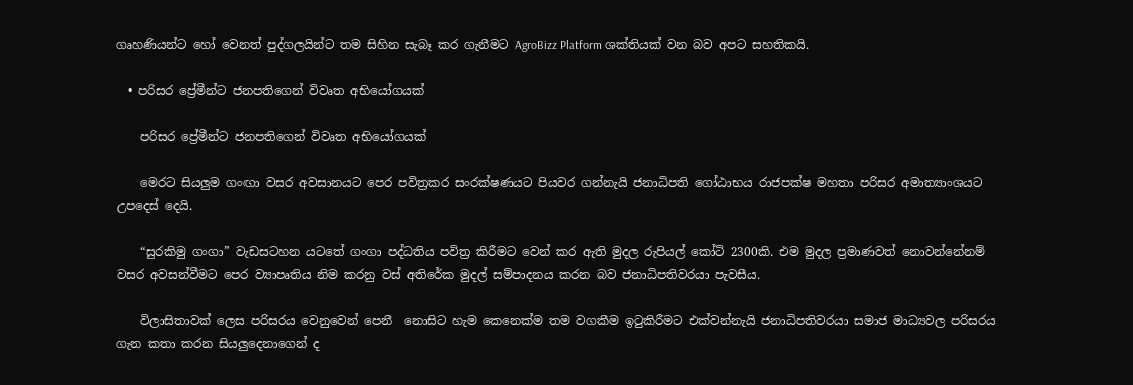ගෘහණියන්ට හෝ වෙනත් පුද්ගලයින්ට තම සිහින සැබෑ කර ගැනීමට AgroBizz Platform ශක්තියක් වන බව අපට සහතිකයි.

  • පරිසර ප්‍රේමීන්ට ජනපතිගෙන් විවෘත අභියෝගයක්

    පරිසර ප්‍රේමීන්ට ජනපතිගෙන් විවෘත අභියෝගයක්

    මෙරට සියලුම ගංඟා වසර අවසානයට පෙර පවිත්‍රකර සංරක්ෂණයට පියවර ගන්නැයි ජනාධිපති ගෝඨාභය රාජපක්ෂ මහතා පරිසර අමාත්‍යාංශයට උපදෙස් දෙයි.

    “සුරකිමු ගංගා” වැඩසටහන යටතේ ගංගා පද්ධතිය පවිත්‍ර කිරීමට වෙන් කර ඇති මුදල රුපියල් කෝටි 2300කි. එම මුදල ප්‍රමාණවත් නොවන්නේනම් වසර අවසන්වීමට පෙර ව්‍යාපෘතිය නිම කරනු වස් අතිරේක මුදල් සම්පාදනය කරන බව ජනාධිපතිවරයා පැවසීය.

    විලාසිතාවක් ලෙස පරිසරය වෙනුවෙන් පෙනී  නොසිට හැම කෙනෙක්ම තම වගකීම ඉටුකිරීමට එක්වන්නැයි ජනාධිපතිවරයා සමාජ මාධ්‍යවල පරිසරය ගැන කතා කරන සියලුදෙනාගෙන් ද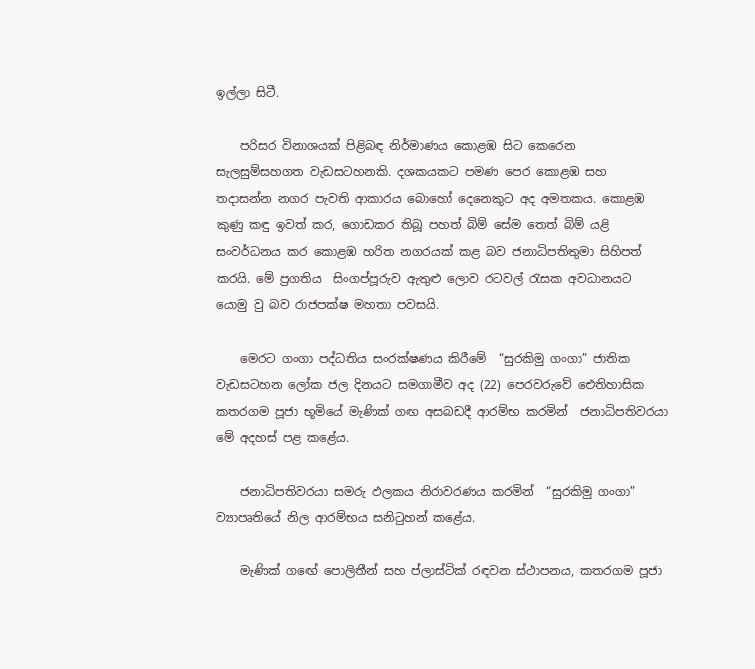ඉල්ලා සිටී.

    පරිසර විනාශයක් පිළිබඳ නිර්මාණය කොළඹ සිට කෙරෙන සැලසුම්සහගත වැඩසටහනකි. දශකයකට පමණ පෙර කොළඹ සහ තදාසන්න නගර පැවති ආකාරය බොහෝ දෙනෙකුට අද අමතකය. කොළඹ කුණු කඳු ඉවත් කර, ගොඩකර තිබූ පහත් බිම් සේම තෙත් බිම් යළි සංවර්ධනය කර කොළඹ හරිත නගරයක් කළ බව ජනාධිපතිතුමා සිහිපත් කරයි. මේ ප්‍රගතිය  සිංගප්පූරුව ඇතුළු ලොව රටවල් රැසක අවධානයට යොමු වු බව රාජපක්ෂ මහතා පවසයි.

    මෙරට ගංගා පද්ධතිය සංරක්ෂණය කිරීමේ  “සුරකිමු ගංගා” ජාතික වැඩසටහන ලෝක ජල දිනයට සමගාමීව අද (22) පෙරවරුවේ ඓතිහාසික කතරගම පූජා භූමියේ මැණික් ගඟ අසබඩදී ආරම්භ කරමින්  ජනාධිපතිවරයා මේ අදහස් පළ කළේය.

    ජනාධිපතිවරයා සමරු ඵලකය නිරාවරණය කරමින්  “සුරකිමු ගංගා” ව්‍යාපෘතියේ නිල ආරම්භය සනිටුහන් කළේය.

    මැණික් ගඟේ පොලිතීන් සහ ප්ලාස්ටික් රඳවන ස්ථාපනය, කතරගම පූජා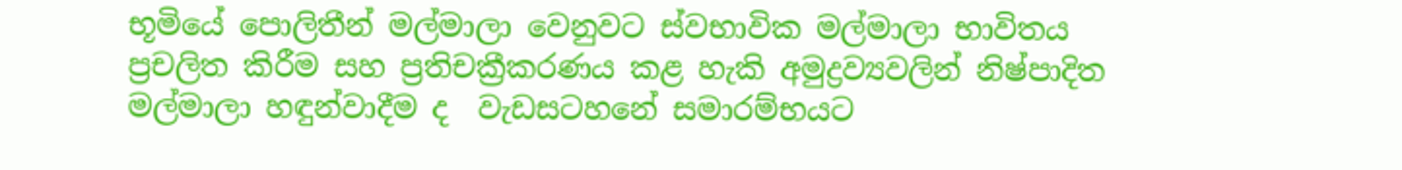භූමියේ පොලිතීන් මල්මාලා වෙනුවට ස්වභාවික මල්මාලා භාවිතය  ප්‍රචලිත කිරීම සහ ප්‍රතිචක්‍රීකරණය කළ හැකි අමුද්‍රව්‍යවලින් නිෂ්පාදිත මල්මාලා හඳුන්වාදීම ද  වැඩසටහනේ සමාරම්භයට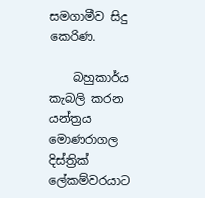සමගාමීව සිදු කෙරිණ.

    බහුකාර්ය කැබලි කරන යන්ත්‍රය මොණරාගල දිස්ත්‍රික් ලේකම්වරයාට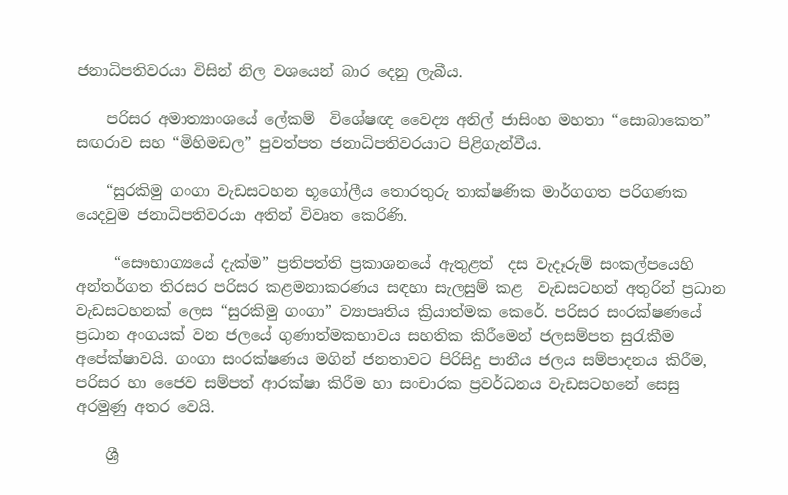ජනාධිපතිවරයා විසින් නිල වශයෙන් බාර දෙනු ලැබීය.

    පරිසර අමාත්‍යාංශයේ ලේකම්  විශේෂඥ වෛද්‍ය අනිල් ජාසිංහ මහතා “සොබාකෙත” සඟරාව සහ “මිහිමඩල” පුවත්පත ජනාධිපතිවරයාට පිළිගැන්වීය.

    “සුරකිමු ගංගා වැඩසටහන භූගෝලීය තොරතුරු තාක්ෂණික මාර්ගගත පරිගණක යෙදවුම ජනාධිපතිවරයා අතින් විවෘත කෙරිණි.

     “සෞභාග්‍යයේ දැක්ම” ප්‍රතිපත්ති ප්‍රකාශනයේ ඇතුළත්  දස වැදෑරුම් සංකල්පයෙහි අන්තර්ගත තිරසර පරිසර කළමනාකරණය සඳහා සැලසුම් කළ  වැඩසටහන් අතුරින් ප්‍රධාන වැඩසටහනක් ලෙස “සුරකිමු ගංගා” ව්‍යාපෘතිය ක්‍රියාත්මක කෙරේ. පරිසර සංරක්ෂණයේ ප්‍රධාන අංගයක් වන ජලයේ ගුණාත්මකභාවය සහතික කිරීමෙන් ජලසම්පත සුරැකීම අපේක්ෂාවයි. ගංගා සංරක්ෂණය මගින් ජනතාවට පිරිසිදු පානීය ජලය සම්පාදනය කිරීම, පරිසර හා ජෛව සම්පත් ආරක්ෂා කිරීම හා සංචාරක ප්‍රවර්ධනය වැඩසටහනේ සෙසු අරමුණු අතර වෙයි.

    ශ්‍රී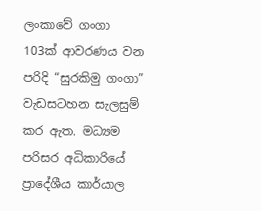ලංකාවේ ගංගා 103ක් ආවරණය වන පරිදි “සුරකිමු ගංගා” වැඩසටහන සැලසුම් කර ඇත. මධ්‍යම පරිසර අධිකාරියේ ප්‍රාදේශීය කාර්යාල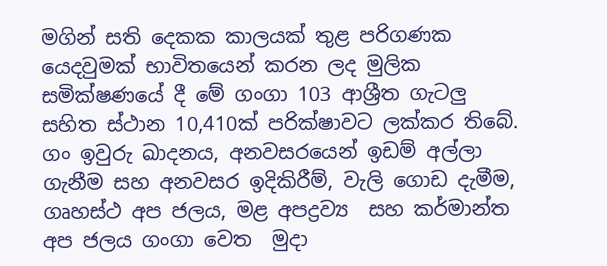මගින් සති දෙකක කාලයක් තුළ පරිගණක යෙදවුමක් භාවිතයෙන් කරන ලද මුලික සමික්ෂණයේ දී මේ ගංගා 103 ආශ්‍රීත ගැටලු සහිත ස්ථාන 10,410ක් පරික්ෂාවට ලක්කර තිබේ. ගං ඉවුරු ඛාදනය, අනවසරයෙන් ඉඩම් අල්ලා ගැනීම සහ අනවසර ඉදිකිරීම්, වැලි ගොඩ දැමීම, ගෘහස්ථ අප ජලය, මළ අපද්‍රව්‍ය  සහ කර්මාන්ත අප ජලය ගංගා වෙත  මුදා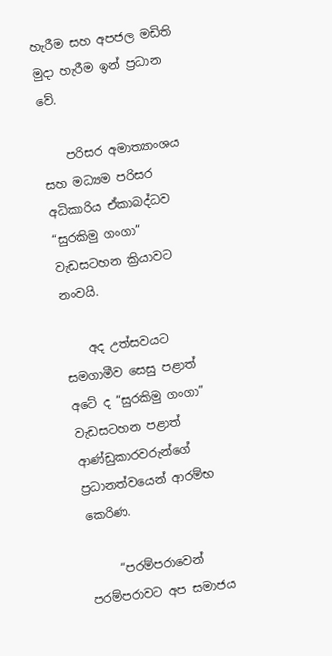හැරීම සහ අපජල මඩිති මුදා හැරීම ඉන් ප්‍රධාන වේ.

    පරිසර අමාත්‍යාංශය සහ මධ්‍යම පරිසර අධිකාරිය ඒකාබද්ධව “සුරකිමු ගංගා” වැඩසටහන ක්‍රියාවට නංවයි.

    අද උත්සවයට සමගාමීව සෙසු පළාත් අටේ ද “සුරකිමු ගංගා” වැඩසටහන පළාත් ආණ්ඩුකාරවරුන්ගේ ප්‍රධානත්වයෙන් ආරම්භ කෙරිණ.

     “පරම්පරාවෙන් පරම්පරාවට අප සමාජය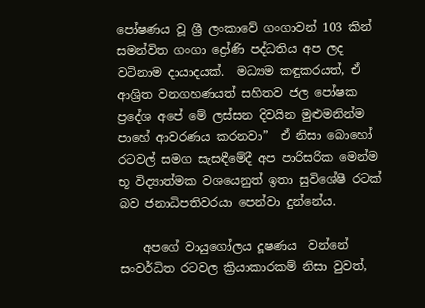පෝෂණය වූ ශ්‍රී ලංකාවේ ගංගාවන් 103 කින් සමන්විත ගංගා ද්‍රෝණි පද්ධතිය අප ලද වටිනාම දායාදයක්.  මධ්‍යම කඳුකරයත්, ඒ ආශ්‍රිත වනගහණයත් සහිතව ජල පෝෂක ප්‍රදේශ අපේ මේ ලස්සන දිවයින මුළුමනින්ම පාහේ ආවරණය කරනවා”  ඒ නිසා බොහෝ රටවල් සමග සැසඳීමේදී අප පාරිසරික මෙන්ම භූ විද්‍යාත්මක වශයෙනුත් ඉතා සුවිශේෂී රටක් බව ජනාධිපතිවරයා පෙන්වා දුන්නේය.

    අපගේ වායුගෝලය දූෂණය  වන්නේ සංවර්ධිත රටවල ක්‍රියාකාරකම් නිසා වුවත්,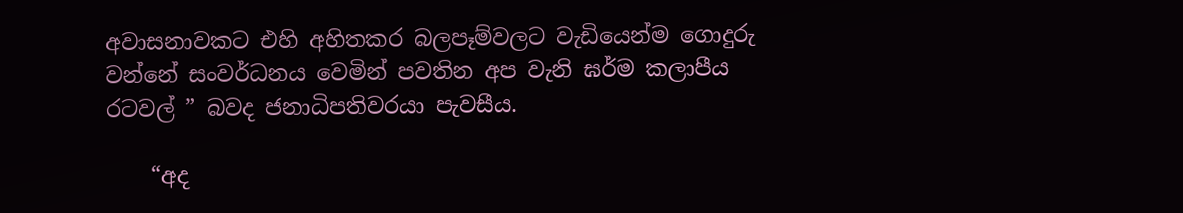අවාසනාවකට එහි අහිතකර බලපෑම්වලට වැඩියෙන්ම ගොදුරු වන්නේ සංවර්ධනය වෙමින් පවතින අප වැනි ඝර්ම කලාපීය රටවල් ” බවද ජනාධිපතිවරයා පැවසීය.

    “අද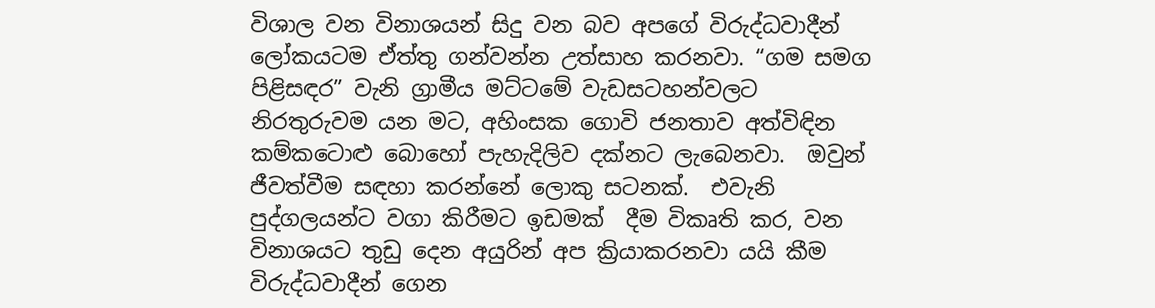විශාල වන විනාශයන් සිදු වන බව අපගේ විරුද්ධවාදීන් ලෝකයටම ඒත්තු ගන්වන්න උත්සාහ කරනවා. “ගම සමග පිළිසඳර” වැනි ග්‍රාමීය මට්ටමේ වැඩසටහන්වලට නිරතුරුවම යන මට, අහිංසක ගොවි ජනතාව අත්විඳින කම්කටොළු බොහෝ පැහැදිලිව දක්නට ලැබෙනවා.  ඔවුන් ජීවත්වීම සඳහා කරන්නේ ලොකු සටනක්.  එවැනි පුද්ගලයන්ට වගා කිරීමට ඉඩමක්  දීම විකෘති කර, වන විනාශයට තුඩු දෙන අයුරින් අප ක්‍රියාකරනවා යයි කීම විරුද්ධවාදීන් ගෙන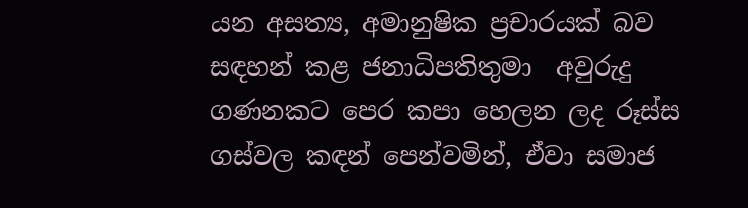යන අසත්‍ය, අමානුෂික ප්‍රචාරයක් බව සඳහන් කළ ජනාධිපතිතුමා  අවුරුදු ගණනකට පෙර කපා හෙලන ලද රූස්ස ගස්වල කඳන් පෙන්වමින්, ඒවා සමාජ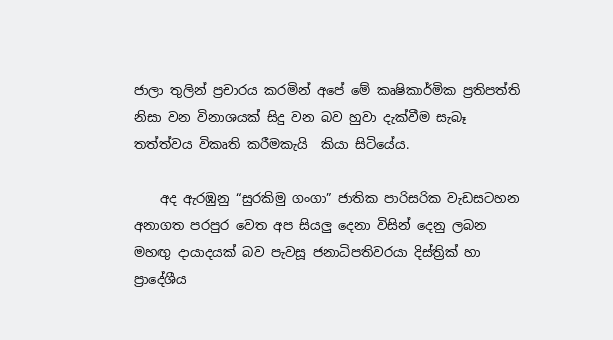ජාලා තුලින් ප්‍රචාරය කරමින් අපේ මේ කෘෂිකාර්මික ප්‍රතිපත්ති නිසා වන විනාශයක් සිදු වන බව හුවා දැක්වීම සැබෑ තත්ත්වය විකෘති කරීමකැයි  කියා සිටියේය.

    අද ඇරඹුනු “සුරකිමු ගංගා” ජාතික පාරිසරික වැඩසටහන අනාගත පරපුර වෙත අප සියලු දෙනා විසින් දෙනු ලබන මහඟු දායාදයක් බව පැවසූ ජනාධිපතිවරයා දිස්ත්‍රික් හා ප්‍රාදේශීය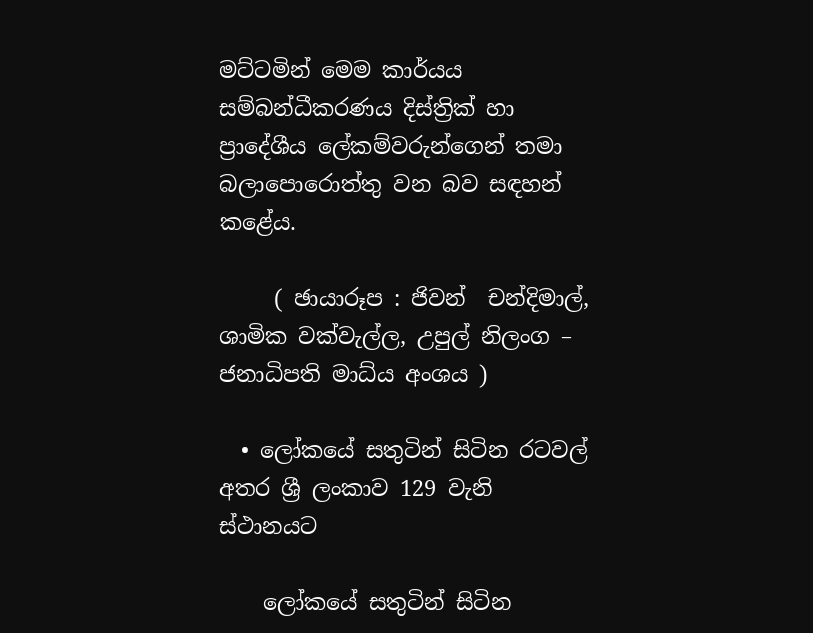මට්ටමින් මෙම කාර්යය සම්බන්ධීකරණය දිස්ත්‍රික් හා ප්‍රාදේශීය ලේකම්වරුන්ගෙන් තමා බලාපොරොත්තු වන බව සඳහන් කළේය.

     ( ඡායාරූප : ජිවන්  චන්දිමාල්, ශාමික වක්වැල්ල, උපුල් නිලංග – ජනාධිපති මාධ්ය අංශය )

  • ලෝකයේ සතුටින් සිටින රටවල් අතර ශ්‍රී ලංකාව 129 වැනි ස්ථානයට

    ලෝකයේ සතුටින් සිටින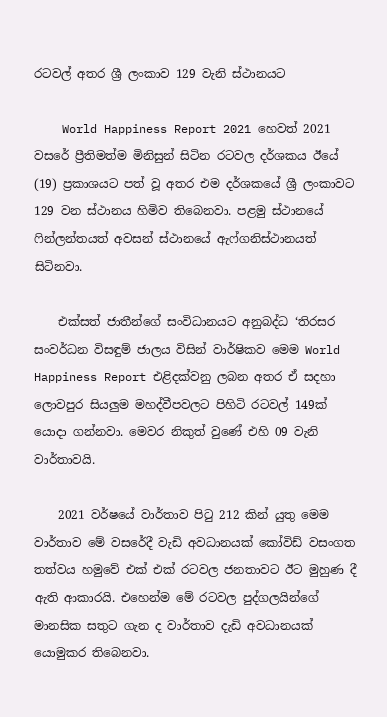රටවල් අතර ශ්‍රී ලංකාව 129 වැනි ස්ථානයට

    World Happiness Report 2021 හෙවත් 2021 වසරේ ප්‍රීතිමත්ම මිනිසුන් සිටින රටවල දර්ශකය ඊයේ (19) ප්‍රකාශයට පත් වූ අතර එම දර්ශකයේ ශ්‍රී ලංකාවට 129 වන ස්ථානය හිමිව තිබෙනවා. පළමු ස්ථානයේ ෆින්ලන්තයත් අවසන් ස්ථානයේ ඇෆ්ගනිස්ථානයත් සිටිනවා.

    එක්සත් ජාතීන්ගේ සංවිධානයට අනුබද්ධ ‘තිරසර සංවර්ධන විසඳුම් ජාලය විසින් වාර්ෂිකව මෙම World Happiness Report එළිදක්වනු ලබන අතර ඒ සදහා ලොවපුර සියලුම මහද්වීපවලට පිහිටි රටවල් 149ක් යොදා ගන්නවා. මෙවර නිකුත් වුණේ එහි 09 වැනි වාර්තාවයි.

    2021 වර්ෂයේ වාර්තාව පිටු 212 කින් යුතු මෙම වාර්තාව මේ වසරේදී වැඩි අවධානයක් කෝවිඩ් වසංගත තත්වය හමුවේ එක් එක් රටවල ජනතාවට ඊට මුහුණ දී ඇති ආකාරයි. එහෙන්ම මේ රටවල පුද්ගලයින්ගේ මානසික සතුට ගැන ද වාර්තාව දැඩි අවධානයක් යොමුකර තිබෙනවා.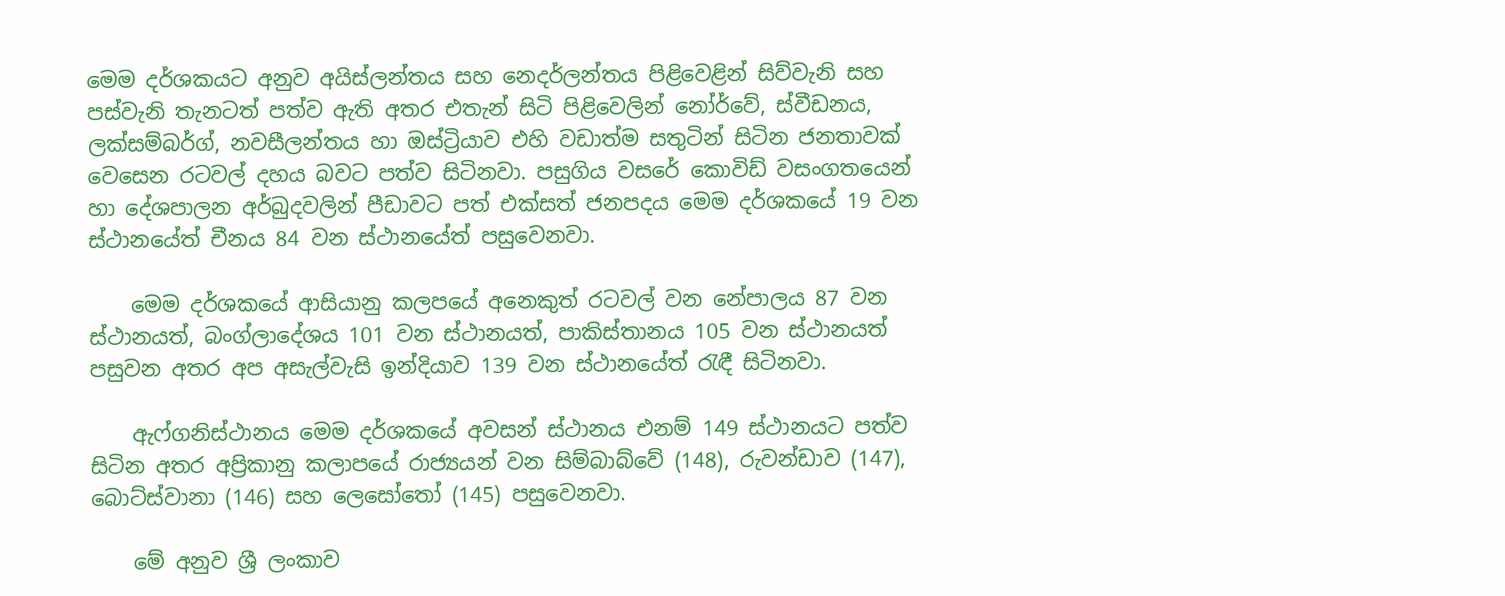මෙම දර්ශකයට අනුව අයිස්ලන්තය සහ නෙදර්ලන්තය පිළිවෙළින් සිව්වැනි සහ පස්වැනි තැනටත් පත්ව ඇති අතර එතැන් සිටි පිළිවෙලින් නෝර්වේ, ස්වීඩනය, ලක්සම්බර්ග්, නවසීලන්තය හා ඔස්ට්‍රියාව එහි වඩාත්ම සතුටින් සිටින ජනතාවක් වෙසෙන රටවල් දහය බවට පත්ව සිටිනවා. පසුගිය වසරේ කොවිඩ් වසංගතයෙන් හා දේශපාලන අර්බුදවලින් පීඩාවට පත් එක්සත් ජනපදය මෙම දර්ශකයේ 19 වන ස්ථානයේත් චීනය 84 වන ස්ථානයේත් පසුවෙනවා.

    මෙම දර්ශකයේ ආසියානු කලපයේ අනෙකුත් රටවල් වන නේපාලය 87 වන ස්ථානයත්, බංග්ලාදේශය 101 වන ස්ථානයත්, පාකිස්තානය 105 වන ස්ථානයත් පසුවන අතර අප අසැල්වැසි ඉන්දියාව 139 වන ස්ථානයේත් රැඳී සිටිනවා.

    ඇෆ්ගනිස්ථානය මෙම දර්ශකයේ අවසන් ස්ථානය එනම් 149 ස්ථානයට පත්ව සිටින අතර අප්‍රිකානු කලාපයේ රාජ්‍යයන් වන සිම්බාබ්වේ (148), රුවන්ඩාව (147), බොට්ස්වානා (146) සහ ලෙසෝතෝ (145) පසුවෙනවා.

    මේ අනුව ශ්‍රී ලංකාව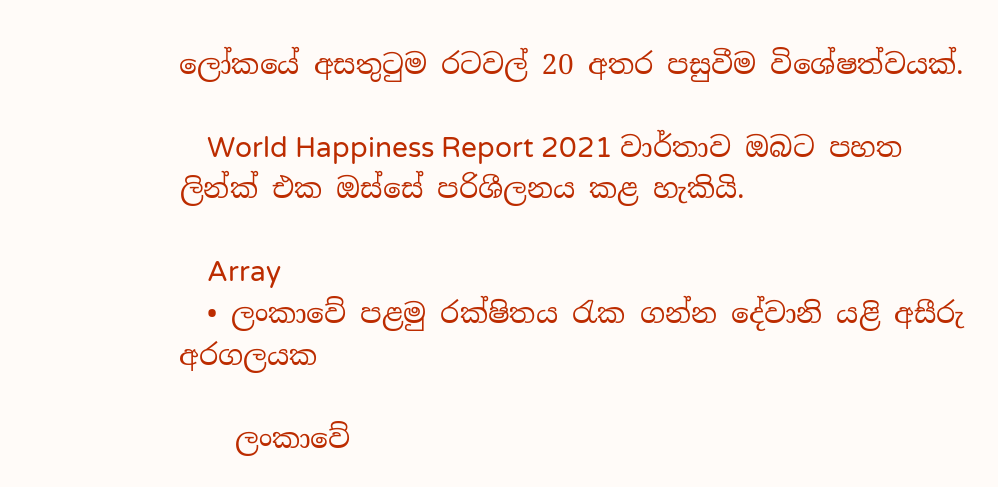ලෝකයේ අසතුටුම රටවල් 20 අතර පසුවීම විශේෂත්වයක්.

    World Happiness Report 2021 වාර්තාව ඔබට පහත ලින්ක් එක ඔස්සේ පරිශීලනය කළ හැකියි.

    Array
  • ලංකාවේ පළමු රක්ෂිතය රැක ගන්න දේවානි යළි අසීරු අරගලයක

    ලංකාවේ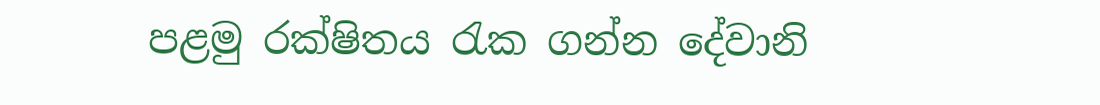පළමු රක්ෂිතය රැක ගන්න දේවානි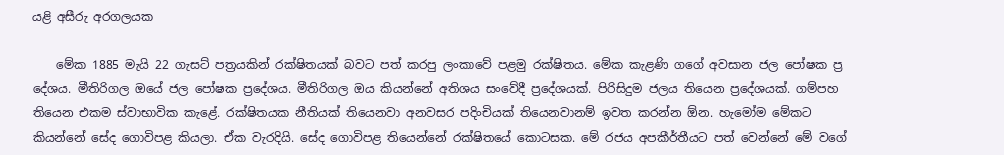යළි අසීරු අරගලයක

    මේක 1885 මැයි 22 ගැසට් පත්‍රයකින් රක්ෂිතයක් බවට පත් කරපු ලංකාවේ පළමු රක්ෂිතය. මේක කැළණි ගගේ අවසාන ජල පෝෂක ප්‍ර දේශය. මීතිරිගල ඔයේ ජල පෝෂක ප්‍රදේශය. මීතිරිගල ඔය කියන්නේ අතිශය සංවේදී ප්‍රදේශයක්. පිරිසිදුම ජලය තියෙන ප්‍රදේශයක්. ගම්පහ තියෙන එකම ස්වාභාවික කැළේ. රක්ෂිතයක නීතියක් තියෙනවා අනවසර පදිංචියක් තියෙනවානම් ඉවත කරන්න ඕන. හැමෝම මේකට කියන්නේ සේද ගොවිපළ කියලා. ඒක වැරදියි. සේද ගොවිපළ තියෙන්නේ රක්ෂිතයේ කොටසක. මේ රජය අපකීර්තීයට පත් වෙන්නේ මේ වගේ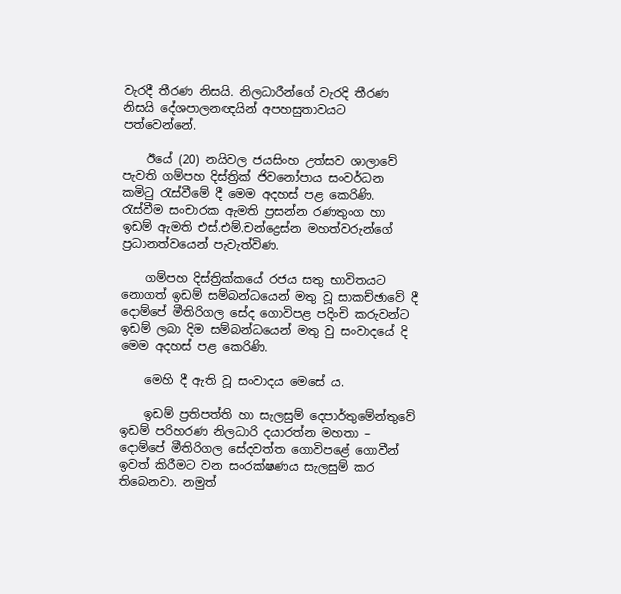වැරදී තීරණ නිසයි. නිලධාරීන්ගේ වැරදි තීරණ නිසයි දේශපාලනඥයින් අපහසුතාවයට පත්වෙන්නේ.

    ඊයේ (20) නයිවල ජයසිංහ උත්සව ශාලාවේ පැවති ගම්පහ දිස්ත්‍රික් ජිවනෝපාය සංවර්ධන කමිටු රැස්වීමේ දී මෙම අදහස් පළ කෙරිණි. රැස්වීම සංචාරක ඇමති ප්‍රසන්න රණතුංග හා ඉඩම් ඇමති එස්.එම්.චන්ද්‍රෙස්න මහත්වරුන්ගේ ප්‍රධානත්වයෙන් පැවැත්විණ.

    ගම්පහ දිස්ත්‍රික්කයේ රජය සතු භාවිතයට නොගත් ඉඩම් සම්බන්ධයෙන් මතු වූ සාකච්ඡාවේ දී දොම්පේ මීතිරිගල සේද ගොවිපළ පදිංචි කරුවන්ට ඉඩම් ලබා දිම සම්බන්ධයෙන් මතු වු සංවාදයේ දි මෙම අදහස් පළ කෙරිණි.

    මෙහි දී ඇති වූ සංවාදය මෙසේ ය.

    ඉඩම් ප්‍රතිපත්ති හා සැලසුම් දෙපාර්තුමේන්තුවේ ඉඩම් පරිහරණ නිලධාරි දයාරත්න මහතා –  දොම්පේ මීතිරිගල සේදවත්ත ගොවිපළේ ගොවීන් ඉවත් කිරීමට වන සංරක්ෂණය සැලසුම් කර තිබෙනවා. නමුත්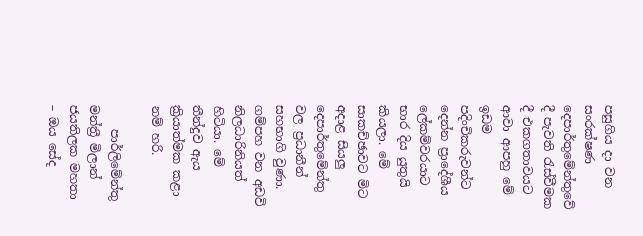පසුගිය දා වන සංරක්ෂණ දෙපාර්තුමේන්තුවේ දී පැවති රැස්වීමක දී එකගතාවයට ආවා ආපහු මේ ඉඩම පදිංචිකරුවන්ට දෙන්න ප්‍රාදේශීය ලේකම්වරයාට භාර දිය යුතුයි කියලා. මේ සාකච්ඡාවට මිට අදාළ සියලු දෙපාර්තුමේන්තු වල ප්‍රධානීන් සහභාගි වුණා. ගම්පහ වන අඩවි නිලධාරිනියත් හිටියා. මේ තීන්දුව ඇය ක්‍රියාත්මක කළා නම් හරි.

    පාර්ලිමේන්තු මන්ත්‍රී මිලාන් ජයතිලක මහතා – ඔය සේද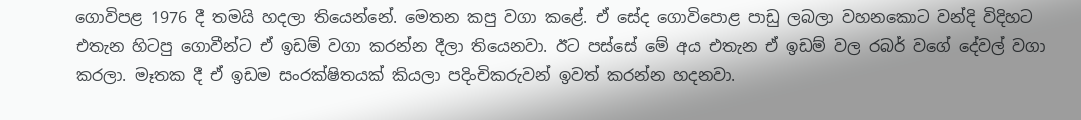ගොවිපළ 1976 දී තමයි හදලා තියෙන්නේ. මෙතන කපු වගා කළේ. ඒ සේද ගොවිපොළ පාඩු ලබලා වහනකොට වන්දි විදිහට එතැන හිටපු ගොවීන්ට ඒ ඉඩම් වගා කරන්න දීලා තියෙනවා. ඊට පස්සේ මේ අය එතැන ඒ ඉඩම් වල රබර් වගේ දේවල් වගා කරලා. මෑතක දී ඒ ඉඩම සංරක්ෂිතයක් කියලා පදිංචිකරුවන් ඉවත් කරන්න හදනවා.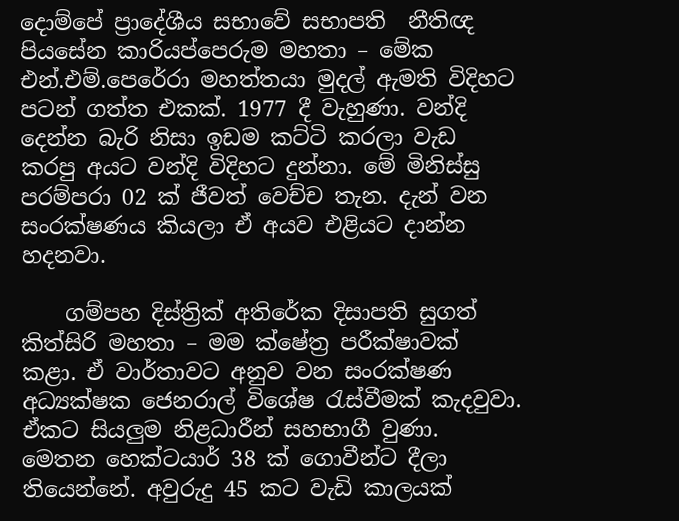දොම්පේ ප්‍රාදේශීය සභාවේ සභාපති  නීතිඥ පියසේන කාරියප්පෙරුම මහතා – මේක එන්.එම්.පෙරේරා මහත්තයා මුදල් ඇමති විදිහට පටන් ගත්ත එකක්. 1977 දී වැහුණා. වන්දි දෙන්න බැරි නිසා ඉඩම කට්ටි කරලා වැඩ කරපු අයට වන්දි විදිහට දුන්නා. මේ මිනිස්සු පරම්පරා 02 ක් ජීවත් වෙච්ච තැන. දැන් වන සංරක්ෂණය කියලා ඒ අයව එළියට දාන්න හදනවා.

    ගම්පහ දිස්ත්‍රික් අතිරේක දිසාපති සුගත් කිත්සිරි මහතා – මම ක්ෂේත්‍ර පරීක්ෂාවක් කළා. ඒ වාර්තාවට අනුව වන සංරක්ෂණ අධ්‍යක්ෂක ජෙනරාල් විශේෂ රැස්වීමක් කැදවුවා. ඒකට සියලුම නිළධාරීන් සහභාගී වුණා. මෙතන හෙක්ටයාර් 38 ක් ගොවීන්ට දීලා තියෙන්නේ. අවුරුදු 45 කට වැඩි කාලයක්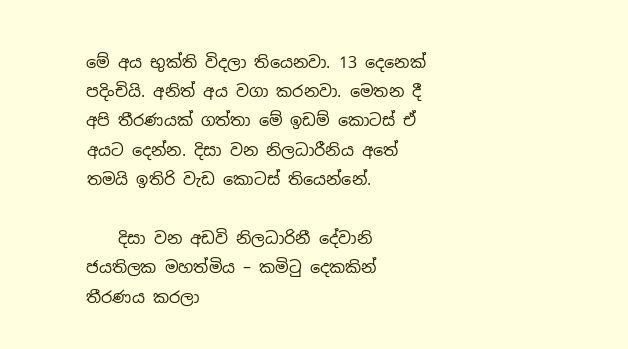මේ අය භුක්ති විදලා තියෙනවා. 13 දෙනෙක් පදිංචියි. අනිත් අය වගා කරනවා. මෙතන දී අපි තීරණයක් ගත්තා මේ ඉඩම් කොටස් ඒ අයට දෙන්න. දිසා වන නිලධාරීනිය අතේ තමයි ඉතිරි වැඩ කොටස් තියෙන්නේ.

    දිසා වන අඩවි නිලධාරිනී දේවානි ජයතිලක මහත්මිය – කමිටු දෙකකින් තීරණය කරලා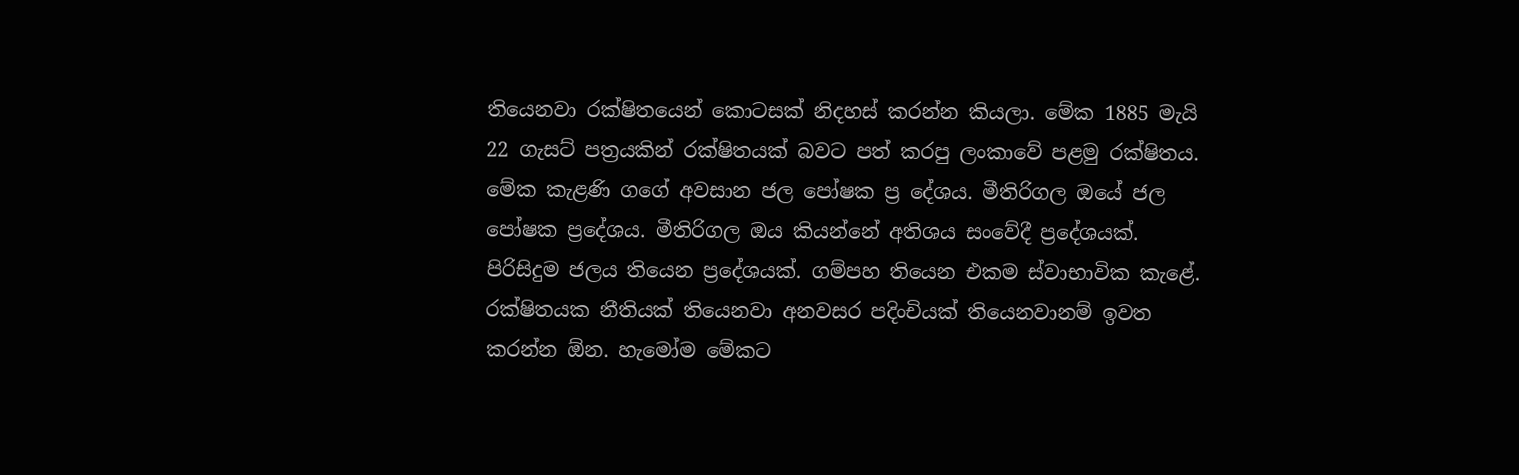තියෙනවා රක්ෂිතයෙන් කොටසක් නිදහස් කරන්න කියලා. මේක 1885 මැයි 22 ගැසට් පත්‍රයකින් රක්ෂිතයක් බවට පත් කරපු ලංකාවේ පළමු රක්ෂිතය. මේක කැළණි ගගේ අවසාන ජල පෝෂක ප්‍ර දේශය. මීතිරිගල ඔයේ ජල පෝෂක ප්‍රදේශය. මීතිරිගල ඔය කියන්නේ අතිශය සංවේදී ප්‍රදේශයක්. පිරිසිදුම ජලය තියෙන ප්‍රදේශයක්. ගම්පහ තියෙන එකම ස්වාභාවික කැළේ. රක්ෂිතයක නීතියක් තියෙනවා අනවසර පදිංචියක් තියෙනවානම් ඉවත කරන්න ඕන. හැමෝම මේකට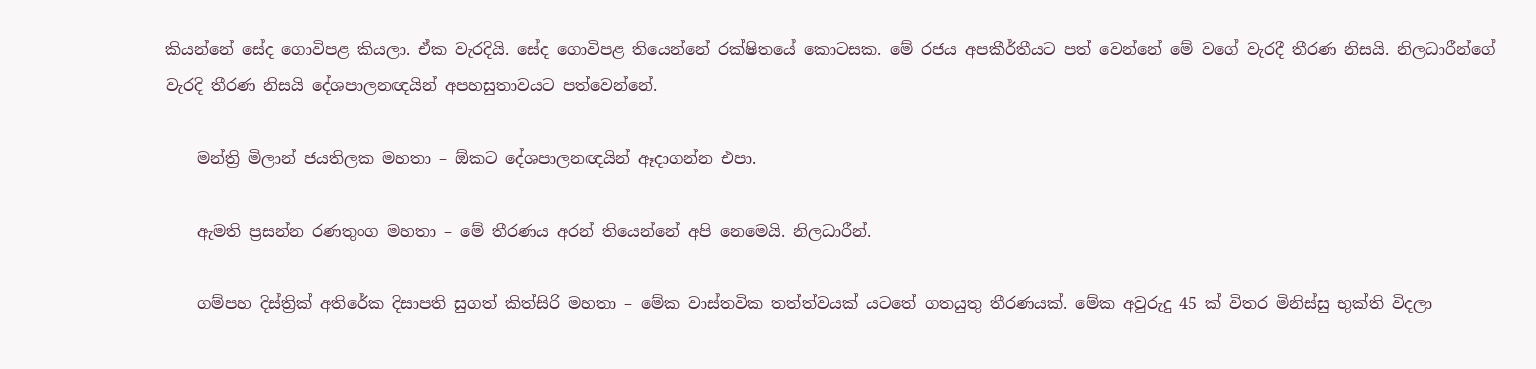කියන්නේ සේද ගොවිපළ කියලා. ඒක වැරදියි. සේද ගොවිපළ තියෙන්නේ රක්ෂිතයේ කොටසක. මේ රජය අපකීර්තීයට පත් වෙන්නේ මේ වගේ වැරදී තීරණ නිසයි. නිලධාරීන්ගේ වැරදි තීරණ නිසයි දේශපාලනඥයින් අපහසුතාවයට පත්වෙන්නේ.

    මන්ත්‍රි මිලාන් ජයතිලක මහතා – ඕකට දේශපාලනඥයින් ඈදාගන්න එපා.

    ඇමති ප්‍රසන්න රණතුංග මහතා – මේ තීරණය අරන් තියෙන්නේ අපි නෙමෙයි. නිලධාරීන්.

    ගම්පහ දිස්ත්‍රික් අතිරේක දිසාපති සුගත් කිත්සිරි මහතා – මේක වාස්තවික තත්ත්වයක් යටතේ ගතයුතු තීරණයක්. මේක අවුරුදු 45 ක් විතර මිනිස්සු භුක්ති විදලා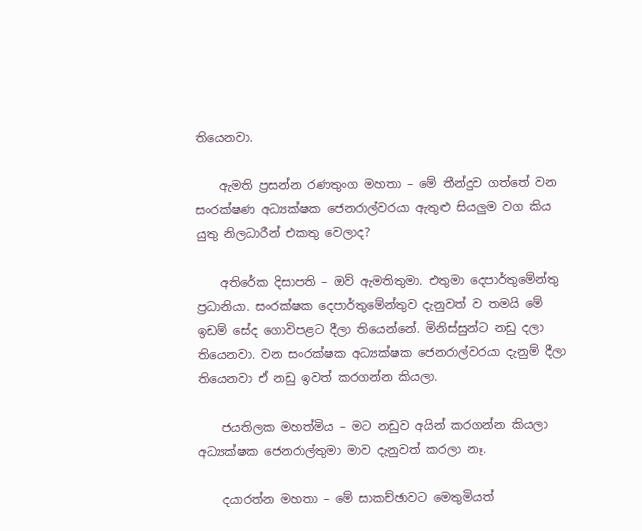තියෙනවා.

    ඇමති ප්‍රසන්න රණතුංග මහතා – මේ තීන්දුව ගත්තේ වන සංරක්ෂණ අධ්‍යක්ෂක ජෙනරාල්වරයා ඇතුළු සියලුම වග කිය යුතු නිලධාරීන් එකතු වෙලාද?

    අතිරේක දිසාපති – ඔව් ඇමතිතුමා. එතුමා දෙපාර්තුමේන්තු ප්‍රධානියා. සංරක්ෂක දෙපාර්තුමේන්තුව දැනුවත් ව තමයි මේ ඉඩම් සේද ගොවිපළට දීලා තියෙන්නේ. මිනිස්සුන්ට නඩු දලා තියෙනවා. වන සංරක්ෂක අධ්‍යක්ෂක ජෙනරාල්වරයා දැනුම් දීලා තියෙනවා ඒ නඩු ඉවත් කරගන්න කියලා.

    ජයතිලක මහත්මිය – මට නඩුව අයින් කරගන්න කියලා අධ්‍යක්ෂක ජෙනරාල්තුමා මාව දැනුවත් කරලා නෑ.

    දයාරත්න මහතා – මේ සාකච්ඡාවට මෙතුමියත්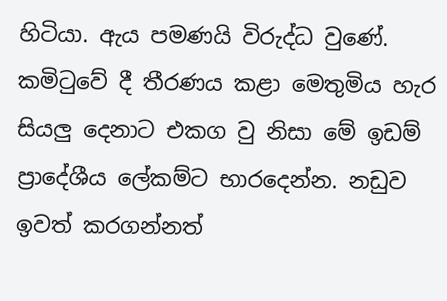හිටියා. ඇය පමණයි විරුද්ධ වුණේ. කමිටුවේ දී තීරණය කළා මෙතුමිය හැර සියලු දෙනාට එකග වු නිසා මේ ඉඩම් ප්‍රාදේශීය ලේකම්ට භාරදෙන්න. නඩුව ඉවත් කරගන්නත්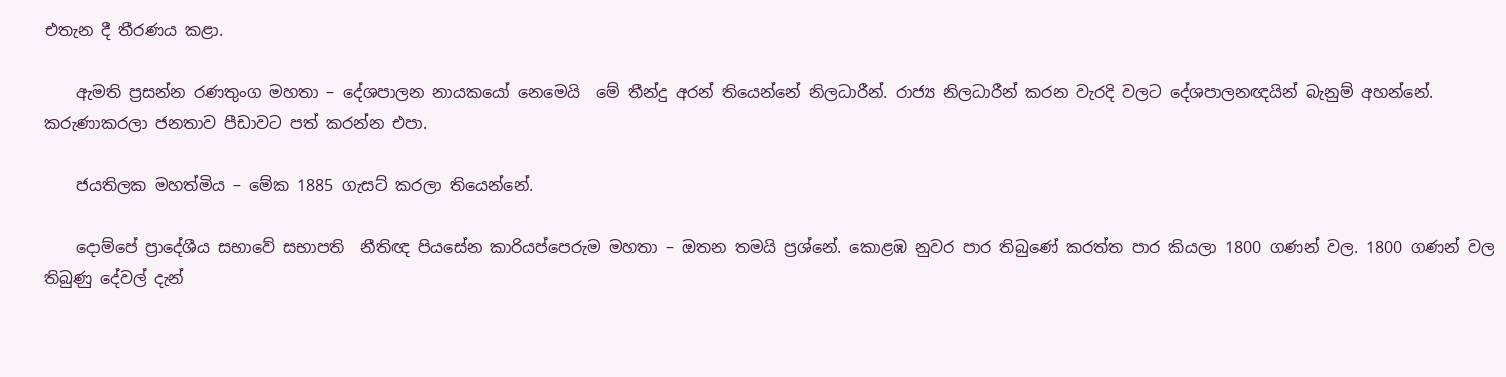එතැන දී තීරණය කළා.

    ඇමති ප්‍රසන්න රණතුංග මහතා – දේශපාලන නායකයෝ නෙමෙයි  මේ තීන්දු අරන් තියෙන්නේ නිලධාරීන්. රාජ්‍ය නිලධාරීන් කරන වැරදි වලට දේශපාලනඥයින් බැනුම් අහන්නේ. කරුණාකරලා ජනතාව පීඩාවට පත් කරන්න එපා.

    ජයතිලක මහත්මිය – මේක 1885 ගැසට් කරලා තියෙන්නේ.

    දොම්පේ ප්‍රාදේශීය සභාවේ සභාපති  නීතිඥ පියසේන කාරියප්පෙරුම මහතා – ඔතන තමයි ප්‍රශ්නේ. කොළඹ නුවර පාර තිබුණේ කරත්ත පාර කියලා 1800 ගණන් වල. 1800 ගණන් වල තිබුණු දේවල් දැන්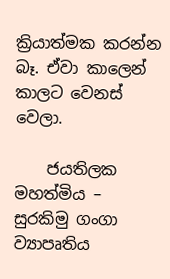ක්‍රියාත්මක කරන්න බෑ. ඒවා කාලෙන් කාලට වෙනස් වෙලා.

    ජයතිලක මහත්මිය – සුරකිමු ගංගා ව්‍යාපෘතිය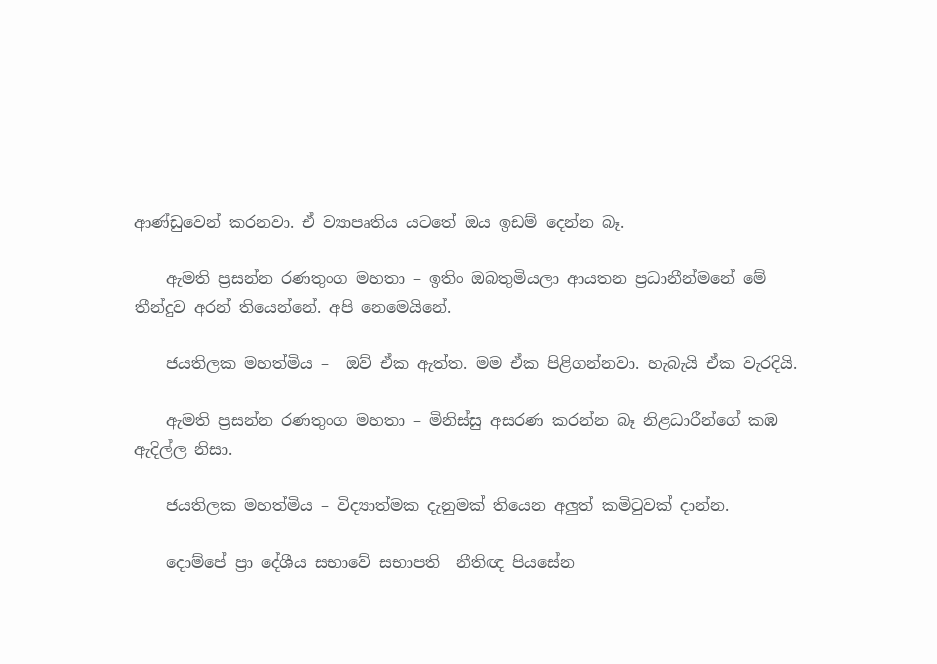ආණ්ඩුවෙන් කරනවා. ඒ ව්‍යාපෘතිය යටතේ ඔය ඉඩම් දෙන්න බෑ.

    ඇමති ප්‍රසන්න රණතුංග මහතා – ඉතිං ඔබතුමියලා ආයතන ප්‍රධානීන්මනේ මේ තීන්දුව අරන් තියෙන්නේ. අපි නෙමෙයිනේ.

    ජයතිලක මහත්මිය –  ඔව් ඒක ඇත්ත. මම ඒක පිළිගන්නවා. හැබැයි ඒක වැරදියි.

    ඇමති ප්‍රසන්න රණතුංග මහතා – මිනිස්සු අසරණ කරන්න බෑ නිළධාරීන්ගේ කඹ ඇදිල්ල නිසා.

    ජයතිලක මහත්මිය – විද්‍යාත්මක දැනුමක් තියෙන අලුත් කමිටුවක් දාන්න.

    දොම්පේ ප්‍රා දේශීය සභාවේ සභාපති  නීතිඥ පියසේන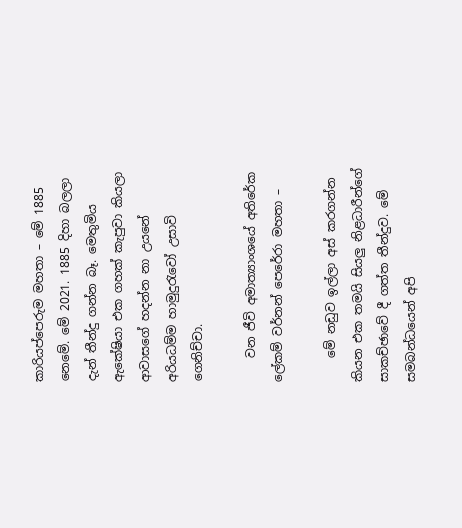කාරියප්පෙරුම මහතා – මේ 1885 නෙමේ. මේ 2021. 1885 දිහා බලලා දැන් තීන්දු ගන්න බෑ. මෙතුමිය ඇකේෂියා එක ගහක් කැපුවා කියලා ආවාසගේ හදන්න නා උයනේ අරියධම්ම හාමුදුරැවෝ උසාවි ගෙනිච්චා.

    වන ජීවි අමාත්‍යාංශයේ අතිරේක ලේකම් වර්නන් පෙරේරා මහතා –

    මේ නඩුව ඉල්ලා අස් කරගන්න කියන එක තමයි සියලු නිළධාරීන්ගේ සාකච්ඡාවේ දී ගත්ත තීන්දුව. මේ සමබන්ධයෙන් අපි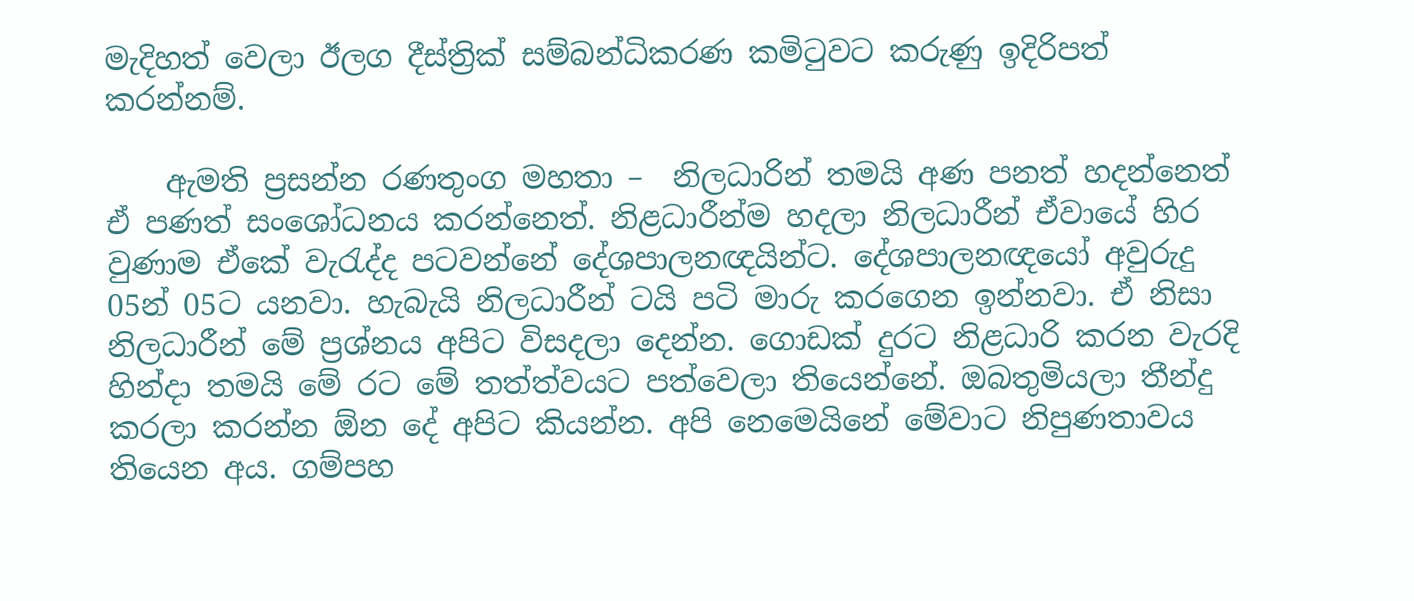මැදිහත් වෙලා ඊලග දීස්ත්‍රික් සම්බන්ධිකරණ කමිටුවට කරුණු ඉදිරිපත් කරන්නම්.

    ඇමති ප්‍රසන්න රණතුංග මහතා –  නිලධාරින් තමයි අණ පනත් හදන්නෙත් ඒ පණත් සංශෝධනය කරන්නෙත්. නිළධාරීන්ම හදලා නිලධාරීන් ඒවායේ හිර වුණාම ඒකේ වැරැද්ද පටවන්නේ දේශපාලනඥයින්ට. දේශපාලනඥයෝ අවුරුදු 05න් 05ට යනවා. හැබැයි නිලධාරීන් ටයි පටි මාරු කරගෙන ඉන්නවා. ඒ නිසා නිලධාරීන් මේ ප්‍රශ්නය අපිට විසදලා දෙන්න. ගොඩක් දුරට නිළධාරි කරන වැරදි හින්දා තමයි මේ රට මේ තත්ත්වයට පත්වෙලා තියෙන්නේ. ඔබතුමියලා තීන්දු කරලා කරන්න ඕන දේ අපිට කියන්න. අපි නෙමෙයිනේ මේවාට නිපුණතාවය තියෙන අය. ගම්පහ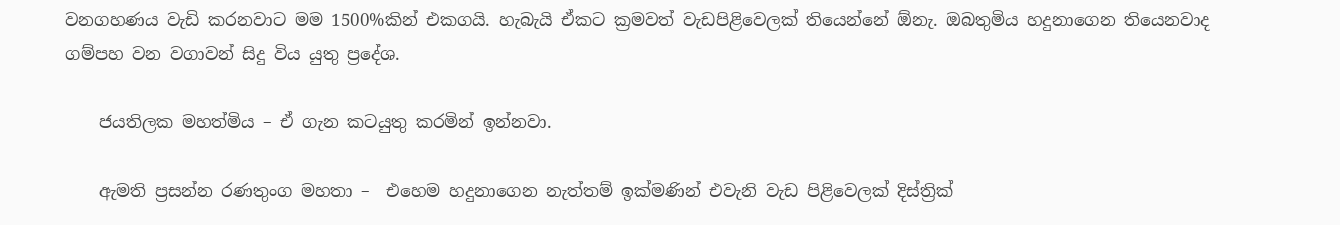වනගහණය වැඩි කරනවාට මම 1500%කින් එකගයි. හැබැයි ඒකට ක්‍රමවත් වැඩපිළිවෙලක් තියෙන්නේ ඕනැ. ඔබතුමිය හදුනාගෙන තියෙනවාද ගම්පහ වන වගාවන් සිදු විය යුතු ප්‍රදේශ.

    ජයතිලක මහත්මිය – ඒ ගැන කටයුතු කරමින් ඉන්නවා.

    ඇමති ප්‍රසන්න රණතුංග මහතා –  එහෙම හදුනාගෙන නැත්තම් ඉක්මණින් එවැනි වැඩ පිළිවෙලක් දිස්ත්‍රික්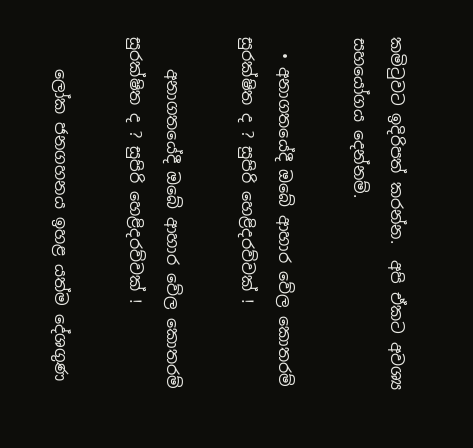කමිටුවට ඉදිරිපත් කරන්න.  අපි ඒකට අවශ්‍ය සහයෝගය දෙන්නම්.

  • අනාගතයේදී ඔබේ ආහාර වේල කොතරම් සුරක්ෂිත ද ? සුපිරි හෙළිදරව්වක් !

    අනාගතයේදී ඔබේ ආහාර වේල කොතරම් සුරක්ෂිත ද ? සුපිරි හෙළිදරව්වක් !

    ලෝක ජනගහනය ඉහළ යත්ම දේශගුණ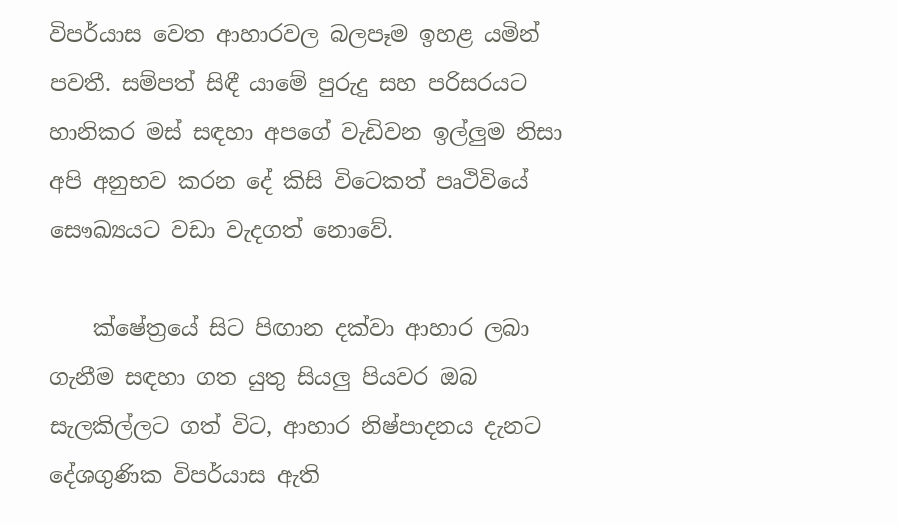විපර්යාස වෙත ආහාරවල බලපෑම ඉහළ යමින් පවතී. සම්පත් සිඳී යාමේ පුරුදු සහ පරිසරයට හානිකර මස් සඳහා අපගේ වැඩිවන ඉල්ලුම නිසා අපි අනුභව කරන දේ කිසි විටෙකත් පෘථිවියේ සෞඛ්‍යයට වඩා වැදගත් නොවේ.

    ක්ෂේත්‍රයේ සිට පිඟාන දක්වා ආහාර ලබා ගැනීම සඳහා ගත යුතු සියලු පියවර ඔබ සැලකිල්ලට ගත් විට, ආහාර නිෂ්පාදනය දැනට දේශගුණික විපර්යාස ඇති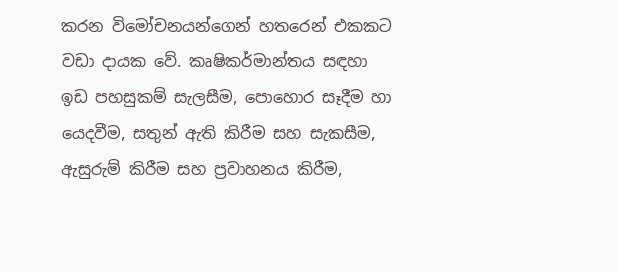කරන විමෝචනයන්ගෙන් හතරෙන් එකකට වඩා දායක වේ. කෘෂිකර්මාන්තය සඳහා ඉඩ පහසුකම් සැලසීම, පොහොර සෑදීම හා යෙදවීම, සතුන් ඇති කිරීම සහ සැකසීම, ඇසුරුම් කිරීම සහ ප්‍රවාහනය කිරීම,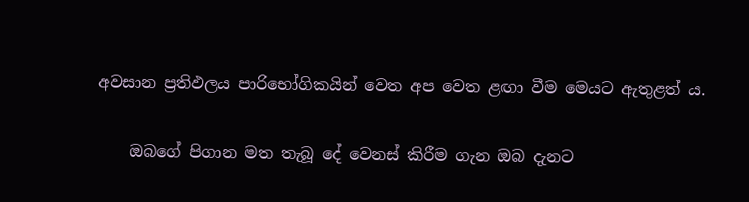අවසාන ප්‍රතිඵලය පාරිභෝගිකයින් වෙත අප වෙත ළඟා වීම මෙයට ඇතුළත් ය.

    ඔබගේ පිගාන මත තැබූ දේ වෙනස් කිරීම ගැන ඔබ දැනට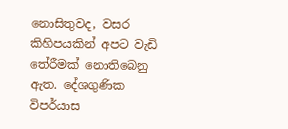නොසිතුවද, වසර කිහිපයකින් අපට වැඩි තේරීමක් නොතිබෙනු ඇත. දේශගුණික විපර්යාස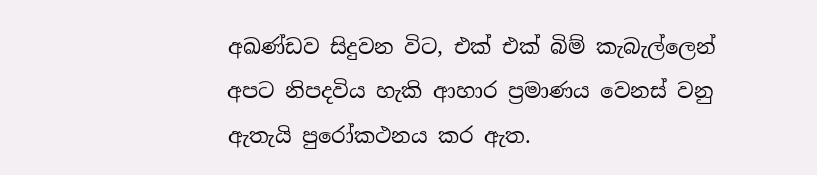අඛණ්ඩව සිදුවන විට, එක් එක් බිම් කැබැල්ලෙන් අපට නිපදවිය හැකි ආහාර ප්‍රමාණය වෙනස් වනු ඇතැයි පුරෝකථනය කර ඇත.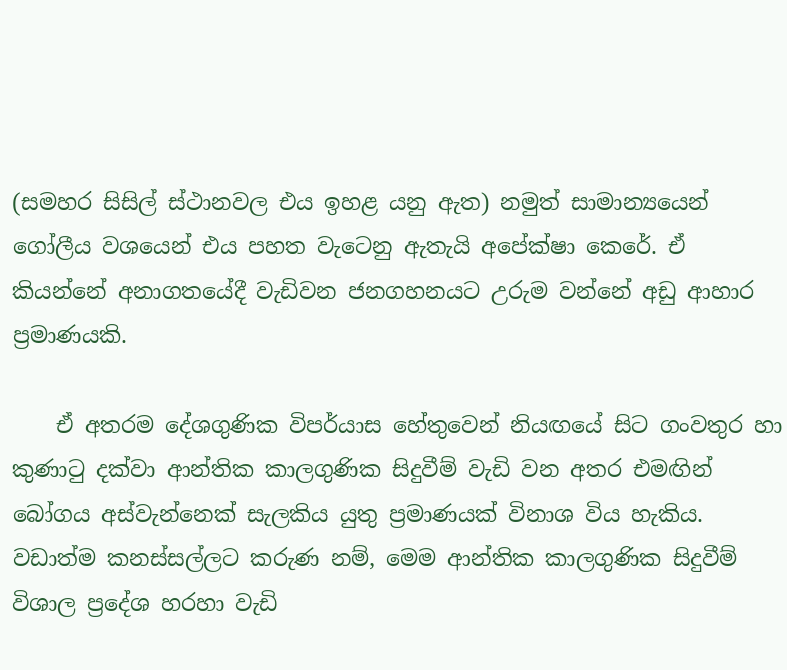(සමහර සිසිල් ස්ථානවල එය ඉහළ යනු ඇත) නමුත් සාමාන්‍යයෙන් ගෝලීය වශයෙන් එය පහත වැටෙනු ඇතැයි අපේක්ෂා කෙරේ. ඒ කියන්නේ අනාගතයේදී වැඩිවන ජනගහනයට උරුම වන්නේ අඩු ආහාර ප්‍රමාණයකි.

    ඒ අතරම දේශගුණික විපර්යාස හේතුවෙන් නියඟයේ සිට ගංවතුර හා කුණාටු දක්වා ආන්තික කාලගුණික සිදුවීම් වැඩි වන අතර එමඟින් බෝගය අස්වැන්නෙක් සැලකිය යුතු ප්‍රමාණයක් විනාශ විය හැකිය. වඩාත්ම කනස්සල්ලට කරුණ නම්, මෙම ආන්තික කාලගුණික සිදුවීම් විශාල ප්‍රදේශ හරහා වැඩි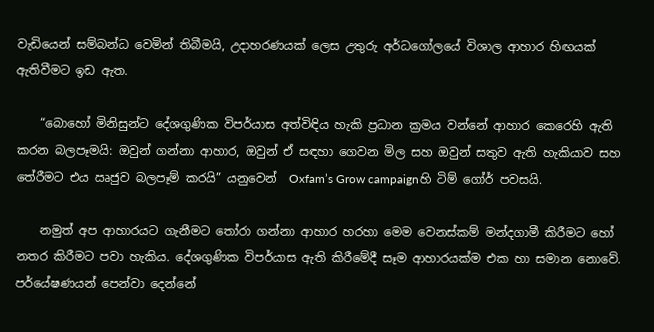වැඩියෙන් සම්බන්ධ වෙමින් තිබීමයි, උදාහරණයක් ලෙස උතුරු අර්ධගෝලයේ විශාල ආහාර හිඟයක් ඇතිවීමට ඉඩ ඇත.

    “බොහෝ මිනිසුන්ට දේශගුණික විපර්යාස අත්විඳිය හැකි ප්‍රධාන ක්‍රමය වන්නේ ආහාර කෙරෙහි ඇති කරන බලපෑමයි: ඔවුන් ගන්නා ආහාර, ඔවුන් ඒ සඳහා ගෙවන මිල සහ ඔවුන් සතුව ඇති හැකියාව සහ තේරීමට එය ඍජුව බලපෑම් කරයි” යනුවෙන්  Oxfam’s Grow campaignහි ටිම් ගෝර් පවසයි.

    නමුත් අප ආහාරයට ගැනීමට තෝරා ගන්නා ආහාර හරහා මෙම වෙනස්කම් මන්දගාමී කිරීමට හෝ නතර කිරීමට පවා හැකිය. දේශගුණික විපර්යාස ඇති කිරීමේදී සෑම ආහාරයක්ම එක හා සමාන නොවේ. පර්යේෂණයන් පෙන්වා දෙන්නේ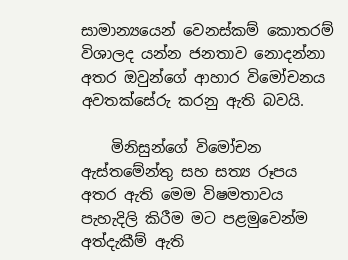සාමාන්‍යයෙන් වෙනස්කම් කොතරම් විශාලද යන්න ජනතාව නොදන්නා අතර ඔවුන්ගේ ආහාර විමෝචනය අවතක්සේරු කරනු ඇති බවයි.

    මිනිසුන්ගේ විමෝචන ඇස්තමේන්තු සහ සත්‍ය රූපය අතර ඇති මෙම විෂමතාවය පැහැදිලි කිරීම මට පළමුවෙන්ම අත්දැකීම් ඇති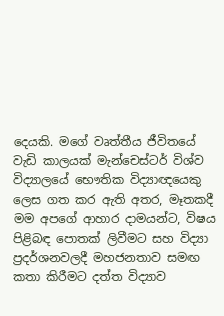දෙයකි. මගේ වෘත්තීය ජීවිතයේ වැඩි කාලයක් මැන්චෙස්ටර් විශ්ව විද්‍යාලයේ භෞතික විද්‍යාඥයෙකු ලෙස ගත කර ඇති අතර, මෑතකදී මම අපගේ ආහාර දාමයන්ට, විෂය පිළිබඳ පොතක් ලිවීමට සහ විද්‍යා ප්‍රදර්ශනවලදී මහජනතාව සමඟ කතා කිරීමට දත්ත විද්‍යාව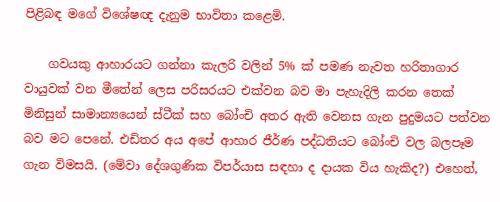පිළිබඳ මගේ විශේෂඥ දැනුම භාවිතා කළෙමි.

    ගවයකු ආහාරයට ගන්නා කැලරි වලින් 5% ක් පමණ නැවත හරිතාගාර වායුවක් වන මීතේන් ලෙස පරිසරයට එක්වන බව මා පැහැදිලි කරන තෙක් මිනිසුන් සාමාන්‍යයෙන් ස්ටීක් සහ බෝංචි අතර ඇති වෙනස ගැන පුදුමයට පත්වන බව මට පෙනේ. එඩිතර අය අපේ ආහාර ජීර්ණ පද්ධතියට බෝංචි වල බලපෑම ගැන විමසයි. (මේවා දේශගුණික විපර්යාස සඳහා ද දායක විය හැකිද?) එහෙත්,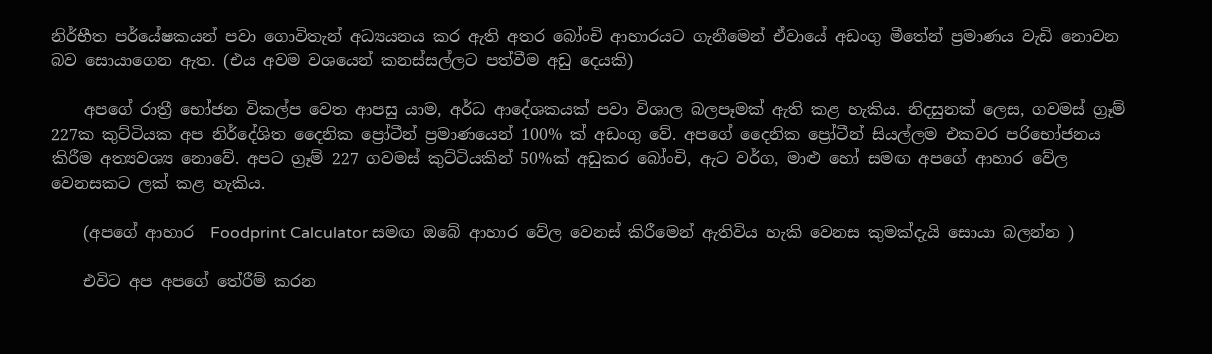නිර්භීත පර්යේෂකයන් පවා ගොවිතැන් අධ්‍යයනය කර ඇති අතර බෝංචි ආහාරයට ගැනීමෙන් ඒවායේ අඩංගු මීතේන් ප්‍රමාණය වැඩි නොවන බව සොයාගෙන ඇත. (එය අවම වශයෙන් කනස්සල්ලට පත්වීම අඩු දෙයකි)

    අපගේ රාත්‍රී භෝජන විකල්ප වෙත ආපසු යාම, අර්ධ ආදේශකයක් පවා විශාල බලපෑමක් ඇති කළ හැකිය. නිදසුනක් ලෙස, ගවමස් ග්‍රෑම් 227ක කුට්ටියක අප නිර්දේශිත දෛනික ප්‍රෝටීන් ප්‍රමාණයෙන් 100% ක් අඩංගු වේ. අපගේ දෛනික ප්‍රෝටීන් සියල්ලම එකවර පරිභෝජනය කිරීම අත්‍යවශ්‍ය නොවේ. අපට ග්‍රෑම් 227 ගවමස් කුට්ටියකින් 50%ක් අඩුකර බෝංචි, ඇට වර්ග, මාළු හෝ සමඟ අපගේ ආහාර වේල වෙනසකට ලක් කළ හැකිය.

    (අපගේ ආහාර  Foodprint Calculator සමඟ ඔබේ ආහාර වේල වෙනස් කිරීමෙන් ඇතිවිය හැකි වෙනස කුමක්දැයි සොයා බලන්න )

    එවිට අප අපගේ තේරීම් කරන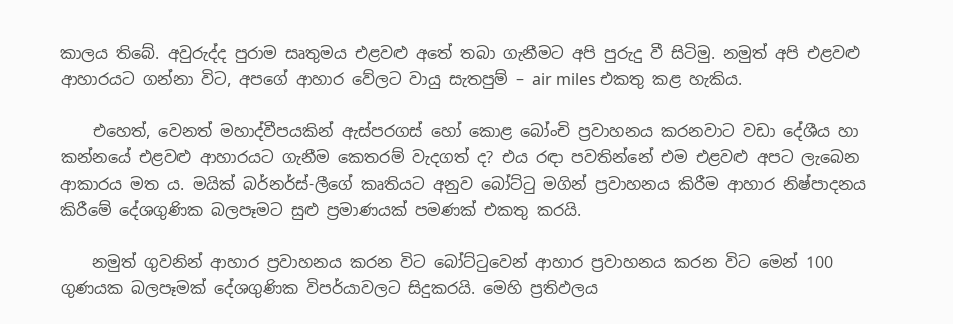කාලය තිබේ. අවුරුද්ද පුරාම සෘතුමය එළවළු අතේ තබා ගැනීමට අපි පුරුදු වී සිටිමු. නමුත් අපි එළවළු ආහාරයට ගන්නා විට, අපගේ ආහාර වේලට වායු සැතපුම් – air miles එකතු කළ හැකිය.

    එහෙත්, වෙනත් මහාද්වීපයකින් ඇස්පරගස් හෝ කොළ බෝංචි ප්‍රවාහනය කරනවාට වඩා දේශීය හා කන්නයේ එළවළු ආහාරයට ගැනීම කෙතරම් වැදගත් ද? එය රඳා පවතින්නේ එම එළවළු අපට ලැබෙන ආකාරය මත ය. මයික් බර්නර්ස්-ලීගේ කෘතියට අනුව බෝට්ටු මගින් ප්‍රවාහනය කිරීම ආහාර නිෂ්පාදනය කිරීමේ දේශගුණික බලපෑමට සුළු ප්‍රමාණයක් පමණක් එකතු කරයි.

    නමුත් ගුවනින් ආහාර ප්‍රවාහනය කරන විට බෝට්ටුවෙන් ආහාර ප්‍රවාහනය කරන විට මෙන් 100 ගුණයක බලපෑමක් දේශගුණික විපර්යාවලට සිදුකරයි. මෙහි ප්‍රතිඵලය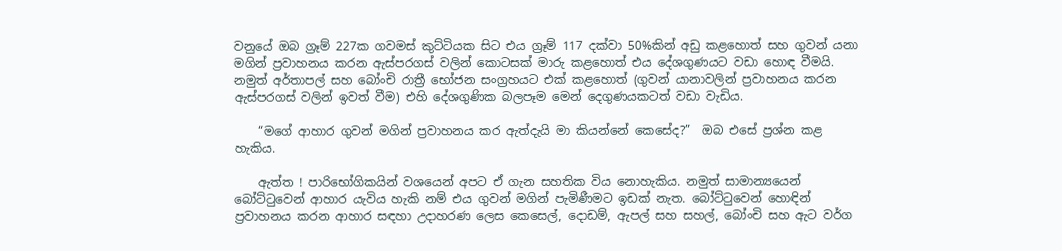වනුයේ ඔබ ග්‍රෑම් 227ක ගවමස් කුට්ටියක සිට එය ග්‍රෑම් 117 දක්වා 50%කින් අඩු කළහොත් සහ ගුවන් යනා මගින් ප්‍රවාහනය කරන ඇස්පරගස් වලින් කොටසක් මාරු කළහොත් එය දේශගුණයට වඩා හොඳ වීමයි. නමුත් අර්තාපල් සහ බෝංචි රාත්‍රී භෝජන සංග්‍රහයට එක් කළහොත් (ගුවන් යානාවලින් ප්‍රවාහනය කරන ඇස්පරගස් වලින් ඉවත් වීම) එහි දේශගුණික බලපෑම මෙන් දෙගුණයකටත් වඩා වැඩිය.

    “මගේ ආහාර ගුවන් මගින් ප්‍රවාහනය කර ඇත්දැයි මා කියන්නේ කෙසේද?”  ඔබ එසේ ප්‍රශ්න කළ හැකිය.

    ඇත්ත ! පාරිභෝගිකයින් වශයෙන් අපට ඒ ගැන සහතික විය නොහැකිය. නමුත් සාමාන්‍යයෙන් බෝට්ටුවෙන් ආහාර යැවිය හැකි නම් එය ගුවන් මගින් පැමිණීමට ඉඩක් නැත. බෝට්ටුවෙන් හොඳින් ප්‍රවාහනය කරන ආහාර සඳහා උදාහරණ ලෙස කෙසෙල්, දොඩම්, ඇපල් සහ සහල්, බෝංචි සහ ඇට වර්ග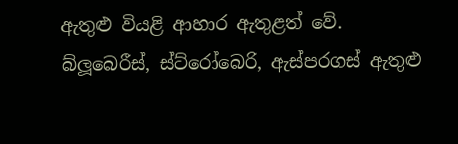ඇතුළු වියළි ආහාර ඇතුළත් වේ. බ්ලූබෙරීස්, ස්ට්රෝබෙරි, ඇස්පරගස් ඇතුළු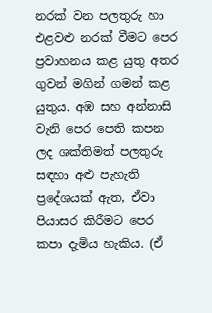නරක් වන පලතුරු හා එළවළු නරක් වීමට පෙර ප්‍රවාහනය කළ යුතු අතර ගුවන් මගින් ගමන් කළ යුතුය. අඹ සහ අන්නාසි වැනි පෙර පෙති කපන ලද ශක්තිමත් පලතුරු සඳහා අළු පැහැති ප්‍රදේශයක් ඇත, ඒවා පියාසර කිරීමට පෙර කපා දැමිය හැකිය. (ඒ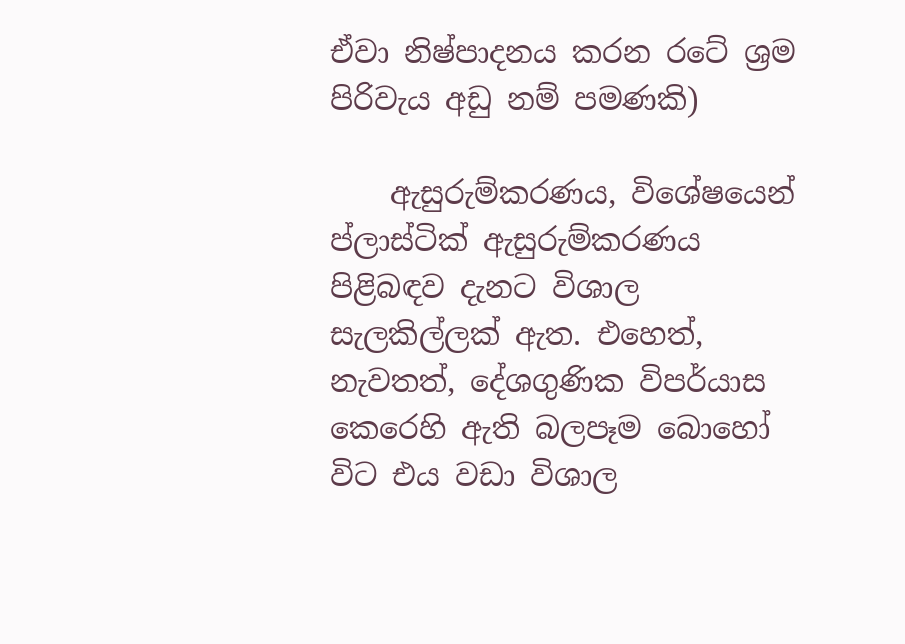ඒවා නිෂ්පාදනය කරන රටේ ශ්‍රම පිරිවැය අඩු නම් පමණකි)

    ඇසුරුම්කරණය, විශේෂයෙන් ප්ලාස්ටික් ඇසුරුම්කරණය පිළිබඳව දැනට විශාල සැලකිල්ලක් ඇත. එහෙත්, නැවතත්, දේශගුණික විපර්යාස කෙරෙහි ඇති බලපෑම බොහෝ විට එය වඩා විශාල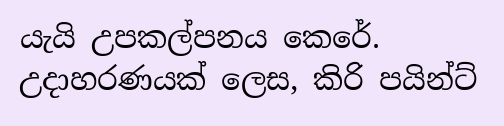යැයි උපකල්පනය කෙරේ. උදාහරණයක් ලෙස, කිරි පයින්ට්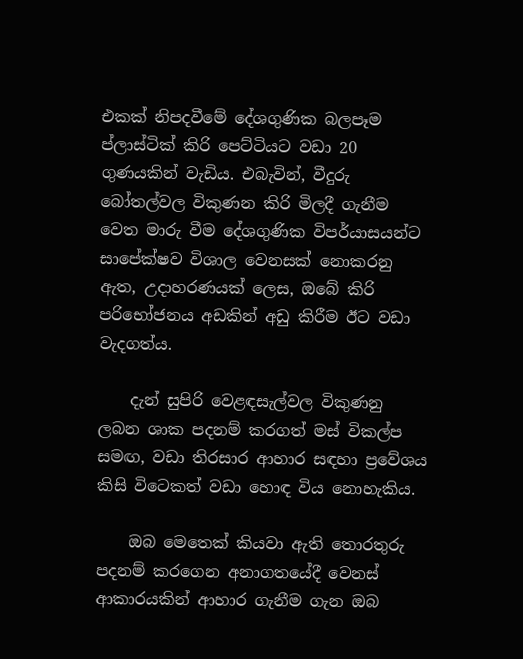එකක් නිපදවීමේ දේශගුණික බලපෑම ප්ලාස්ටික් කිරි පෙට්ටියට වඩා 20 ගුණයකින් වැඩිය. එබැවින්, වීදුරු බෝතල්වල විකුණන කිරි මිලදී ගැනීම වෙත මාරු වීම දේශගුණික විපර්යාසයන්ට සාපේක්ෂව විශාල වෙනසක් නොකරනු ඇත, උදාහරණයක් ලෙස, ඔබේ කිරි පරිභෝජනය අඩකින් අඩු කිරීම ඊට වඩා වැදගත්ය.

    දැන් සුපිරි වෙළඳසැල්වල විකුණනු ලබන ශාක පදනම් කරගත් මස් විකල්ප සමඟ, වඩා තිරසාර ආහාර සඳහා ප්‍රවේශය කිසි විටෙකත් වඩා හොඳ විය නොහැකිය.

    ඔබ මෙතෙක් කියවා ඇති තොරතුරු පදනම් කරගෙන අනාගතයේදී වෙනස් ආකාරයකින් ආහාර ගැනීම ගැන ඔබ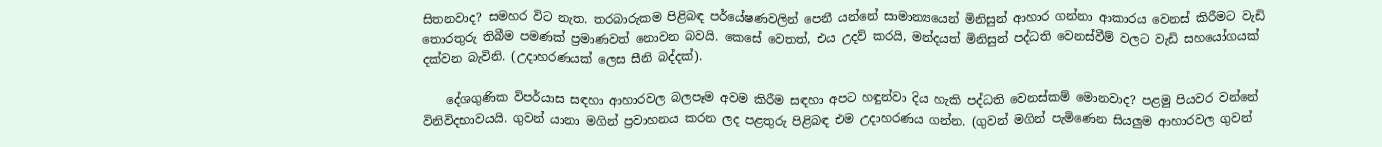සිතනවාද? සමහර විට නැත. තරබාරුකම පිළිබඳ පර්යේෂණවලින් පෙනී යන්නේ සාමාන්‍යයෙන් මිනිසුන් ආහාර ගන්නා ආකාරය වෙනස් කිරීමට වැඩි තොරතුරු තිබීම පමණක් ප්‍රමාණවත් නොවන බවයි. කෙසේ වෙතත්, එය උදව් කරයි, මන්දයත් මිනිසුන් පද්ධති වෙනස්වීම් වලට වැඩි සහයෝගයක් දක්වන බැවිනි. (උදාහරණයක් ලෙස සීනි බද්දක්).

    දේශගුණික විපර්යාස සඳහා ආහාරවල බලපෑම අවම කිරීම සඳහා අපට හඳුන්වා දිය හැකි පද්ධති වෙනස්කම් මොනවාද? පළමු පියවර වන්නේ විනිවිදභාවයයි. ගුවන් යානා මගින් ප්‍රවාහනය කරන ලද පළතුරු පිළිබඳ එම උදාහරණය ගන්න. (ගුවන් මගින් පැමිණෙන සියලුම ආහාරවල ගුවන්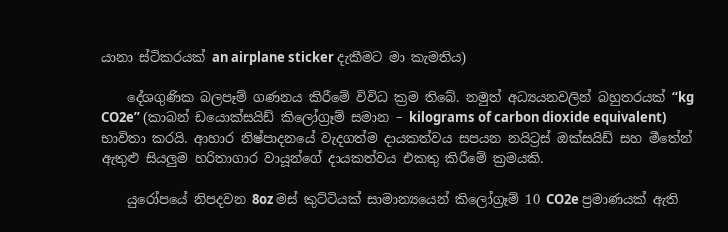යානා ස්ටිකරයක් an airplane sticker දැකීමට මා කැමතිය)

    දේශගුණික බලපෑම් ගණනය කිරීමේ විවිධ ක්‍රම තිබේ. නමුත් අධ්‍යයනවලින් බහුතරයක් “kg CO2e” (කාබන් ඩයොක්සයිඩ් කිලෝග්‍රෑම් සමාන – kilograms of carbon dioxide equivalent) භාවිතා කරයි. ආහාර නිෂ්පාදනයේ වැදගත්ම දායකත්වය සපයන නයිට්‍රස් ඔක්සයිඩ් සහ මීතේන් ඇතුළු සියලුම හරිතාගාර වායූන්ගේ දායකත්වය එකතු කිරීමේ ක්‍රමයකි.

    යුරෝපයේ නිපදවන 8oz මස් කුට්ටියක් සාමාන්‍යයෙන් කිලෝග්‍රෑම් 10 CO2e ප්‍රමාණයක් ඇති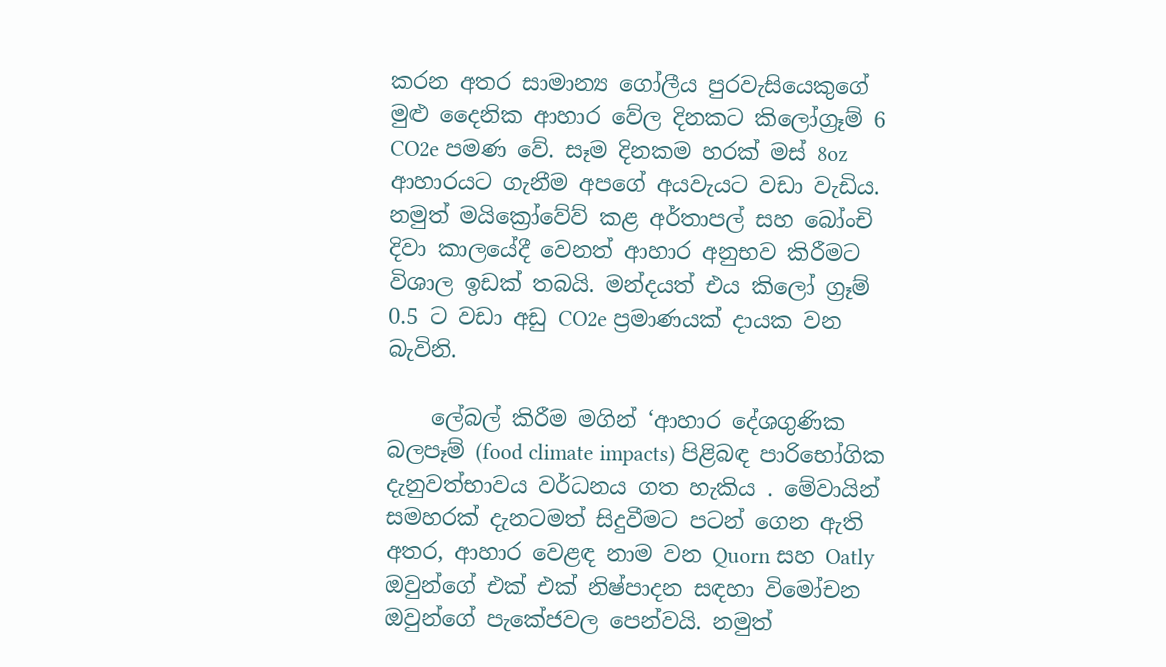කරන අතර සාමාන්‍ය ගෝලීය පුරවැසියෙකුගේ මුළු දෛනික ආහාර වේල දිනකට කිලෝග්‍රෑම් 6 CO2e පමණ වේ. සෑම දිනකම හරක් මස් 8oz ආහාරයට ගැනීම අපගේ අයවැයට වඩා වැඩිය. නමුත් මයික්‍රෝවේව් කළ අර්තාපල් සහ බෝංචි දිවා කාලයේදී වෙනත් ආහාර අනුභව කිරීමට විශාල ඉඩක් තබයි. මන්දයත් එය කිලෝ ග්‍රෑම් 0.5 ට වඩා අඩු CO2e ප්‍රමාණයක් දායක වන බැවිනි.

    ලේබල් කිරීම මගින් ‘ආහාර දේශගුණික බලපෑම් (food climate impacts) පිළිබඳ පාරිභෝගික දැනුවත්භාවය වර්ධනය ගත හැකිය . මේවායින් සමහරක් දැනටමත් සිදුවීමට පටන් ගෙන ඇති අතර, ආහාර වෙළඳ නාම වන Quorn සහ Oatly ඔවුන්ගේ එක් එක් නිෂ්පාදන සඳහා විමෝචන ඔවුන්ගේ පැකේජවල පෙන්වයි. නමුත්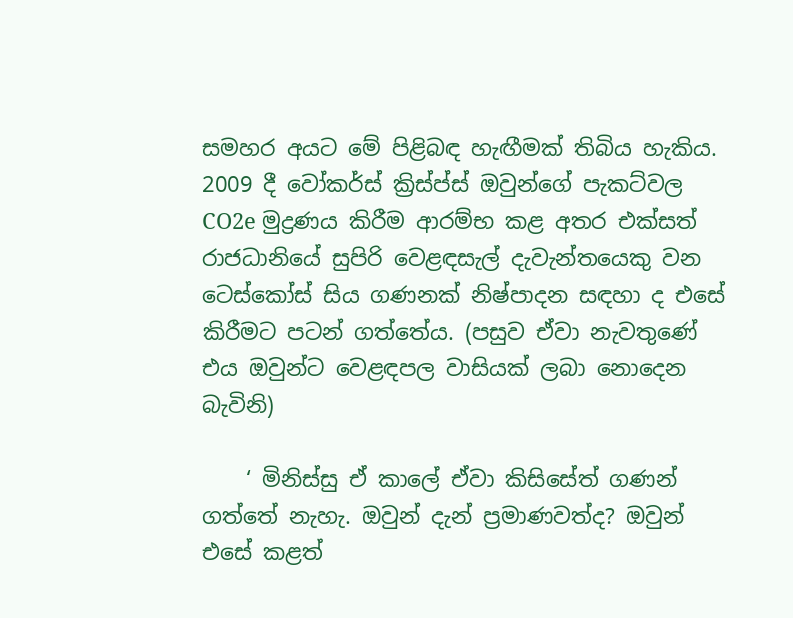සමහර අයට මේ පිළිබඳ හැඟීමක් තිබිය හැකිය. 2009 දී වෝකර්ස් ක්‍රිස්ප්ස් ඔවුන්ගේ පැකට්වල CO2e මුද්‍රණය කිරීම ආරම්භ කළ අතර එක්සත් රාජධානියේ සුපිරි වෙළඳසැල් දැවැන්තයෙකු වන ටෙස්කෝස් සිය ගණනක් නිෂ්පාදන සඳහා ද එසේ කිරීමට පටන් ගත්තේය. (පසුව ඒවා නැවතුණේ එය ඔවුන්ට වෙළඳපල වාසියක් ලබා නොදෙන බැවිනි)

    ‘ මිනිස්සු ඒ කාලේ ඒවා කිසිසේත් ගණන් ගත්තේ නැහැ. ඔවුන් දැන් ප්‍රමාණවත්ද? ඔවුන් එසේ කළත්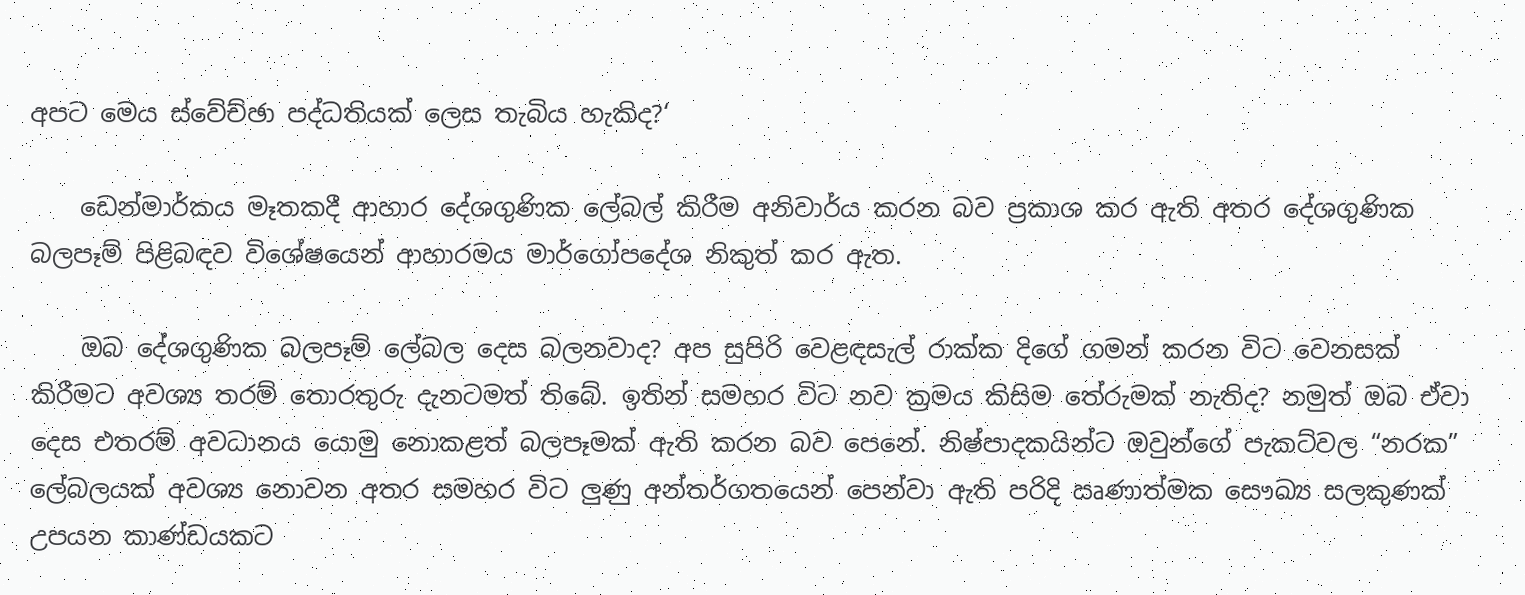අපට මෙය ස්වේච්ඡා පද්ධතියක් ලෙස තැබිය හැකිද?‘

    ඩෙන්මාර්කය මෑතකදී ආහාර දේශගුණික ලේබල් කිරීම අනිවාර්ය කරන බව ප්‍රකාශ කර ඇති අතර දේශගුණික බලපෑම් පිළිබඳව විශේෂයෙන් ආහාරමය මාර්ගෝපදේශ නිකුත් කර ඇත.

    ඔබ දේශගුණික බලපෑම් ලේබල දෙස බලනවාද? අප සුපිරි වෙළඳසැල් රාක්ක දිගේ ගමන් කරන විට වෙනසක් කිරීමට අවශ්‍ය තරම් තොරතුරු දැනටමත් තිබේ. ඉතින් සමහර විට නව ක්‍රමය කිසිම තේරුමක් නැතිද? නමුත් ඔබ ඒවා දෙස එතරම් අවධානය යොමු නොකළත් බලපෑමක් ඇති කරන බව පෙනේ. නිෂ්පාදකයින්ට ඔවුන්ගේ පැකට්වල “නරක” ලේබලයක් අවශ්‍ය නොවන අතර සමහර විට ලුණු අන්තර්ගතයෙන් පෙන්වා ඇති පරිදි ඍණාත්මක සෞඛ්‍ය සලකුණක් උපයන කාණ්ඩයකට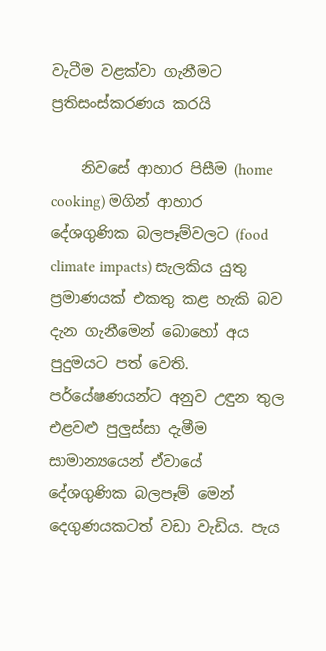වැටීම වළක්වා ගැනීමට ප්‍රතිසංස්කරණය කරයි

    නිවසේ ආහාර පිසීම (home cooking) මගින් ආහාර දේශගුණික බලපෑම්වලට (food climate impacts) සැලකිය යුතු ප්‍රමාණයක් එකතු කළ හැකි බව දැන ගැනීමෙන් බොහෝ අය පුදුමයට පත් වෙති. පර්යේෂණයන්ට අනුව උඳුන තුල එළවළු පුලුස්සා දැමීම සාමාන්‍යයෙන් ඒවායේ දේශගුණික බලපෑම් මෙන් දෙගුණයකටත් වඩා වැඩිය. පැය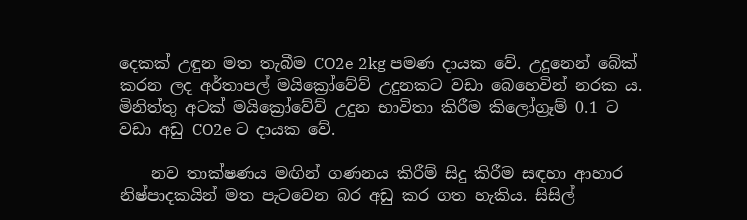දෙකක් උඳුන මත තැබීම CO2e 2kg පමණ දායක වේ. උදුනෙන් බේක් කරන ලද අර්තාපල් මයික්‍රෝවේව් උදුනකට වඩා බෙහෙවින් නරක ය. මිනිත්තු අටක් මයික්‍රෝවේව් උදුන භාවිතා කිරීම කිලෝග්‍රෑම් 0.1 ට වඩා අඩු CO2e ට දායක වේ.

    නව තාක්ෂණය මඟින් ගණනය කිරීම් සිදු කිරීම සඳහා ආහාර නිෂ්පාදකයින් මත පැටවෙන බර අඩු කර ගත හැකිය. සිසිල්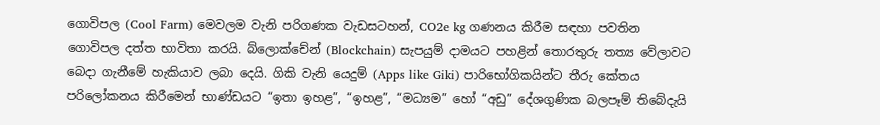ගොවිපල (Cool Farm) මෙවලම වැනි පරිගණක වැඩසටහන්, CO2e kg ගණනය කිරීම සඳහා පවතින ගොවිපල දත්ත භාවිතා කරයි. බ්ලොක්චේන් (Blockchain) සැපයුම් දාමයට පහළින් තොරතුරු තත්‍ය වේලාවට බෙදා ගැනීමේ හැකියාව ලබා දෙයි. ගිකි වැනි යෙදුම් (Apps like Giki) පාරිභෝගිකයින්ට තීරු කේතය පරිලෝකනය කිරීමෙන් භාණ්ඩයට “ඉතා ඉහළ”, “ඉහළ”, “මධ්‍යම” හෝ “අඩු” දේශගුණික බලපෑම් තිබේදැයි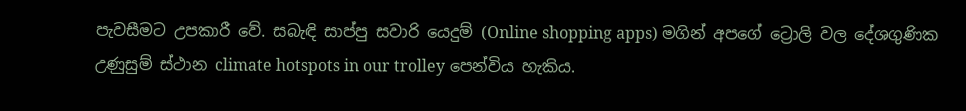පැවසීමට උපකාරී වේ. සබැඳි සාප්පු සවාරි යෙදුම් (Online shopping apps) මගින් අපගේ ට්‍රොලි වල දේශගුණික උණුසුම් ස්ථාන climate hotspots in our trolley පෙන්විය හැකිය.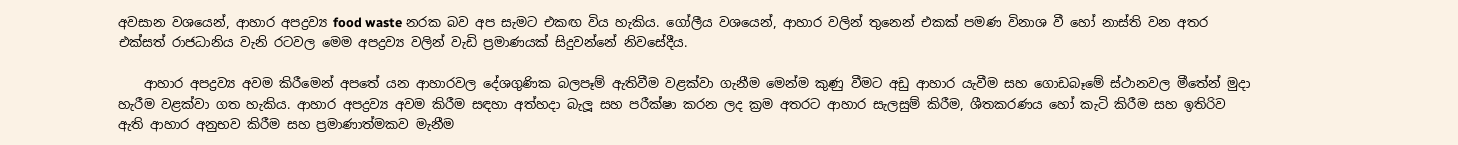අවසාන වශයෙන්, ආහාර අපද්‍රව්‍ය food waste නරක බව අප සැමට එකඟ විය හැකිය. ගෝලීය වශයෙන්, ආහාර වලින් තුනෙන් එකක් පමණ විනාශ වී හෝ නාස්ති වන අතර එක්සත් රාජධානිය වැනි රටවල මෙම අපද්‍රව්‍ය වලින් වැඩි ප්‍රමාණයක් සිදුවන්නේ නිවසේදීය.

    ආහාර අපද්‍රව්‍ය අවම කිරීමෙන් අපතේ යන ආහාරවල දේශගුණික බලපෑම් ඇතිවීම වළක්වා ගැනීම මෙන්ම කුණු වීමට අඩු ආහාර යැවීම සහ ගොඩබෑමේ ස්ථානවල මීතේන් මුදා හැරීම වළක්වා ගත හැකිය. ආහාර අපද්‍රව්‍ය අවම කිරීම සඳහා අත්හදා බැලූ සහ පරීක්ෂා කරන ලද ක්‍රම අතරට ආහාර සැලසුම් කිරීම, ශීතකරණය හෝ කැටි කිරීම සහ ඉතිරිව ඇති ආහාර අනුභව කිරීම සහ ප්‍රමාණාත්මකව මැනීම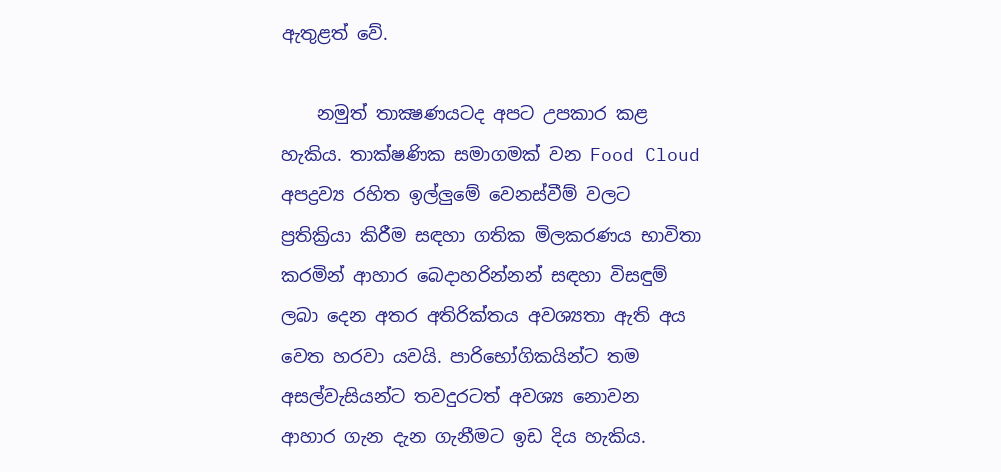ඇතුළත් වේ.

    නමුත් තාක්‍ෂණයටද අපට උපකාර කළ හැකිය. තාක්ෂණික සමාගමක් වන Food Cloud අපද්‍රව්‍ය රහිත ඉල්ලුමේ වෙනස්වීම් වලට ප්‍රතික්‍රියා කිරීම සඳහා ගතික මිලකරණය භාවිතා කරමින් ආහාර බෙදාහරින්නන් සඳහා විසඳුම් ලබා දෙන අතර අතිරික්තය අවශ්‍යතා ඇති අය වෙත හරවා යවයි. පාරිභෝගිකයින්ට තම අසල්වැසියන්ට තවදුරටත් අවශ්‍ය නොවන ආහාර ගැන දැන ගැනීමට ඉඩ දිය හැකිය.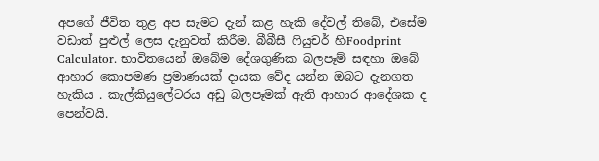අපගේ ජීවිත තුළ අප සැමට දැන් කළ හැකි දේවල් තිබේ, එසේම වඩාත් පුළුල් ලෙස දැනුවත් කිරීම. බීබීසී ෆියුචර් හිFoodprint Calculator. භාවිතයෙන් ඔබේම දේශගුණික බලපෑම් සඳහා ඔබේ ආහාර කොපමණ ප්‍රමාණයක් දායක වේද යන්න ඔබට දැනගත හැකිය . කැල්කියුලේටරය අඩු බලපෑමක් ඇති ආහාර ආදේශක ද පෙන්වයි.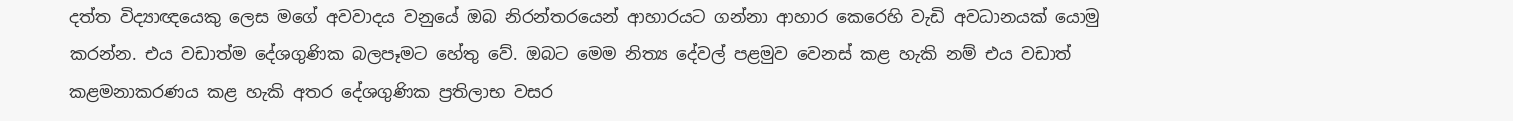දත්ත විද්‍යාඥයෙකු ලෙස මගේ අවවාදය වනුයේ ඔබ නිරන්තරයෙන් ආහාරයට ගන්නා ආහාර කෙරෙහි වැඩි අවධානයක් යොමු කරන්න. එය වඩාත්ම දේශගුණික බලපෑමට හේතු වේ. ඔබට මෙම නිත්‍ය දේවල් පළමුව වෙනස් කළ හැකි නම් එය වඩාත් කළමනාකරණය කළ හැකි අතර දේශගුණික ප්‍රතිලාභ වසර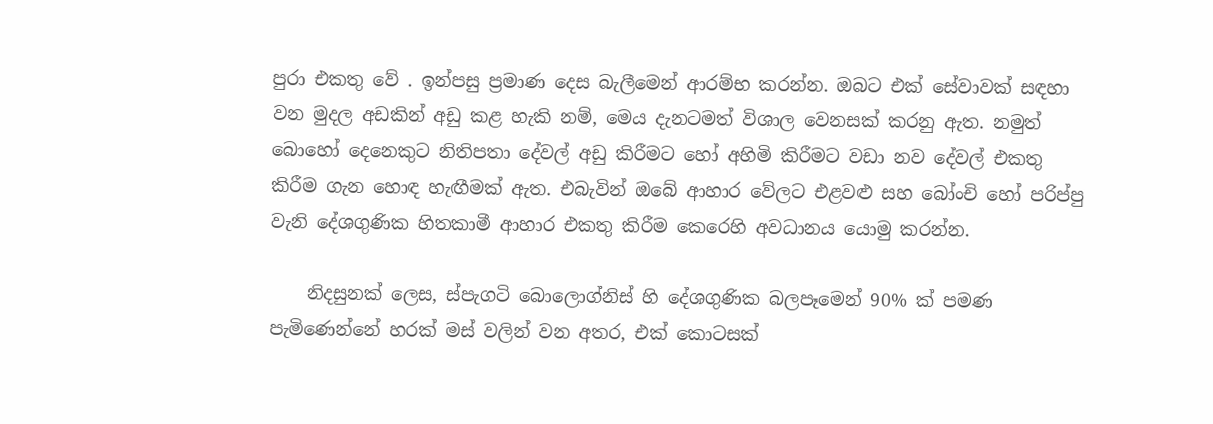පුරා එකතු වේ . ඉන්පසු ප්‍රමාණ දෙස බැලීමෙන් ආරම්භ කරන්න. ඔබට එක් සේවාවක් සඳහා වන මුදල අඩකින් අඩු කළ හැකි නම්, මෙය දැනටමත් විශාල වෙනසක් කරනු ඇත. නමුත් බොහෝ දෙනෙකුට නිතිපතා දේවල් අඩු කිරීමට හෝ අහිමි කිරීමට වඩා නව දේවල් එකතු කිරීම ගැන හොඳ හැඟීමක් ඇත. එබැවින් ඔබේ ආහාර වේලට එළවළු සහ බෝංචි හෝ පරිප්පු වැනි දේශගුණික හිතකාමී ආහාර එකතු කිරීම කෙරෙහි අවධානය යොමු කරන්න.

    නිදසුනක් ලෙස, ස්පැගටි බොලොග්නිස් හි දේශගුණික බලපෑමෙන් 90% ක් පමණ පැමිණෙන්නේ හරක් මස් වලින් වන අතර, එක් කොටසක්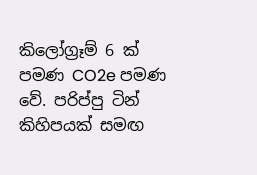කිලෝග්‍රෑම් 6 ක් පමණ CO2e පමණ වේ. පරිප්පු ටින් කිහිපයක් සමඟ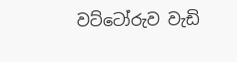වට්ටෝරුව වැඩි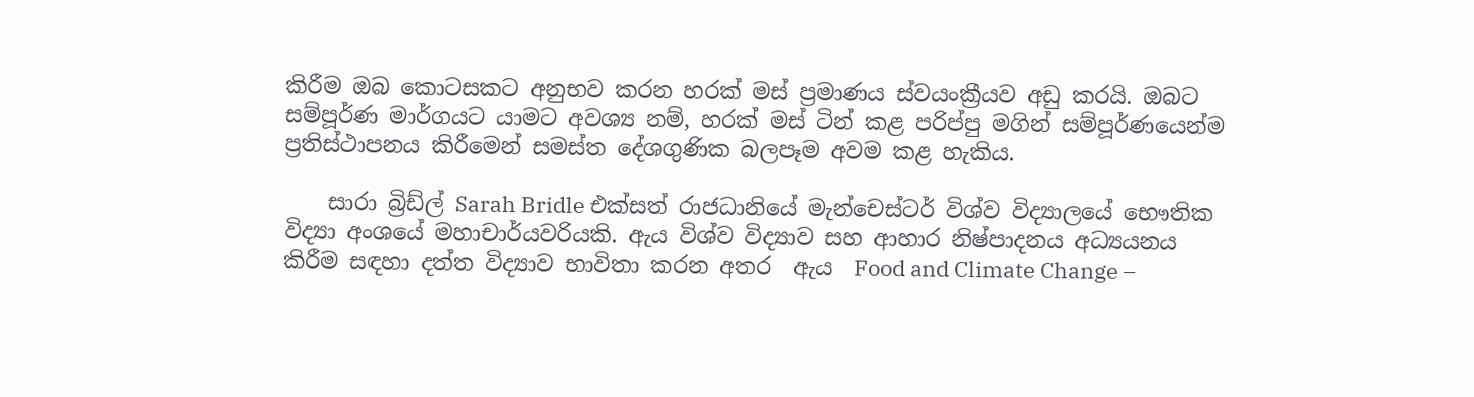කිරීම ඔබ කොටසකට අනුභව කරන හරක් මස් ප්‍රමාණය ස්වයංක්‍රීයව අඩු කරයි. ඔබට සම්පූර්ණ මාර්ගයට යාමට අවශ්‍ය නම්, හරක් මස් ටින් කළ පරිප්පු මගින් සම්පූර්ණයෙන්ම ප්‍රතිස්ථාපනය කිරීමෙන් සමස්ත දේශගුණික බලපෑම අවම කළ හැකිය.

    සාරා බ්‍රිඩ්ල් Sarah Bridle එක්සත් රාජධානියේ මැන්චෙස්ටර් විශ්ව විද්‍යාලයේ භෞතික විද්‍යා අංශයේ මහාචාර්යවරියකි. ඇය විශ්ව විද්‍යාව සහ ආහාර නිෂ්පාදනය අධ්‍යයනය කිරීම සඳහා දත්ත විද්‍යාව භාවිතා කරන අතර  ඇය  Food and Climate Change –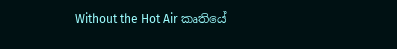Without the Hot Air කෘතියේ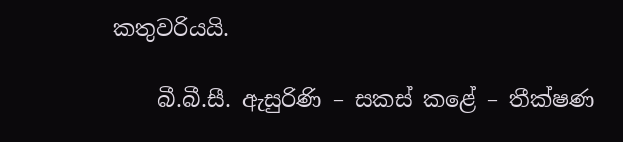කතුවරියයි.

    බී.බී.සී. ඇසුරිණි – සකස් කළේ – තීක්ෂණ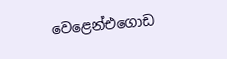වෙළෙන්එගොඩ